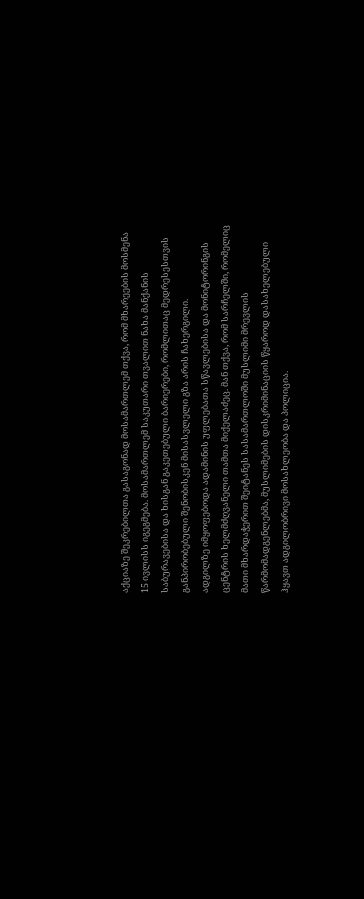აქციაზე შეკრებილთა გასაგონად მოსამართლემ თქვა, რომ მხარეების მოსმენა 15 ივლისს იგეგმება. მოსამართლემ საკუთარი თვალით ნახა მანქანის საბურავებისა და ხისგან გაკეთებული ბარიერები, რომლითაც მედრესესთვის განპირობებული შენობისკენ მისასვლელი გზა არის ჩახერგილი.
ადგილზე იმყოფებოდა ადამინის უფლებათა სწავლებისა და მონიტორინგის ცენტრის ხელმძღვანელი თამთა მიქელაძეც. მან თქვა, რომ სარჩელში, რომელიც მათი მხარდაჭერით შეიტანეს სასამართლოში მუსლიმი მრევლის წარმომადგენლებმა, მუსლიმების დისკრიმინაციის წყაროდ დასახელებული ჰყავთ ადგილობრივი მოსახლეობა და პოლიცია.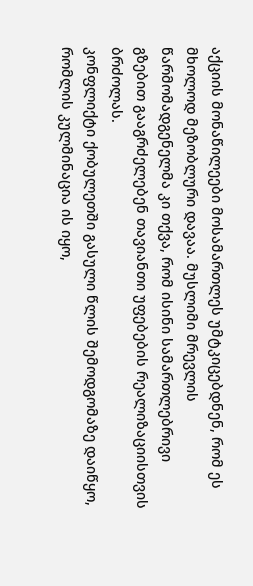აქციის მონაწილეები მოსამართლეს უმტკიცებდნენ, რომ ეს მხოლოდ მეზობლური დავაა. მუსლიმი მრევლის წარმომადგენელმა კი თქვა, რომ ისინი სამართლებრივი გზებით გააგრძელებენ თავიანთი უფებების რეალიზაციისთვის ბრძოლას.
კონფლიქტი ქობულეთში გასული წლის შემოდგომაზე დაიწყო, რომლის კულმინაცია ის იყო,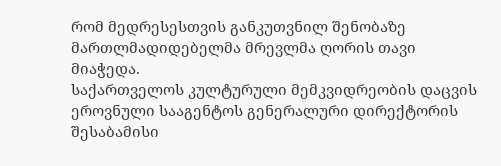რომ მედრესესთვის განკუთვნილ შენობაზე მართლმადიდებელმა მრევლმა ღორის თავი მიაჭედა.
საქართველოს კულტურული მემკვიდრეობის დაცვის ეროვნული სააგენტოს გენერალური დირექტორის შესაბამისი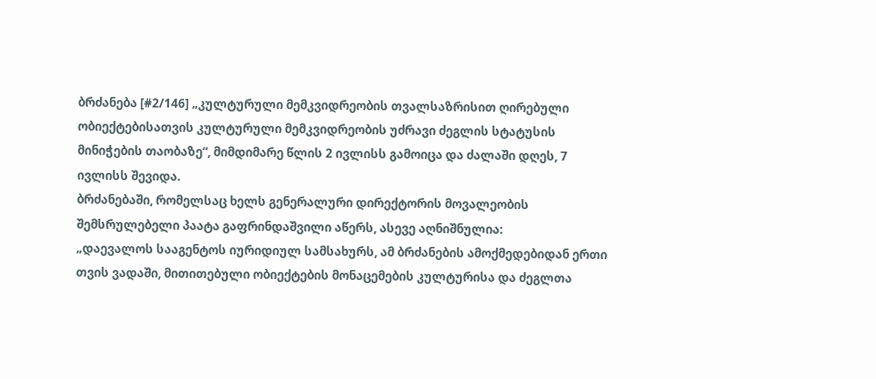ბრძანება [#2/146] „კულტურული მემკვიდრეობის თვალსაზრისით ღირებული ობიექტებისათვის კულტურული მემკვიდრეობის უძრავი ძეგლის სტატუსის მინიჭების თაობაზე“, მიმდიმარე წლის 2 ივლისს გამოიცა და ძალაში დღეს, 7 ივლისს შევიდა.
ბრძანებაში, რომელსაც ხელს გენერალური დირექტორის მოვალეობის შემსრულებელი პაატა გაფრინდაშვილი აწერს, ასევე აღნიშნულია:
„დაევალოს სააგენტოს იურიდიულ სამსახურს, ამ ბრძანების ამოქმედებიდან ერთი თვის ვადაში, მითითებული ობიექტების მონაცემების კულტურისა და ძეგლთა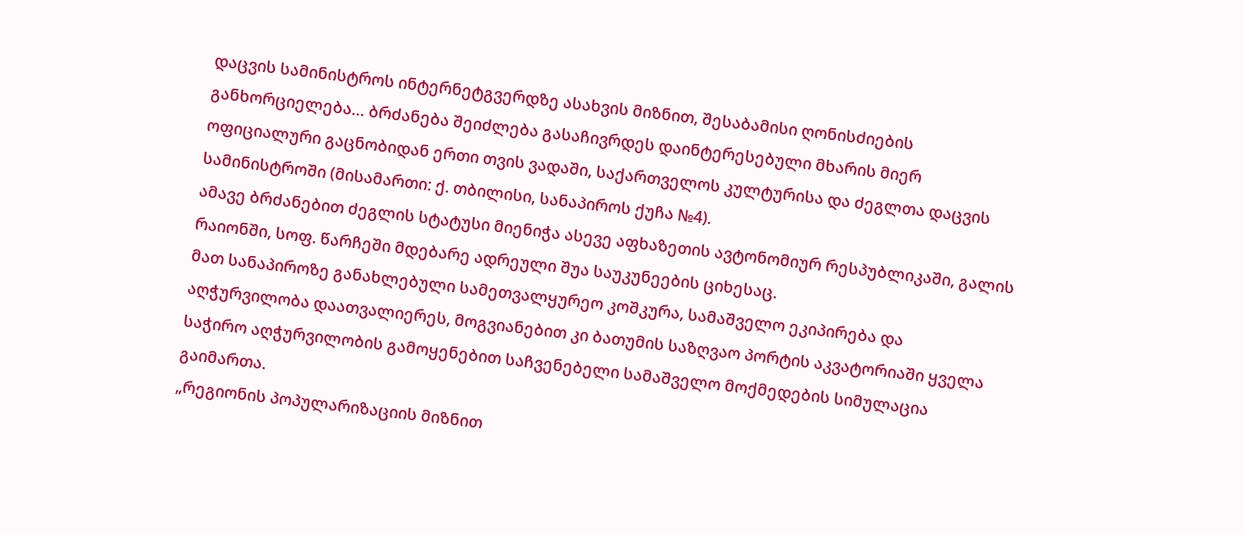დაცვის სამინისტროს ინტერნეტგვერდზე ასახვის მიზნით, შესაბამისი ღონისძიების განხორციელება… ბრძანება შეიძლება გასაჩივრდეს დაინტერესებული მხარის მიერ ოფიციალური გაცნობიდან ერთი თვის ვადაში, საქართველოს კულტურისა და ძეგლთა დაცვის სამინისტროში (მისამართი: ქ. თბილისი, სანაპიროს ქუჩა №4).
ამავე ბრძანებით ძეგლის სტატუსი მიენიჭა ასევე აფხაზეთის ავტონომიურ რესპუბლიკაში, გალის რაიონში, სოფ. წარჩეში მდებარე ადრეული შუა საუკუნეების ციხესაც.
მათ სანაპიროზე განახლებული სამეთვალყურეო კოშკურა, სამაშველო ეკიპირება და აღჭურვილობა დაათვალიერეს, მოგვიანებით კი ბათუმის საზღვაო პორტის აკვატორიაში ყველა საჭირო აღჭურვილობის გამოყენებით საჩვენებელი სამაშველო მოქმედების სიმულაცია გაიმართა.
„რეგიონის პოპულარიზაციის მიზნით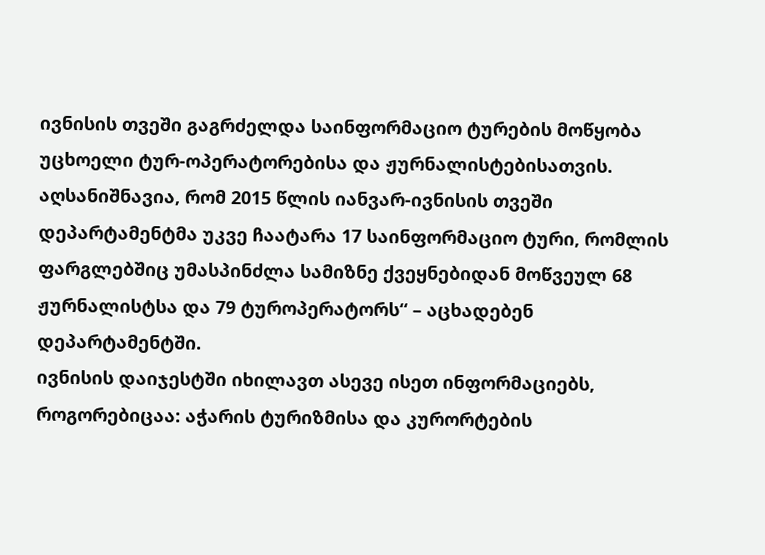ივნისის თვეში გაგრძელდა საინფორმაციო ტურების მოწყობა უცხოელი ტურ-ოპერატორებისა და ჟურნალისტებისათვის. აღსანიშნავია, რომ 2015 წლის იანვარ-ივნისის თვეში დეპარტამენტმა უკვე ჩაატარა 17 საინფორმაციო ტური, რომლის ფარგლებშიც უმასპინძლა სამიზნე ქვეყნებიდან მოწვეულ 68 ჟურნალისტსა და 79 ტუროპერატორს“ – აცხადებენ დეპარტამენტში.
ივნისის დაიჯესტში იხილავთ ასევე ისეთ ინფორმაციებს, როგორებიცაა: აჭარის ტურიზმისა და კურორტების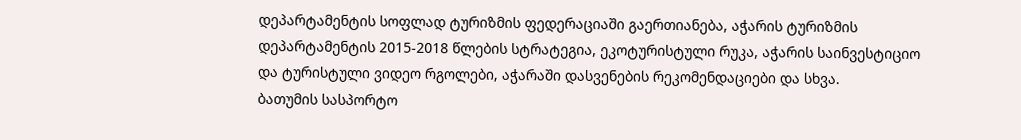დეპარტამენტის სოფლად ტურიზმის ფედერაციაში გაერთიანება, აჭარის ტურიზმის დეპარტამენტის 2015-2018 წლების სტრატეგია, ეკოტურისტული რუკა, აჭარის საინვესტიციო და ტურისტული ვიდეო რგოლები, აჭარაში დასვენების რეკომენდაციები და სხვა.
ბათუმის სასპორტო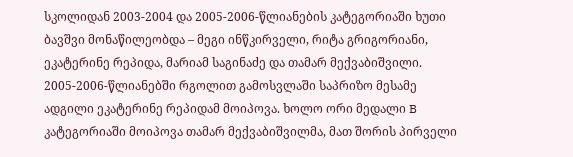სკოლიდან 2003-2004 და 2005-2006-წლიანების კატეგორიაში ხუთი ბავშვი მონაწილეობდა – მეგი ინწკირველი, რიტა გრიგორიანი, ეკატერინე რეპიდა, მარიამ საგინაძე და თამარ მექვაბიშვილი. 2005-2006-წლიანებში რგოლით გამოსვლაში საპრიზო მესამე ადგილი ეკატერინე რეპიდამ მოიპოვა. ხოლო ორი მედალი B კატეგორიაში მოიპოვა თამარ მექვაბიშვილმა, მათ შორის პირველი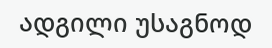ადგილი უსაგნოდ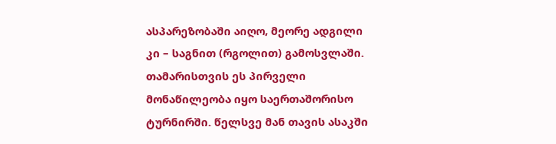ასპარეზობაში აიღო, მეორე ადგილი კი – საგნით (რგოლით) გამოსვლაში.
თამარისთვის ეს პირველი მონაწილეობა იყო საერთაშორისო ტურნირში. წელსვე მან თავის ასაკში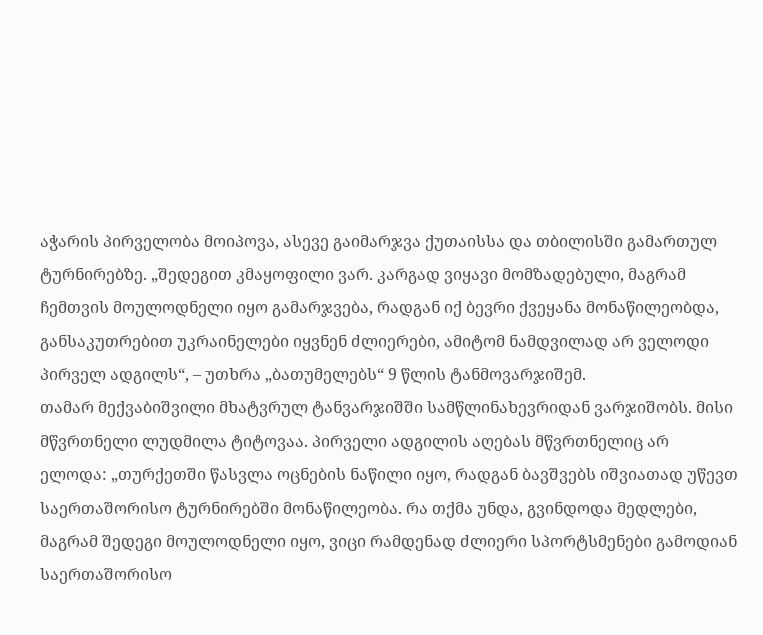აჭარის პირველობა მოიპოვა, ასევე გაიმარჯვა ქუთაისსა და თბილისში გამართულ ტურნირებზე. „შედეგით კმაყოფილი ვარ. კარგად ვიყავი მომზადებული, მაგრამ ჩემთვის მოულოდნელი იყო გამარჯვება, რადგან იქ ბევრი ქვეყანა მონაწილეობდა, განსაკუთრებით უკრაინელები იყვნენ ძლიერები, ამიტომ ნამდვილად არ ველოდი პირველ ადგილს“, – უთხრა „ბათუმელებს“ 9 წლის ტანმოვარჯიშემ.
თამარ მექვაბიშვილი მხატვრულ ტანვარჯიშში სამწლინახევრიდან ვარჯიშობს. მისი მწვრთნელი ლუდმილა ტიტოვაა. პირველი ადგილის აღებას მწვრთნელიც არ ელოდა: „თურქეთში წასვლა ოცნების ნაწილი იყო, რადგან ბავშვებს იშვიათად უწევთ საერთაშორისო ტურნირებში მონაწილეობა. რა თქმა უნდა, გვინდოდა მედლები, მაგრამ შედეგი მოულოდნელი იყო, ვიცი რამდენად ძლიერი სპორტსმენები გამოდიან საერთაშორისო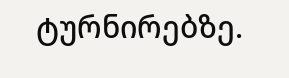ტურნირებზე.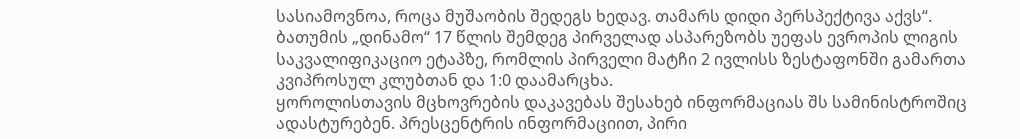სასიამოვნოა, როცა მუშაობის შედეგს ხედავ. თამარს დიდი პერსპექტივა აქვს“.
ბათუმის „დინამო“ 17 წლის შემდეგ პირველად ასპარეზობს უეფას ევროპის ლიგის საკვალიფიკაციო ეტაპზე, რომლის პირველი მატჩი 2 ივლისს ზესტაფონში გამართა კვიპროსულ კლუბთან და 1:0 დაამარცხა.
ყოროლისთავის მცხოვრების დაკავებას შესახებ ინფორმაციას შს სამინისტროშიც ადასტურებენ. პრესცენტრის ინფორმაციით, პირი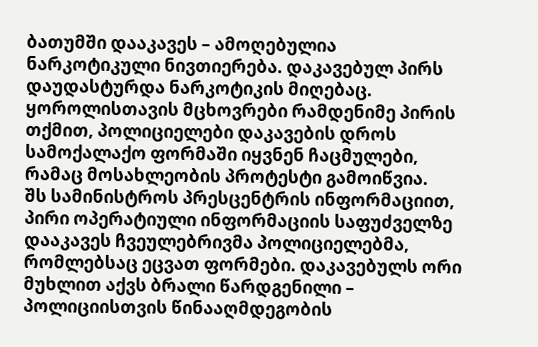ბათუმში დააკავეს – ამოღებულია ნარკოტიკული ნივთიერება. დაკავებულ პირს დაუდასტურდა ნარკოტიკის მიღებაც.
ყოროლისთავის მცხოვრები რამდენიმე პირის თქმით, პოლიციელები დაკავების დროს სამოქალაქო ფორმაში იყვნენ ჩაცმულები, რამაც მოსახლეობის პროტესტი გამოიწვია.
შს სამინისტროს პრესცენტრის ინფორმაციით, პირი ოპერატიული ინფორმაციის საფუძველზე დააკავეს ჩვეულებრივმა პოლიციელებმა, რომლებსაც ეცვათ ფორმები. დაკავებულს ორი მუხლით აქვს ბრალი წარდგენილი – პოლიციისთვის წინააღმდეგობის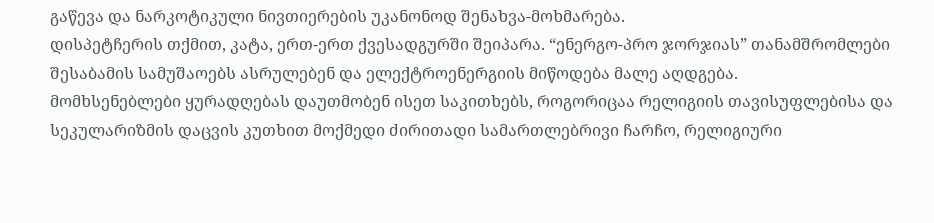გაწევა და ნარკოტიკული ნივთიერების უკანონოდ შენახვა-მოხმარება.
დისპეტჩერის თქმით, კატა, ერთ-ერთ ქვესადგურში შეიპარა. “ენერგო-პრო ჯორჯიას” თანამშრომლები შესაბამის სამუშაოებს ასრულებენ და ელექტროენერგიის მიწოდება მალე აღდგება.
მომხსენებლები ყურადღებას დაუთმობენ ისეთ საკითხებს, როგორიცაა რელიგიის თავისუფლებისა და სეკულარიზმის დაცვის კუთხით მოქმედი ძირითადი სამართლებრივი ჩარჩო, რელიგიური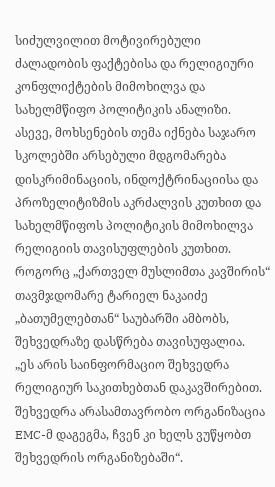სიძულვილით მოტივირებული ძალადობის ფაქტებისა და რელიგიური კონფლიქტების მიმოხილვა და სახელმწიფო პოლიტიკის ანალიზი.
ასევე, მოხსენების თემა იქნება საჯარო სკოლებში არსებული მდგომარება დისკრიმინაციის, ინდოქტრინაციისა და პროზელიტიზმის აკრძალვის კუთხით და სახელმწიფოს პოლიტიკის მიმოხილვა რელიგიის თავისუფლების კუთხით.
როგორც „ქართველ მუსლიმთა კავშირის“ თავმჯდომარე ტარიელ ნაკაიძე „ბათუმელებთან“ საუბარში ამბობს, შეხვედრაზე დასწრება თავისუფალია.
„ეს არის საინფორმაციო შეხვედრა რელიგიურ საკითხებთან დაკავშირებით. შეხვედრა არასამთავრობო ორგანიზაცია EMC-მ დაგეგმა, ჩვენ კი ხელს ვუწყობთ შეხვედრის ორგანიზებაში“.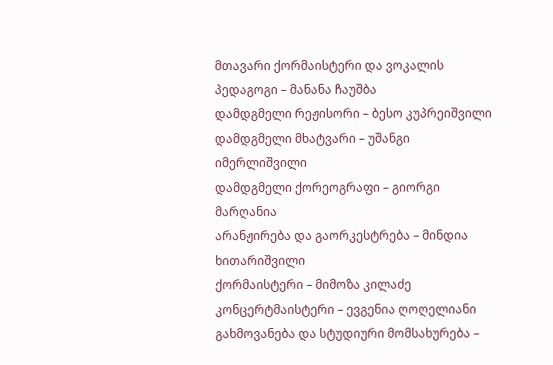მთავარი ქორმაისტერი და ვოკალის პედაგოგი – მანანა ჩაუშბა
დამდგმელი რეჟისორი – ბესო კუპრეიშვილი
დამდგმელი მხატვარი – უშანგი იმერლიშვილი
დამდგმელი ქორეოგრაფი – გიორგი მარღანია
არანჟირება და გაორკესტრება – მინდია ხითარიშვილი
ქორმაისტერი – მიმოზა კილაძე
კონცერტმაისტერი – ევგენია ღოღელიანი
გახმოვანება და სტუდიური მომსახურება –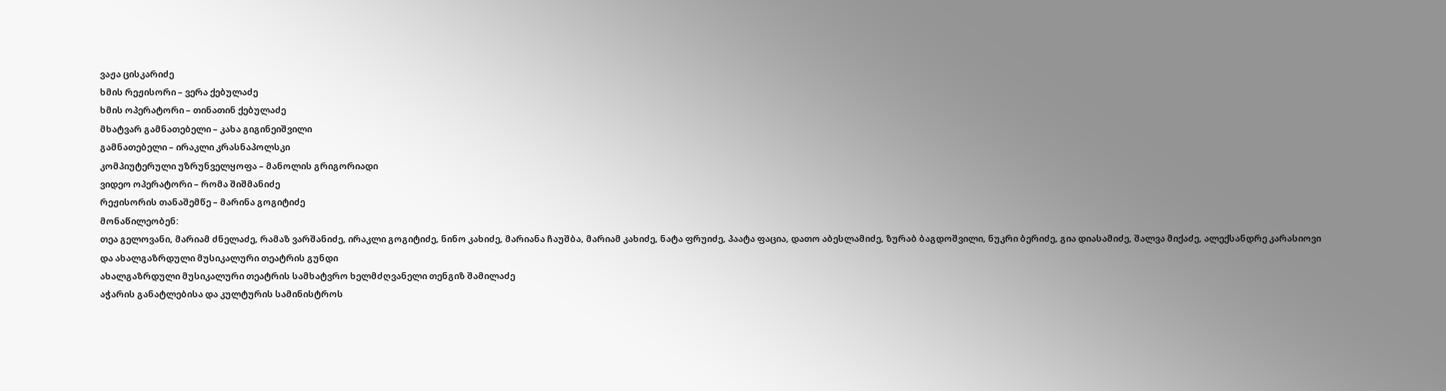ვაჟა ცისკარიძე
ხმის რეჟისორი – ვერა ქებულაძე
ხმის ოპერატორი – თინათინ ქებულაძე
მხატვარ გამნათებელი – კახა გიგინეიშვილი
გამნათებელი – ირაკლი კრასნაპოლსკი
კომპიუტერული უზრუნველყოფა – მანოლის გრიგორიადი
ვიდეო ოპერატორი – რომა შიშმანიძე
რეჟისორის თანაშემწე – მარინა გოგიტიძე
მონაწილეობენ:
თეა გელოვანი, მარიამ ძნელაძე, რამაზ ვარშანიძე, ირაკლი გოგიტიძე, ნინო კახიძე, მარიანა ჩაუშბა, მარიამ კახიძე, ნატა ფრუიძე, პაატა ფაცია, დათო აბესლამიძე, ზურაბ ბაგდოშვილი, ნუკრი ბერიძე, გია დიასამიძე, შალვა მიქაძე, ალექსანდრე კარასიოვი
და ახალგაზრდული მუსიკალური თეატრის გუნდი
ახალგაზრდული მუსიკალური თეატრის სამხატვრო ხელმძღვანელი თენგიზ შამილაძე
აჭარის განატლებისა და კულტურის სამინისტროს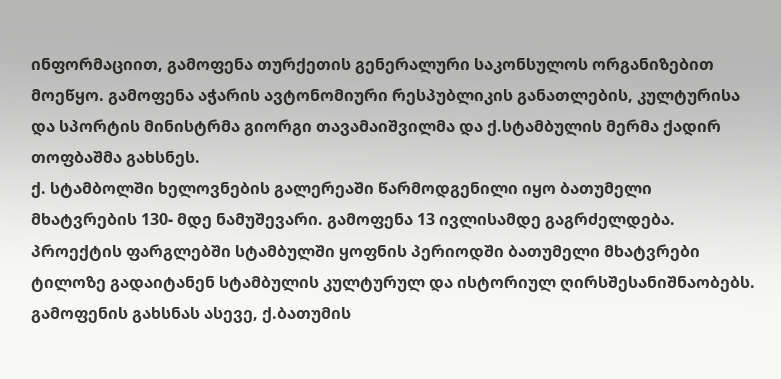ინფორმაციით, გამოფენა თურქეთის გენერალური საკონსულოს ორგანიზებით მოეწყო. გამოფენა აჭარის ავტონომიური რესპუბლიკის განათლების, კულტურისა და სპორტის მინისტრმა გიორგი თავამაიშვილმა და ქ.სტამბულის მერმა ქადირ თოფბაშმა გახსნეს.
ქ. სტამბოლში ხელოვნების გალერეაში წარმოდგენილი იყო ბათუმელი მხატვრების 130- მდე ნამუშევარი. გამოფენა 13 ივლისამდე გაგრძელდება.
პროექტის ფარგლებში სტამბულში ყოფნის პერიოდში ბათუმელი მხატვრები ტილოზე გადაიტანენ სტამბულის კულტურულ და ისტორიულ ღირსშესანიშნაობებს.
გამოფენის გახსნას ასევე, ქ.ბათუმის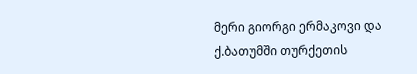მერი გიორგი ერმაკოვი და ქ.ბათუმში თურქეთის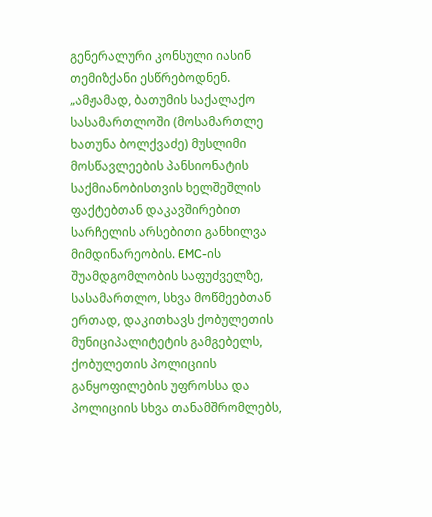გენერალური კონსული იასინ თემიზქანი ესწრებოდნენ.
„ამჟამად, ბათუმის საქალაქო სასამართლოში (მოსამართლე ხათუნა ბოლქვაძე) მუსლიმი მოსწავლეების პანსიონატის საქმიანობისთვის ხელშეშლის ფაქტებთან დაკავშირებით სარჩელის არსებითი განხილვა მიმდინარეობის. EMC-ის შუამდგომლობის საფუძველზე, სასამართლო, სხვა მოწმეებთან ერთად, დაკითხავს ქობულეთის მუნიციპალიტეტის გამგებელს, ქობულეთის პოლიციის განყოფილების უფროსსა და პოლიციის სხვა თანამშრომლებს,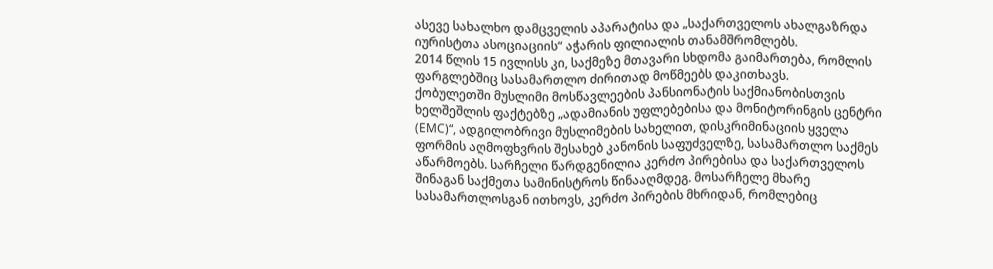ასევე სახალხო დამცველის აპარატისა და „საქართველოს ახალგაზრდა იურისტთა ასოციაციის“ აჭარის ფილიალის თანამშრომლებს.
2014 წლის 15 ივლისს კი, საქმეზე მთავარი სხდომა გაიმართება, რომლის ფარგლებშიც სასამართლო ძირითად მოწმეებს დაკითხავს.
ქობულეთში მუსლიმი მოსწავლეების პანსიონატის საქმიანობისთვის ხელშეშლის ფაქტებზე „ადამიანის უფლებებისა და მონიტორინგის ცენტრი (EMC)“, ადგილობრივი მუსლიმების სახელით, დისკრიმინაციის ყველა ფორმის აღმოფხვრის შესახებ კანონის საფუძველზე, სასამართლო საქმეს აწარმოებს. სარჩელი წარდგენილია კერძო პირებისა და საქართველოს შინაგან საქმეთა სამინისტროს წინააღმდეგ. მოსარჩელე მხარე სასამართლოსგან ითხოვს, კერძო პირების მხრიდან, რომლებიც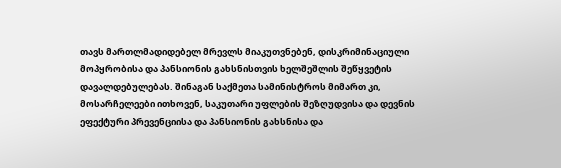თავს მართლმადიდებელ მრევლს მიაკუთვნებენ, დისკრიმინაციული მოპყრობისა და პანსიონის გახსნისთვის ხელშეშლის შეწყვეტის დავალდებულებას. შინაგან საქმეთა სამინისტროს მიმართ კი, მოსარჩელეები ითხოვენ, საკუთარი უფლების შეზღუდვისა და დევნის ეფექტური პრევენციისა და პანსიონის გახსნისა და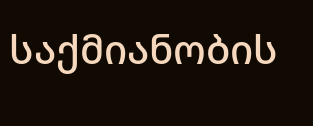საქმიანობის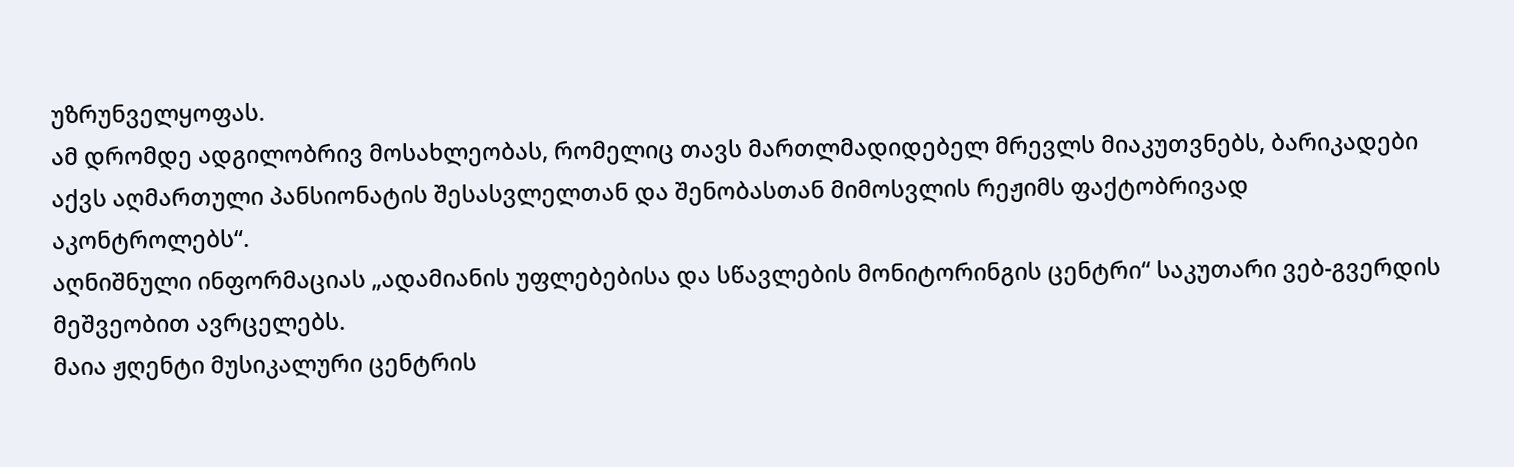უზრუნველყოფას.
ამ დრომდე ადგილობრივ მოსახლეობას, რომელიც თავს მართლმადიდებელ მრევლს მიაკუთვნებს, ბარიკადები აქვს აღმართული პანსიონატის შესასვლელთან და შენობასთან მიმოსვლის რეჟიმს ფაქტობრივად აკონტროლებს“.
აღნიშნული ინფორმაციას „ადამიანის უფლებებისა და სწავლების მონიტორინგის ცენტრი“ საკუთარი ვებ-გვერდის მეშვეობით ავრცელებს.
მაია ჟღენტი მუსიკალური ცენტრის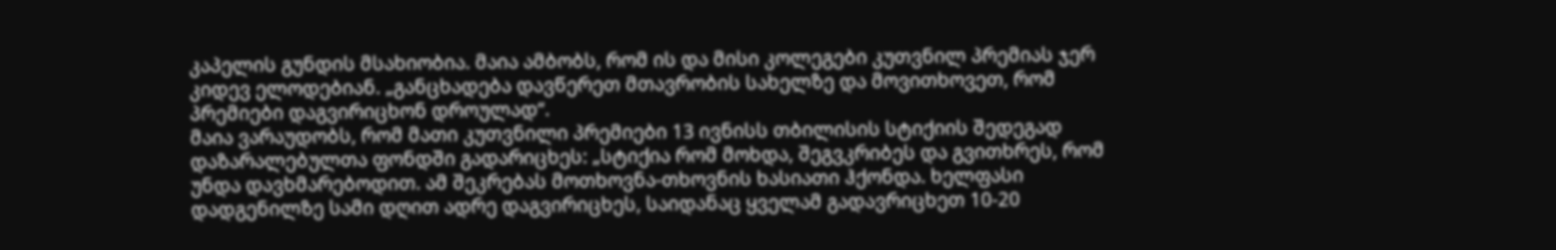კაპელის გუნდის მსახიობია. მაია ამბობს, რომ ის და მისი კოლეგები კუთვნილ პრემიას ჯერ კიდევ ელოდებიან. „განცხადება დავწერეთ მთავრობის სახელზე და მოვითხოვეთ, რომ პრემიები დაგვირიცხონ დროულად“.
მაია ვარაუდობს, რომ მათი კუთვნილი პრემიები 13 ივნისს თბილისის სტიქიის შედეგად დაზარალებულთა ფონდში გადარიცხეს: „სტიქია რომ მოხდა, შეგვკრიბეს და გვითხრეს, რომ უნდა დავხმარებოდით. ამ შეკრებას მოთხოვნა-თხოვნის ხასიათი ჰქონდა. ხელფასი დადგენილზე სამი დღით ადრე დაგვირიცხეს, საიდანაც ყველამ გადავრიცხეთ 10-20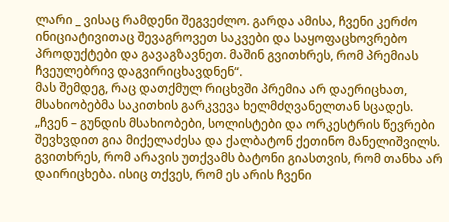ლარი _ ვისაც რამდენი შეგვეძლო. გარდა ამისა, ჩვენი კერძო ინიციატივითაც შევაგროვეთ საკვები და საყოფაცხოვრებო პროდუქტები და გავაგზავნეთ. მაშინ გვითხრეს, რომ პრემიას ჩვეულებრივ დაგვირიცხავდნენ“.
მას შემდეგ, რაც დათქმულ რიცხვში პრემია არ დაერიცხათ, მსახიობებმა საკითხის გარკვევა ხელმძღვანელთან სცადეს. „ჩვენ – გუნდის მსახიობები, სოლისტები და ორკესტრის წევრები შევხვდით გია მიქელაძესა და ქალბატონ ქეთინო მანელიშვილს. გვითხრეს, რომ არავის უთქვამს ბატონი გიასთვის, რომ თანხა არ დაირიცხება. ისიც თქვეს, რომ ეს არის ჩვენი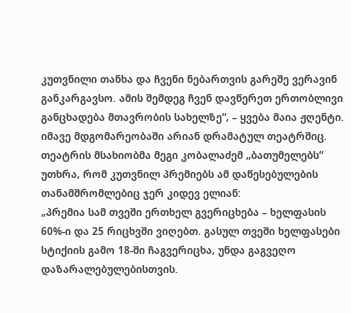კუთვნილი თანხა და ჩვენი ნებართვის გარეშე ვერავინ განკარგავსო. ამის შემდეგ ჩვენ დავწერეთ ერთობლივი განცხადება მთავრობის სახელზე“, – ყვება მაია ჟღენტი.
იმავე მდგომარეობაში არიან დრამატულ თეატრშიც. თეატრის მსახიობმა მეგი კობალაძემ „ბათუმელებს“ უთხრა, რომ კუთვნილ პრემიებს ამ დაწესებულების თანამშრომლებიც ჯერ კიდევ ელიან:
„პრემია სამ თვეში ერთხელ გვერიცხება – ხელფასის 60%-ი და 25 რიცხვში ვიღებთ. გასულ თვეში ხელფასები სტიქიის გამო 18-ში ჩაგვერიცხა, უნდა გაგვეღო დაზარალებულებისთვის.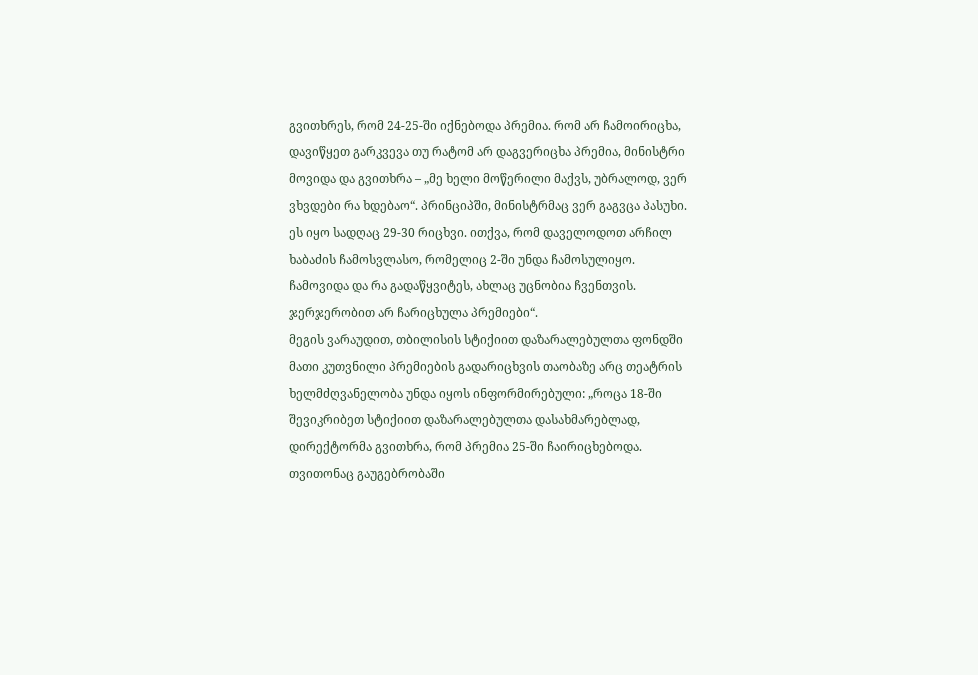გვითხრეს, რომ 24-25-ში იქნებოდა პრემია. რომ არ ჩამოირიცხა, დავიწყეთ გარკვევა თუ რატომ არ დაგვერიცხა პრემია, მინისტრი მოვიდა და გვითხრა – „მე ხელი მოწერილი მაქვს, უბრალოდ, ვერ ვხვდები რა ხდებაო“. პრინციპში, მინისტრმაც ვერ გაგვცა პასუხი. ეს იყო სადღაც 29-30 რიცხვი. ითქვა, რომ დაველოდოთ არჩილ ხაბაძის ჩამოსვლასო, რომელიც 2-ში უნდა ჩამოსულიყო. ჩამოვიდა და რა გადაწყვიტეს, ახლაც უცნობია ჩვენთვის. ჯერჯერობით არ ჩარიცხულა პრემიები“.
მეგის ვარაუდით, თბილისის სტიქიით დაზარალებულთა ფონდში მათი კუთვნილი პრემიების გადარიცხვის თაობაზე არც თეატრის ხელმძღვანელობა უნდა იყოს ინფორმირებული: „როცა 18-ში შევიკრიბეთ სტიქიით დაზარალებულთა დასახმარებლად, დირექტორმა გვითხრა, რომ პრემია 25-ში ჩაირიცხებოდა. თვითონაც გაუგებრობაში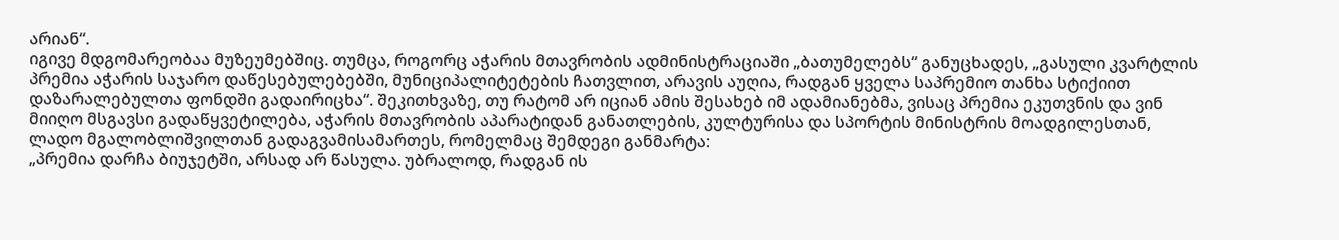არიან“.
იგივე მდგომარეობაა მუზეუმებშიც. თუმცა, როგორც აჭარის მთავრობის ადმინისტრაციაში „ბათუმელებს“ განუცხადეს, „გასული კვარტლის პრემია აჭარის საჯარო დაწესებულებებში, მუნიციპალიტეტების ჩათვლით, არავის აუღია, რადგან ყველა საპრემიო თანხა სტიქიით დაზარალებულთა ფონდში გადაირიცხა“. შეკითხვაზე, თუ რატომ არ იციან ამის შესახებ იმ ადამიანებმა, ვისაც პრემია ეკუთვნის და ვინ მიიღო მსგავსი გადაწყვეტილება, აჭარის მთავრობის აპარატიდან განათლების, კულტურისა და სპორტის მინისტრის მოადგილესთან, ლადო მგალობლიშვილთან გადაგვამისამართეს, რომელმაც შემდეგი განმარტა:
„პრემია დარჩა ბიუჯეტში, არსად არ წასულა. უბრალოდ, რადგან ის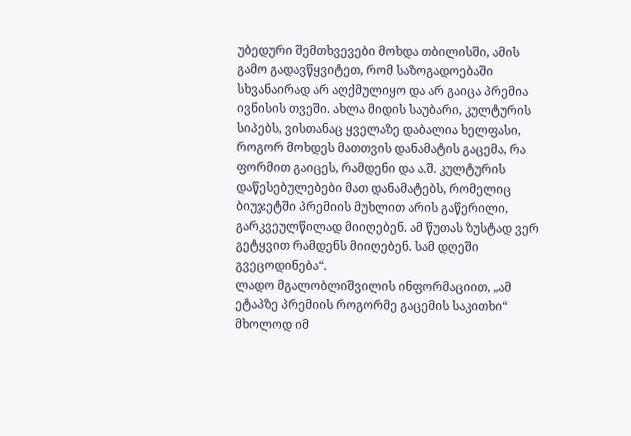უბედური შემთხვევები მოხდა თბილისში, ამის გამო გადავწყვიტეთ, რომ საზოგადოებაში სხვანაირად არ აღქმულიყო და არ გაიცა პრემია ივნისის თვეში. ახლა მიდის საუბარი, კულტურის სიპებს, ვისთანაც ყველაზე დაბალია ხელფასი, როგორ მოხდეს მათთვის დანამატის გაცემა, რა ფორმით გაიცეს, რამდენი და ა.შ. კულტურის დაწესებულებები მათ დანამატებს, რომელიც ბიუჯეტში პრემიის მუხლით არის გაწერილი, გარკვეულწილად მიიღებენ. ამ წუთას ზუსტად ვერ გეტყვით რამდენს მიიღებენ. სამ დღეში გვეცოდინება“.
ლადო მგალობლიშვილის ინფორმაციით, „ამ ეტაპზე პრემიის როგორმე გაცემის საკითხი“ მხოლოდ იმ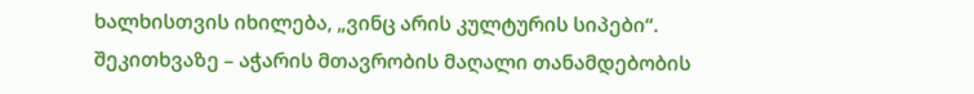ხალხისთვის იხილება, „ვინც არის კულტურის სიპები“.
შეკითხვაზე – აჭარის მთავრობის მაღალი თანამდებობის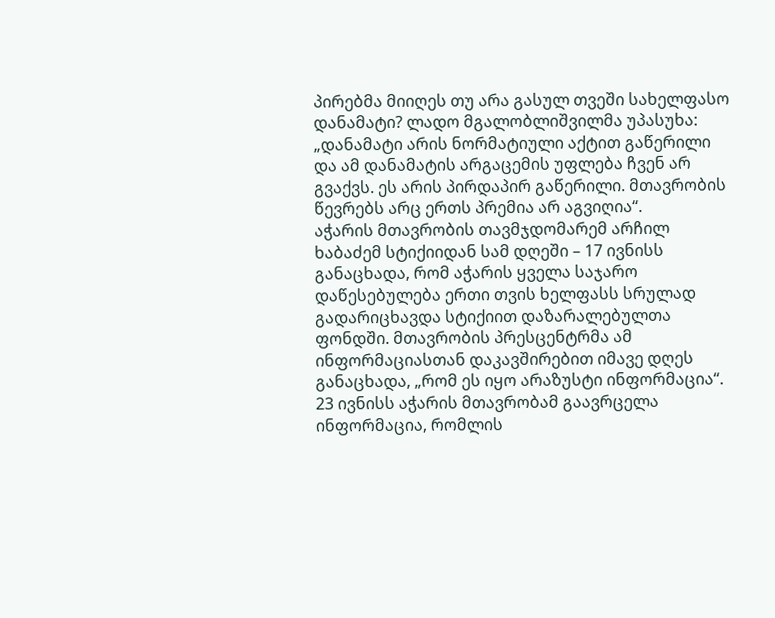პირებმა მიიღეს თუ არა გასულ თვეში სახელფასო დანამატი? ლადო მგალობლიშვილმა უპასუხა: „დანამატი არის ნორმატიული აქტით გაწერილი და ამ დანამატის არგაცემის უფლება ჩვენ არ გვაქვს. ეს არის პირდაპირ გაწერილი. მთავრობის წევრებს არც ერთს პრემია არ აგვიღია“.
აჭარის მთავრობის თავმჯდომარემ არჩილ ხაბაძემ სტიქიიდან სამ დღეში – 17 ივნისს განაცხადა, რომ აჭარის ყველა საჯარო დაწესებულება ერთი თვის ხელფასს სრულად გადარიცხავდა სტიქიით დაზარალებულთა ფონდში. მთავრობის პრესცენტრმა ამ ინფორმაციასთან დაკავშირებით იმავე დღეს განაცხადა, „რომ ეს იყო არაზუსტი ინფორმაცია“.
23 ივნისს აჭარის მთავრობამ გაავრცელა ინფორმაცია, რომლის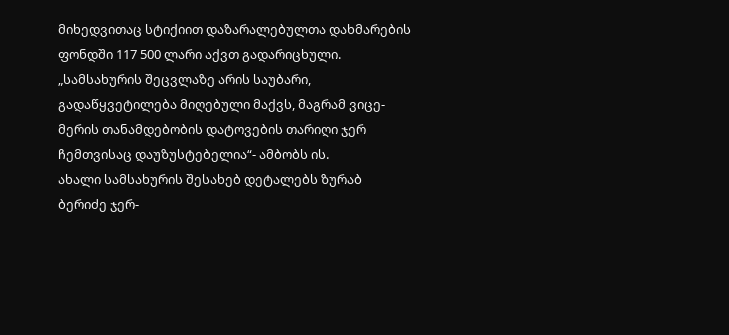მიხედვითაც სტიქიით დაზარალებულთა დახმარების ფონდში 117 500 ლარი აქვთ გადარიცხული.
„სამსახურის შეცვლაზე არის საუბარი, გადაწყვეტილება მიღებული მაქვს, მაგრამ ვიცე-მერის თანამდებობის დატოვების თარიღი ჯერ ჩემთვისაც დაუზუსტებელია“- ამბობს ის.
ახალი სამსახურის შესახებ დეტალებს ზურაბ ბერიძე ჯერ-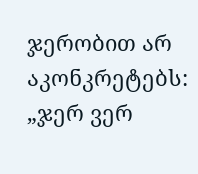ჯერობით არ აკონკრეტებს:
„ჯერ ვერ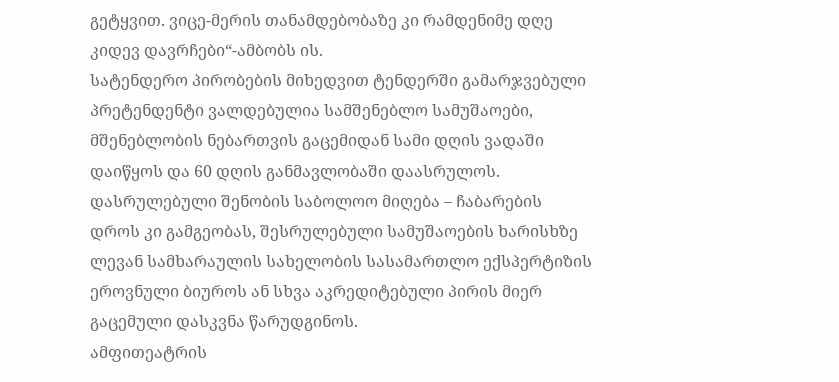გეტყვით. ვიცე-მერის თანამდებობაზე კი რამდენიმე დღე კიდევ დავრჩები“-ამბობს ის.
სატენდერო პირობების მიხედვით ტენდერში გამარჯვებული პრეტენდენტი ვალდებულია სამშენებლო სამუშაოები, მშენებლობის ნებართვის გაცემიდან სამი დღის ვადაში დაიწყოს და 60 დღის განმავლობაში დაასრულოს. დასრულებული შენობის საბოლოო მიღება – ჩაბარების დროს კი გამგეობას, შესრულებული სამუშაოების ხარისხზე ლევან სამხარაულის სახელობის სასამართლო ექსპერტიზის ეროვნული ბიუროს ან სხვა აკრედიტებული პირის მიერ გაცემული დასკვნა წარუდგინოს.
ამფითეატრის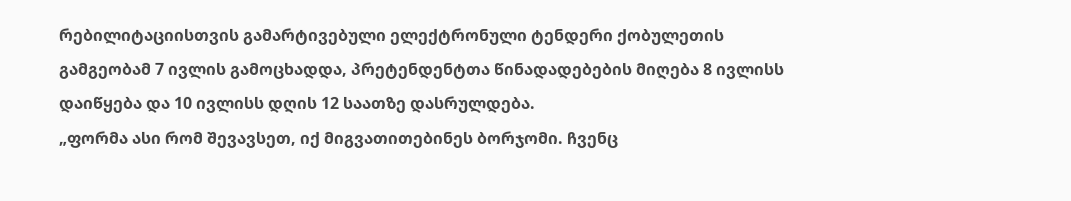რებილიტაციისთვის გამარტივებული ელექტრონული ტენდერი ქობულეთის გამგეობამ 7 ივლის გამოცხადდა, პრეტენდენტთა წინადადებების მიღება 8 ივლისს დაიწყება და 10 ივლისს დღის 12 საათზე დასრულდება.
„ფორმა ასი რომ შევავსეთ, იქ მიგვათითებინეს ბორჯომი. ჩვენც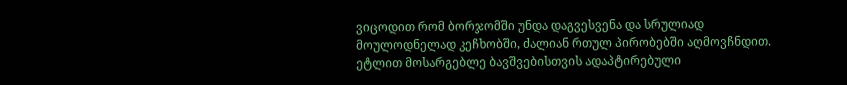ვიცოდით რომ ბორჯომში უნდა დაგვესვენა და სრულიად მოულოდნელად კეჩხობში, ძალიან რთულ პირობებში აღმოვჩნდით. ეტლით მოსარგებლე ბავშვებისთვის ადაპტირებული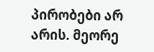პირობები არ არის. მეორე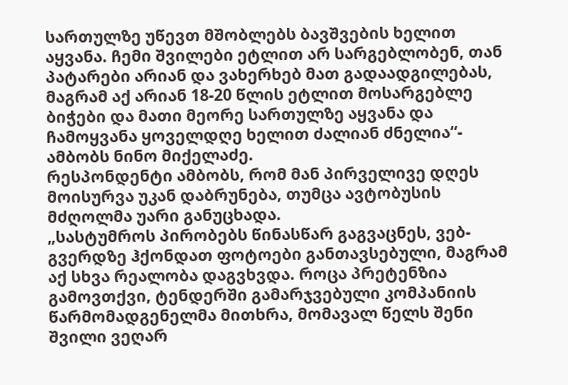სართულზე უწევთ მშობლებს ბავშვების ხელით აყვანა. ჩემი შვილები ეტლით არ სარგებლობენ, თან პატარები არიან და ვახერხებ მათ გადაადგილებას, მაგრამ აქ არიან 18-20 წლის ეტლით მოსარგებლე ბიჭები და მათი მეორე სართულზე აყვანა და ჩამოყვანა ყოველდღე ხელით ძალიან ძნელია“- ამბობს ნინო მიქელაძე.
რესპონდენტი ამბობს, რომ მან პირველივე დღეს მოისურვა უკან დაბრუნება, თუმცა ავტობუსის მძღოლმა უარი განუცხადა.
„სასტუმროს პირობებს წინასწარ გაგვაცნეს, ვებ-გვერდზე ჰქონდათ ფოტოები განთავსებული, მაგრამ აქ სხვა რეალობა დაგვხვდა. როცა პრეტენზია გამოვთქვი, ტენდერში გამარჯვებული კომპანიის წარმომადგენელმა მითხრა, მომავალ წელს შენი შვილი ვეღარ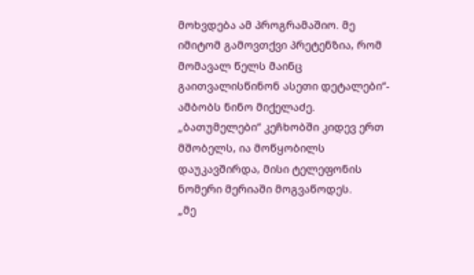მოხვდება ამ პროგრამაშიო. მე იმიტომ გამოვთქვი პრეტენზია, რომ მომავალ წელს მაინც გაითვალისწინონ ასეთი დეტალები“- ამბობს ნინო მიქელაძე.
„ბათუმელები“ კეჩხობში კიდევ ერთ მშობელს, ია მოწყობილს დაუკავშირდა, მისი ტელეფონის ნომერი მერიაში მოგვაწოდეს.
„მე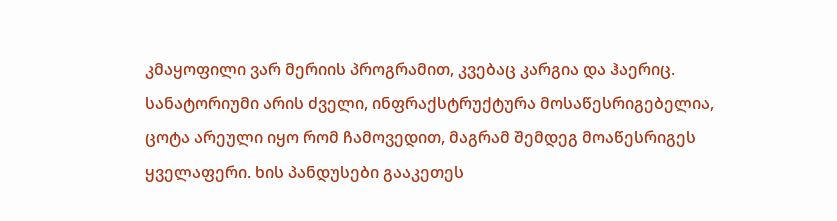კმაყოფილი ვარ მერიის პროგრამით, კვებაც კარგია და ჰაერიც. სანატორიუმი არის ძველი, ინფრაქსტრუქტურა მოსაწესრიგებელია, ცოტა არეული იყო რომ ჩამოვედით, მაგრამ შემდეგ მოაწესრიგეს ყველაფერი. ხის პანდუსები გააკეთეს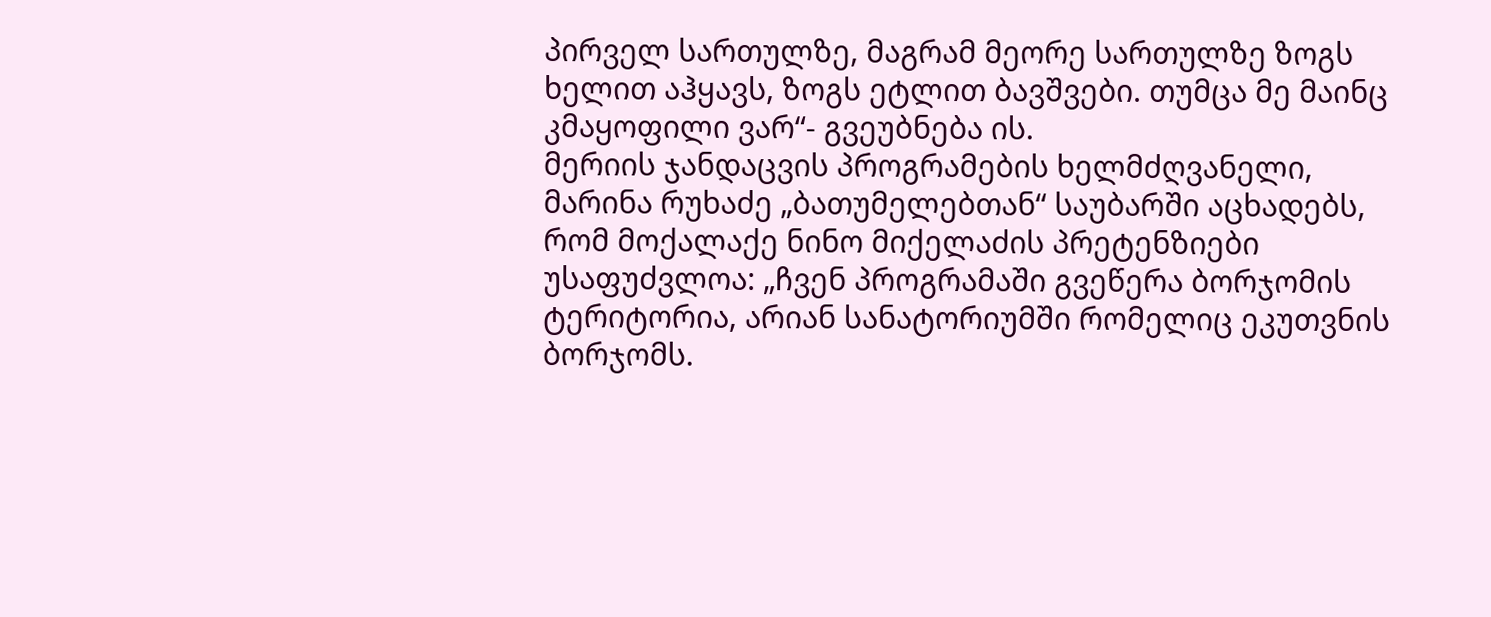პირველ სართულზე, მაგრამ მეორე სართულზე ზოგს ხელით აჰყავს, ზოგს ეტლით ბავშვები. თუმცა მე მაინც კმაყოფილი ვარ“- გვეუბნება ის.
მერიის ჯანდაცვის პროგრამების ხელმძღვანელი, მარინა რუხაძე „ბათუმელებთან“ საუბარში აცხადებს, რომ მოქალაქე ნინო მიქელაძის პრეტენზიები უსაფუძვლოა: „ჩვენ პროგრამაში გვეწერა ბორჯომის ტერიტორია, არიან სანატორიუმში რომელიც ეკუთვნის ბორჯომს.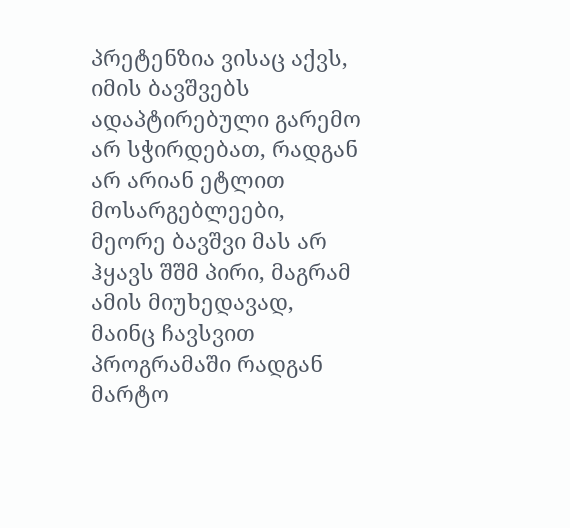პრეტენზია ვისაც აქვს, იმის ბავშვებს ადაპტირებული გარემო არ სჭირდებათ, რადგან არ არიან ეტლით მოსარგებლეები, მეორე ბავშვი მას არ ჰყავს შშმ პირი, მაგრამ ამის მიუხედავად, მაინც ჩავსვით პროგრამაში რადგან მარტო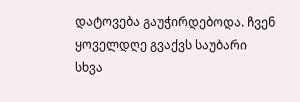დატოვება გაუჭირდებოდა. ჩვენ ყოველდღე გვაქვს საუბარი სხვა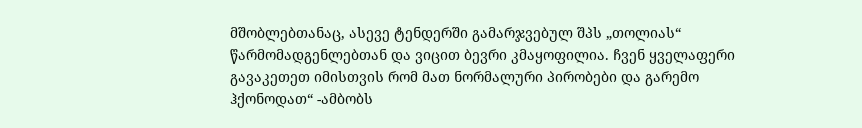მშობლებთანაც, ასევე ტენდერში გამარჯვებულ შპს „თოლიას“ წარმომადგენლებთან და ვიცით ბევრი კმაყოფილია. ჩვენ ყველაფერი გავაკეთეთ იმისთვის რომ მათ ნორმალური პირობები და გარემო ჰქონოდათ“ -ამბობს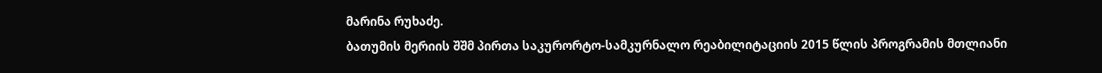მარინა რუხაძე.
ბათუმის მერიის შშმ პირთა საკურორტო-სამკურნალო რეაბილიტაციის 2015 წლის პროგრამის მთლიანი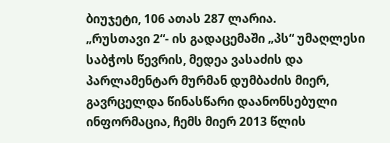ბიუჯეტი, 106 ათას 287 ლარია.
„რუსთავი 2“- ის გადაცემაში „პს“ უმაღლესი საბჭოს წევრის, მედეა ვასაძის და პარლამენტარ მურმან დუმბაძის მიერ, გავრცელდა წინასწარი დაანონსებული ინფორმაცია, ჩემს მიერ 2013 წლის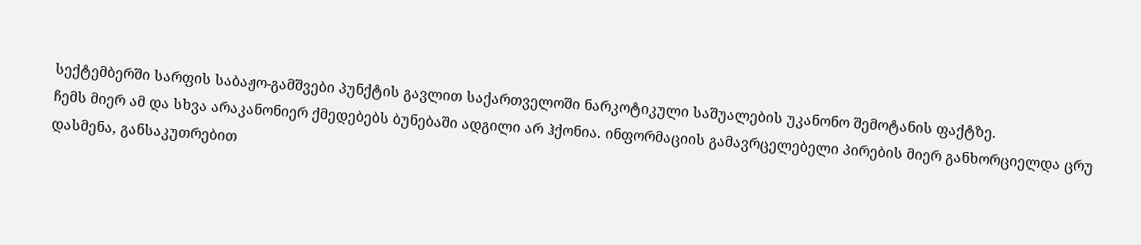სექტემბერში სარფის საბაჟო-გამშვები პუნქტის გავლით საქართველოში ნარკოტიკული საშუალების უკანონო შემოტანის ფაქტზე.
ჩემს მიერ ამ და სხვა არაკანონიერ ქმედებებს ბუნებაში ადგილი არ ჰქონია. ინფორმაციის გამავრცელებელი პირების მიერ განხორციელდა ცრუ დასმენა, განსაკუთრებით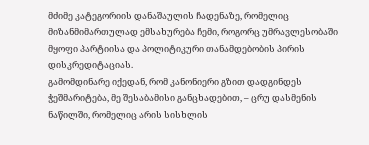მძიმე კატეგორიის დანაშაულის ჩადენაზე, რომელიც მიზანმიმართულად ემსახურება ჩემი, როგორც უმრავლესობაში მყოფი პარტიისა და პოლიტიკური თანამდებობის პირის დისკრედიტაციას.
გამომდინარე იქედან, რომ კანონიერი გზით დადგინდეს ჭეშმარიტება, მე შესაბამისი განცხადებით, – ცრუ დასმენის ნაწილში, რომელიც არის სისხლის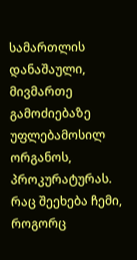სამართლის დანაშაული, მივმართე გამოძიებაზე უფლებამოსილ ორგანოს, პროკურატურას. რაც შეეხება ჩემი, როგორც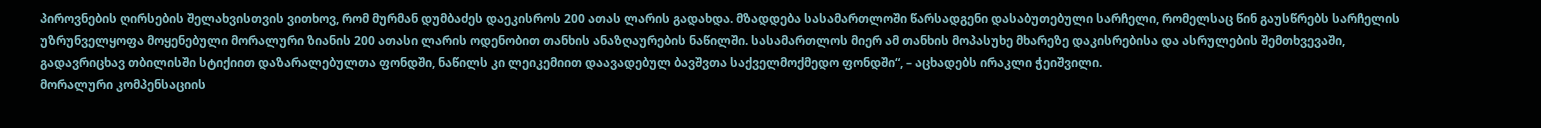პიროვნების ღირსების შელახვისთვის ვითხოვ, რომ მურმან დუმბაძეს დაეკისროს 200 ათას ლარის გადახდა. მზადდება სასამართლოში წარსადგენი დასაბუთებული სარჩელი, რომელსაც წინ გაუსწრებს სარჩელის უზრუნველყოფა მოყენებული მორალური ზიანის 200 ათასი ლარის ოდენობით თანხის ანაზღაურების ნაწილში. სასამართლოს მიერ ამ თანხის მოპასუხე მხარეზე დაკისრებისა და ასრულების შემთხვევაში, გადავრიცხავ თბილისში სტიქიით დაზარალებულთა ფონდში, ნაწილს კი ლეიკემიით დაავადებულ ბავშვთა საქველმოქმედო ფონდში“, – აცხადებს ირაკლი ჭეიშვილი.
მორალური კომპენსაციის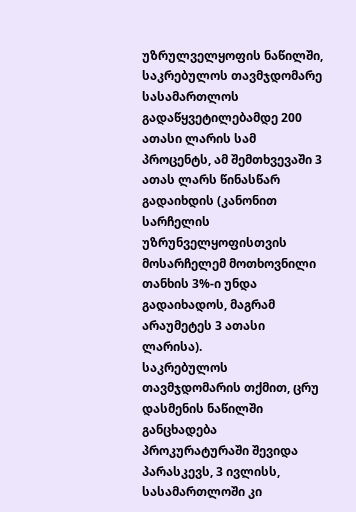უზრულველყოფის ნაწილში, საკრებულოს თავმჯდომარე სასამართლოს გადაწყვეტილებამდე 200 ათასი ლარის სამ პროცენტს, ამ შემთხვევაში 3 ათას ლარს წინასწარ გადაიხდის (კანონით სარჩელის უზრუნველყოფისთვის მოსარჩელემ მოთხოვნილი თანხის 3%-ი უნდა გადაიხადოს, მაგრამ არაუმეტეს 3 ათასი ლარისა).
საკრებულოს თავმჯდომარის თქმით, ცრუ დასმენის ნაწილში განცხადება პროკურატურაში შევიდა პარასკევს, 3 ივლისს, სასამართლოში კი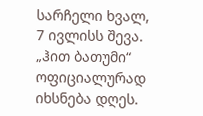სარჩელი ხვალ, 7 ივლისს შევა.
„ჰით ბათუმი“ ოფიციალურად იხსნება დღეს.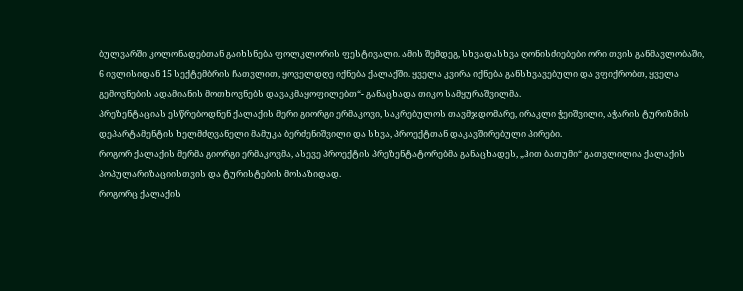ბულვარში კოლონადებთან გაიხსნება ფოლკლორის ფესტივალი. ამის შემდეგ, სხვადასხვა ღონისძიებები ორი თვის განმავლობაში, 6 ივლისიდან 15 სექტემბრის ჩათვლით, ყოველდღე იქნება ქალაქში. ყველა კვირა იქნება განსხვავებული და ვფიქრობთ, ყველა გემოვნების ადამიანის მოთხოვნებს დავაკმაყოფილებთ“- განაცხადა თიკო სამყურაშვილმა.
პრეზენტაციას ესწრებოდნენ ქალაქის მერი გიორგი ერმაკოვი, საკრებულოს თავმჯდომარე, ირაკლი ჭეიშვილი, აჭარის ტურიზმის დეპარტამენტის ხელმძღვანელი მამუკა ბერძენიშვილი და სხვა, პროექტთან დაკავშირებული პირები.
როგორ ქალაქის მერმა გიორგი ერმაკოვმა, ასევე პროექტის პრეზენტატორებმა განაცხადეს, „ჰით ბათუმი“ გათვლილია ქალაქის პოპულარიზაციისთვის და ტურისტების მოსაზიდად.
როგორც ქალაქის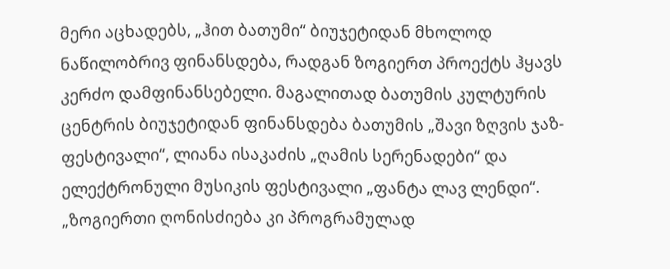მერი აცხადებს, „ჰით ბათუმი“ ბიუჯეტიდან მხოლოდ ნაწილობრივ ფინანსდება, რადგან ზოგიერთ პროექტს ჰყავს კერძო დამფინანსებელი. მაგალითად ბათუმის კულტურის ცენტრის ბიუჯეტიდან ფინანსდება ბათუმის „შავი ზღვის ჯაზ-ფესტივალი“, ლიანა ისაკაძის „ღამის სერენადები“ და ელექტრონული მუსიკის ფესტივალი „ფანტა ლავ ლენდი“. „ზოგიერთი ღონისძიება კი პროგრამულად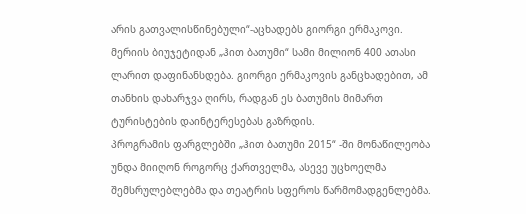არის გათვალისწინებული“-აცხადებს გიორგი ერმაკოვი.
მერიის ბიუჯეტიდან „ჰით ბათუმი“ სამი მილიონ 400 ათასი ლარით დაფინანსდება. გიორგი ერმაკოვის განცხადებით, ამ თანხის დახარჯვა ღირს, რადგან ეს ბათუმის მიმართ ტურისტების დაინტერესებას გაზრდის.
პროგრამის ფარგლებში „ჰით ბათუმი 2015“ -ში მონაწილეობა უნდა მიიღონ როგორც ქართველმა, ასევე უცხოელმა შემსრულებლებმა და თეატრის სფეროს წარმომადგენლებმა.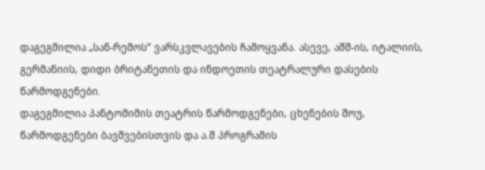დაგეგმილია „სან-რემოს“ ვარსკვლავების ჩამოყვანა. ასევე, აშშ-ის, იტალიის, გერმანიის, დიდი ბრიტანეთის და ინდოეთის თეატრალური დასების წარმოდგენები.
დაგეგმილია პანტომიმის თეატრის წარმოდგენები, ცხენების შოუ, წარმოდგენები ბავშვებისთვის და ა.შ პროგრამის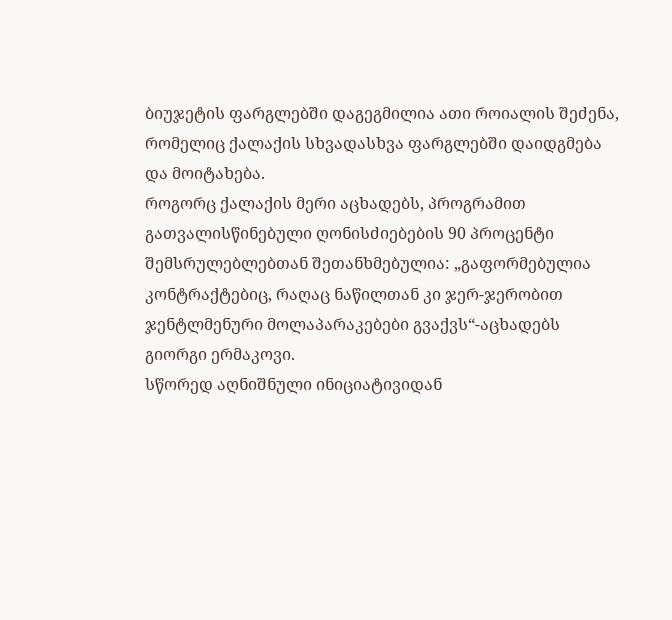ბიუჯეტის ფარგლებში დაგეგმილია ათი როიალის შეძენა, რომელიც ქალაქის სხვადასხვა ფარგლებში დაიდგმება და მოიტახება.
როგორც ქალაქის მერი აცხადებს, პროგრამით გათვალისწინებული ღონისძიებების 90 პროცენტი შემსრულებლებთან შეთანხმებულია: „გაფორმებულია კონტრაქტებიც, რაღაც ნაწილთან კი ჯერ-ჯერობით ჯენტლმენური მოლაპარაკებები გვაქვს“-აცხადებს გიორგი ერმაკოვი.
სწორედ აღნიშნული ინიციატივიდან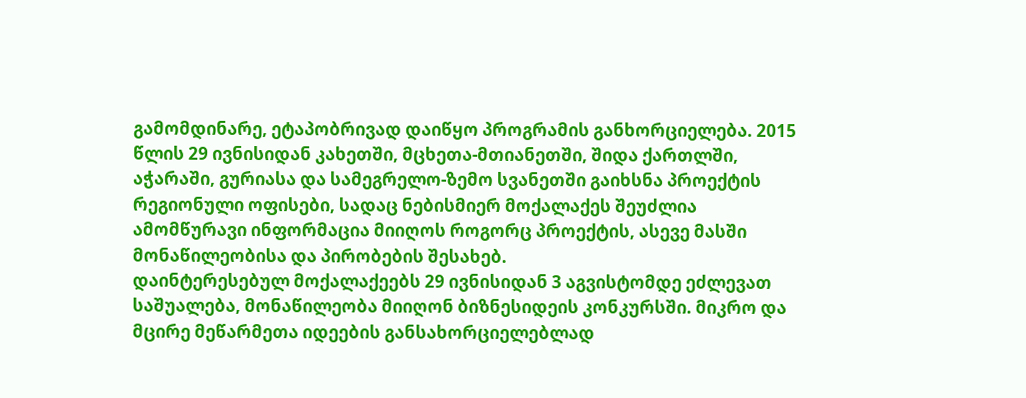გამომდინარე, ეტაპობრივად დაიწყო პროგრამის განხორციელება. 2015 წლის 29 ივნისიდან კახეთში, მცხეთა-მთიანეთში, შიდა ქართლში, აჭარაში, გურიასა და სამეგრელო-ზემო სვანეთში გაიხსნა პროექტის რეგიონული ოფისები, სადაც ნებისმიერ მოქალაქეს შეუძლია ამომწურავი ინფორმაცია მიიღოს როგორც პროექტის, ასევე მასში მონაწილეობისა და პირობების შესახებ.
დაინტერესებულ მოქალაქეებს 29 ივნისიდან 3 აგვისტომდე ეძლევათ საშუალება, მონაწილეობა მიიღონ ბიზნესიდეის კონკურსში. მიკრო და მცირე მეწარმეთა იდეების განსახორციელებლად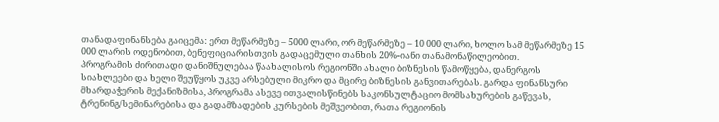თანადაფინანსება გაიცემა: ერთ მეწარმეზე – 5000 ლარი, ორ მეწარმეზე – 10 000 ლარი, ხოლო სამ მეწარმეზე 15 000 ლარის ოდენობით, ბენეფიციარისთვის გადაცემული თანხის 20%-იანი თანამონაწილეობით.
პროგრამის ძირითადი დანიშნულებაა წაახალისოს რეგიონში ახალი ბიზნესის წამოწყება, დანერგოს სიახლეები და ხელი შეუწყოს უკვე არსებული მიკრო და მცირე ბიზნესის განვითარებას. გარდა ფინანსური მხარდაჭერის მექანიზმისა, პროგრამა ასევე ითვალისწინებს საკონსულტაციო მომსახურების გაწევას, ტრენინგ/სემინარებისა და გადამზადების კურსების მეშვეობით, რათა რეგიონის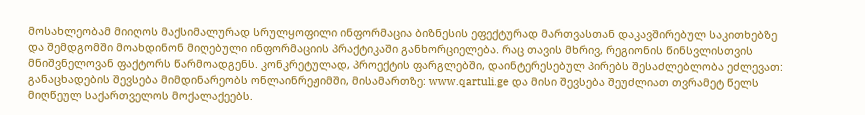მოსახლეობამ მიიღოს მაქსიმალურად სრულყოფილი ინფორმაცია ბიზნესის ეფექტურად მართვასთან დაკავშირებულ საკითხებზე და შემდგომში მოახდინონ მიღებული ინფორმაციის პრაქტიკაში განხორციელება. რაც თავის მხრივ, რეგიონის წინსვლისთვის მნიშვნელოვან ფაქტორს წარმოადგენს. კონკრეტულად, პროექტის ფარგლებში, დაინტერესებულ პირებს შესაძლებლობა ეძლევათ:
განაცხადების შევსება მიმდინარეობს ონლაინრეჟიმში, მისამართზე: www.qartuli.ge და მისი შევსება შეუძლიათ თვრამეტ წელს მიღწეულ საქართველოს მოქალაქეებს.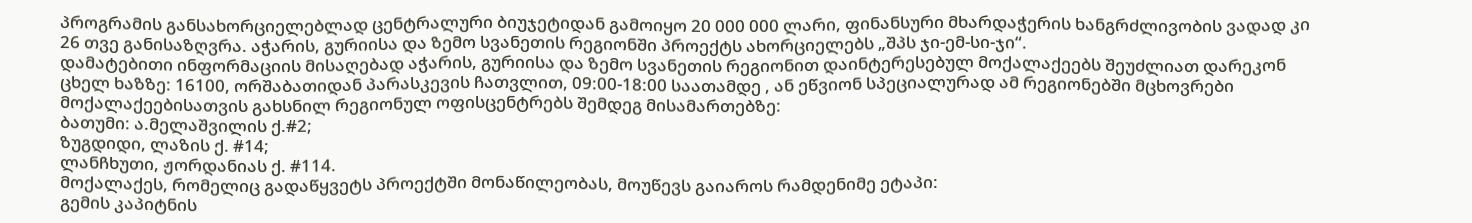პროგრამის განსახორციელებლად ცენტრალური ბიუჯეტიდან გამოიყო 20 000 000 ლარი, ფინანსური მხარდაჭერის ხანგრძლივობის ვადად კი 26 თვე განისაზღვრა. აჭარის, გურიისა და ზემო სვანეთის რეგიონში პროექტს ახორციელებს „შპს ჯი-ემ-სი-ჯი“.
დამატებითი ინფორმაციის მისაღებად აჭარის, გურიისა და ზემო სვანეთის რეგიონით დაინტერესებულ მოქალაქეებს შეუძლიათ დარეკონ ცხელ ხაზზე: 16100, ორშაბათიდან პარასკევის ჩათვლით, 09:00-18:00 საათამდე , ან ეწვიონ სპეციალურად ამ რეგიონებში მცხოვრები მოქალაქეებისათვის გახსნილ რეგიონულ ოფისცენტრებს შემდეგ მისამართებზე:
ბათუმი: ა.მელაშვილის ქ.#2;
ზუგდიდი, ლაზის ქ. #14;
ლანჩხუთი, ჟორდანიას ქ. #114.
მოქალაქეს, რომელიც გადაწყვეტს პროექტში მონაწილეობას, მოუწევს გაიაროს რამდენიმე ეტაპი:
გემის კაპიტნის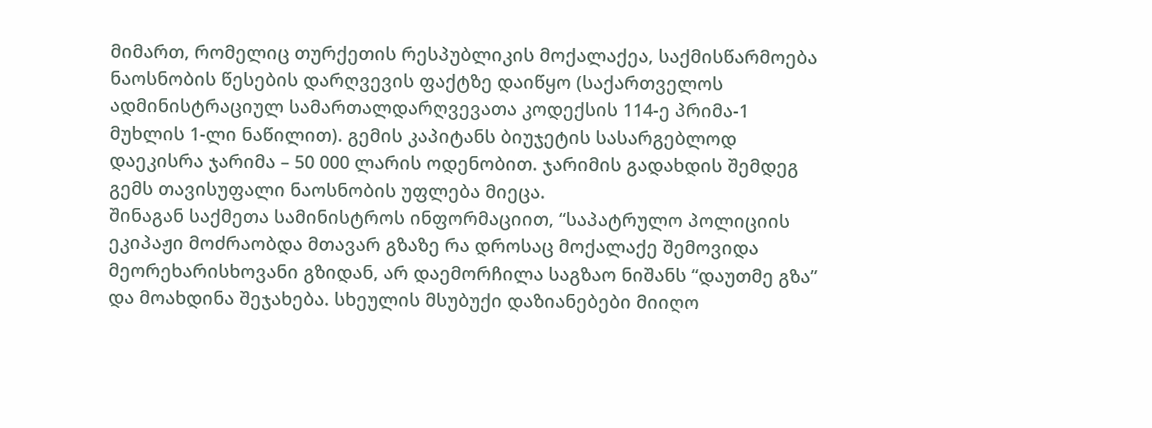მიმართ, რომელიც თურქეთის რესპუბლიკის მოქალაქეა, საქმისწარმოება ნაოსნობის წესების დარღვევის ფაქტზე დაიწყო (საქართველოს ადმინისტრაციულ სამართალდარღვევათა კოდექსის 114-ე პრიმა-1 მუხლის 1-ლი ნაწილით). გემის კაპიტანს ბიუჯეტის სასარგებლოდ დაეკისრა ჯარიმა – 50 000 ლარის ოდენობით. ჯარიმის გადახდის შემდეგ გემს თავისუფალი ნაოსნობის უფლება მიეცა.
შინაგან საქმეთა სამინისტროს ინფორმაციით, “საპატრულო პოლიციის ეკიპაჟი მოძრაობდა მთავარ გზაზე რა დროსაც მოქალაქე შემოვიდა მეორეხარისხოვანი გზიდან, არ დაემორჩილა საგზაო ნიშანს “დაუთმე გზა” და მოახდინა შეჯახება. სხეულის მსუბუქი დაზიანებები მიიღო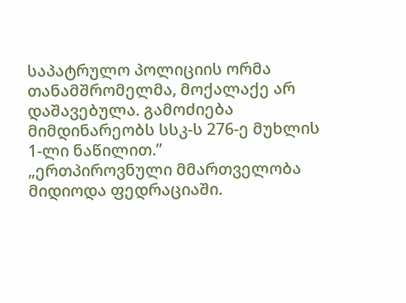საპატრულო პოლიციის ორმა თანამშრომელმა, მოქალაქე არ დაშავებულა. გამოძიება მიმდინარეობს სსკ-ს 276-ე მუხლის 1-ლი ნაწილით.”
„ერთპიროვნული მმართველობა მიდიოდა ფედრაციაში.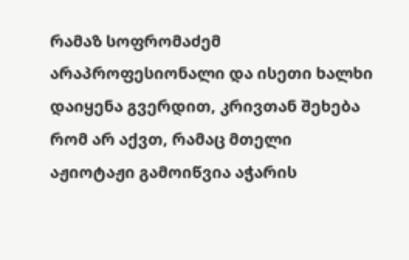რამაზ სოფრომაძემ არაპროფესიონალი და ისეთი ხალხი დაიყენა გვერდით, კრივთან შეხება რომ არ აქვთ, რამაც მთელი აჟიოტაჟი გამოიწვია აჭარის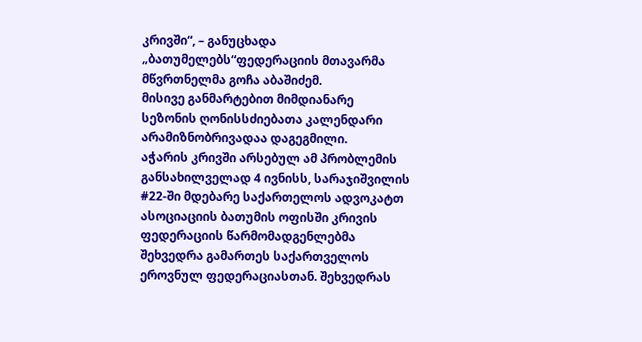კრივში“, – განუცხადა „ბათუმელებს“ფედერაციის მთავარმა მწვრთნელმა გოჩა აბაშიძემ.
მისივე განმარტებით მიმდიანარე სეზონის ღონისსძიებათა კალენდარი არამიზნობრივადაა დაგეგმილი.
აჭარის კრივში არსებულ ამ პრობლემის განსახილველად 4 ივნისს, სარაჯიშვილის #22-ში მდებარე საქართელოს ადვოკატთ ასოციაციის ბათუმის ოფისში კრივის ფედერაციის წარმომადგენლებმა შეხვედრა გამართეს საქართველოს ეროვნულ ფედერაციასთან. შეხვედრას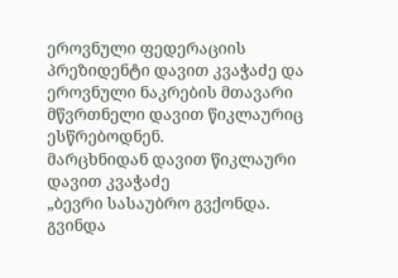ეროვნული ფედერაციის პრეზიდენტი დავით კვაჭაძე და ეროვნული ნაკრების მთავარი მწვრთნელი დავით წიკლაურიც ესწრებოდნენ.
მარცხნიდან დავით წიკლაური დავით კვაჭაძე
„ბევრი სასაუბრო გვქონდა. გვინდა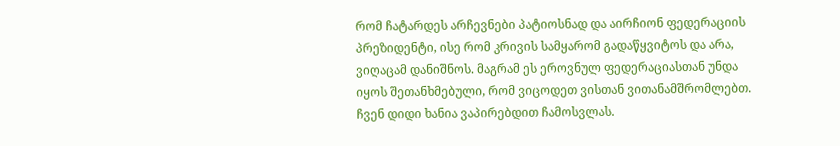რომ ჩატარდეს არჩევნები პატიოსნად და აირჩიონ ფედერაციის პრეზიდენტი, ისე რომ კრივის სამყარომ გადაწყვიტოს და არა, ვიღაცამ დანიშნოს. მაგრამ ეს ეროვნულ ფედერაციასთან უნდა იყოს შეთანხმებული, რომ ვიცოდეთ ვისთან ვითანამშრომლებთ. ჩვენ დიდი ხანია ვაპირებდით ჩამოსვლას.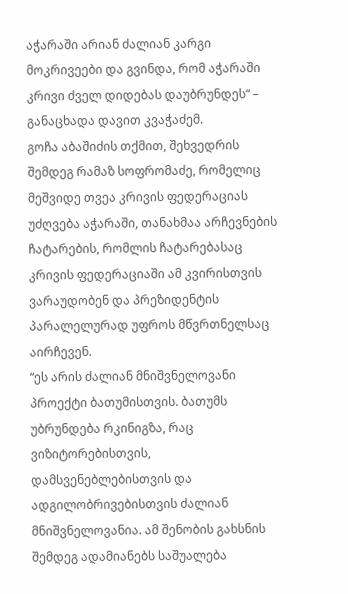აჭარაში არიან ძალიან კარგი მოკრივეები და გვინდა, რომ აჭარაში კრივი ძველ დიდებას დაუბრუნდეს“ – განაცხადა დავით კვაჭაძემ.
გოჩა აბაშიძის თქმით, შეხვედრის შემდეგ რამაზ სოფრომაძე, რომელიც მეშვიდე თვეა კრივის ფედერაციას უძღვება აჭარაში, თანახმაა არჩევნების ჩატარების, რომლის ჩატარებასაც კრივის ფედერაციაში ამ კვირისთვის ვარაუდობენ და პრეზიდენტის პარალელურად უფროს მწვრთნელსაც აირჩევენ.
“ეს არის ძალიან მნიშვნელოვანი პროექტი ბათუმისთვის. ბათუმს უბრუნდება რკინიგზა, რაც ვიზიტორებისთვის, დამსვენებლებისთვის და ადგილობრივებისთვის ძალიან მნიშვნელოვანია. ამ შენობის გახსნის შემდეგ ადამიანებს საშუალება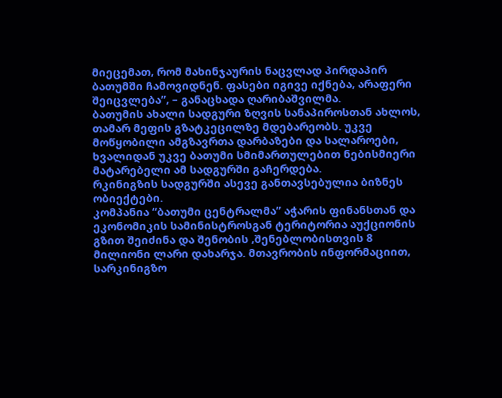მიეცემათ, რომ მახინჯაურის ნაცვლად პირდაპირ ბათუმში ჩამოვიდნენ. ფასები იგივე იქნება, არაფერი შეიცვლება”, – განაცხადა ღარიბაშვილმა.
ბათუმის ახალი სადგური ზღვის სანაპიროსთან ახლოს, თამარ მეფის გზატკეცილზე მდებარეობს. უკვე მოწყობილი ამგზავრთა დარბაზები და სალაროები, ხვალიდან უკვე ბათუმი სმიმართულებით ნებისმიერი მატარებელი ამ სადგურში გაჩერდება.
რკინიგზის სადგურში ასევე განთავსებულია ბიზნეს ობიექტები.
კომპანია “ბათუმი ცენტრალმა” აჭარის ფინანსთან და ეკონომიკის სამინისტროსგან ტერიტორია აუქციონის გზით შეიძინა და შენობის ,შენებლობისთვის 8 მილიონი ლარი დახარჯა. მთავრობის ინფორმაციით, სარკინიგზო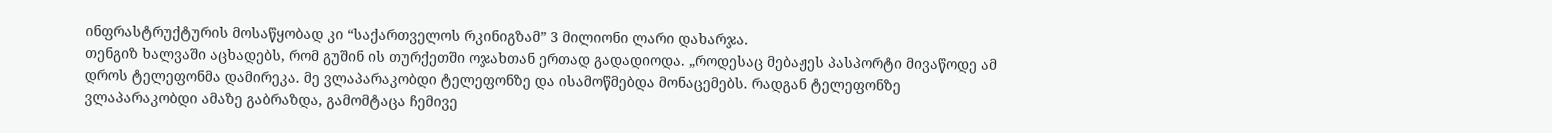ინფრასტრუქტურის მოსაწყობად კი “საქართველოს რკინიგზამ” 3 მილიონი ლარი დახარჯა.
თენგიზ ხალვაში აცხადებს, რომ გუშინ ის თურქეთში ოჯახთან ერთად გადადიოდა. „როდესაც მებაჟეს პასპორტი მივაწოდე ამ დროს ტელეფონმა დამირეკა. მე ვლაპარაკობდი ტელეფონზე და ისამოწმებდა მონაცემებს. რადგან ტელეფონზე ვლაპარაკობდი ამაზე გაბრაზდა, გამომტაცა ჩემივე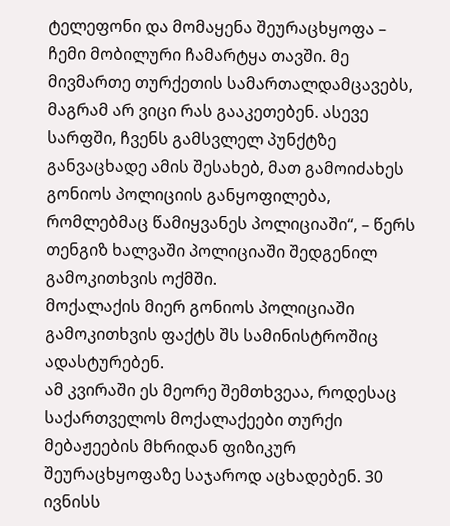ტელეფონი და მომაყენა შეურაცხყოფა – ჩემი მობილური ჩამარტყა თავში. მე მივმართე თურქეთის სამართალდამცავებს, მაგრამ არ ვიცი რას გააკეთებენ. ასევე სარფში, ჩვენს გამსვლელ პუნქტზე განვაცხადე ამის შესახებ, მათ გამოიძახეს გონიოს პოლიციის განყოფილება, რომლებმაც წამიყვანეს პოლიციაში“, – წერს თენგიზ ხალვაში პოლიციაში შედგენილ გამოკითხვის ოქმში.
მოქალაქის მიერ გონიოს პოლიციაში გამოკითხვის ფაქტს შს სამინისტროშიც ადასტურებენ.
ამ კვირაში ეს მეორე შემთხვეაა, როდესაც საქართველოს მოქალაქეები თურქი მებაჟეების მხრიდან ფიზიკურ შეურაცხყოფაზე საჯაროდ აცხადებენ. 30 ივნისს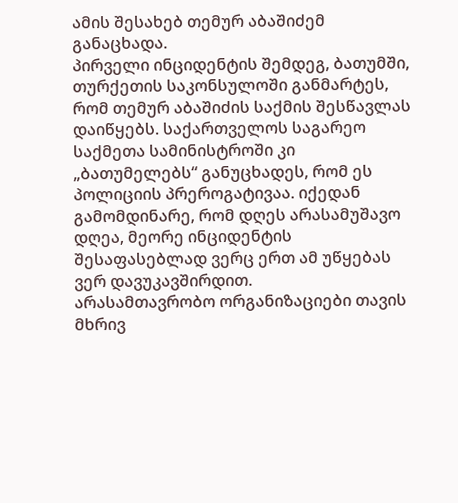ამის შესახებ თემურ აბაშიძემ განაცხადა.
პირველი ინციდენტის შემდეგ, ბათუმში, თურქეთის საკონსულოში განმარტეს, რომ თემურ აბაშიძის საქმის შესწავლას დაიწყებს. საქართველოს საგარეო საქმეთა სამინისტროში კი „ბათუმელებს“ განუცხადეს, რომ ეს პოლიციის პრეროგატივაა. იქედან გამომდინარე, რომ დღეს არასამუშავო დღეა, მეორე ინციდენტის შესაფასებლად ვერც ერთ ამ უწყებას ვერ დავუკავშირდით.
არასამთავრობო ორგანიზაციები თავის მხრივ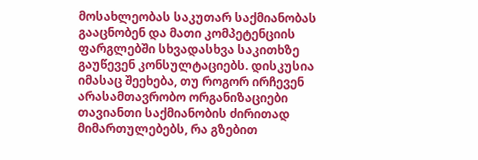მოსახლეობას საკუთარ საქმიანობას გააცნობენ და მათი კომპეტენციის ფარგლებში სხვადასხვა საკითხზე გაუწევენ კონსულტაციებს. დისკუსია იმასაც შეეხება, თუ როგორ ირჩევენ არასამთავრობო ორგანიზაციები თავიანთი საქმიანობის ძირითად მიმართულებებს, რა გზებით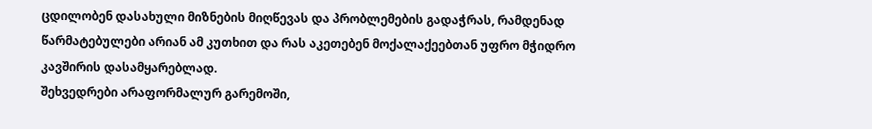ცდილობენ დასახული მიზნების მიღწევას და პრობლემების გადაჭრას, რამდენად წარმატებულები არიან ამ კუთხით და რას აკეთებენ მოქალაქეებთან უფრო მჭიდრო კავშირის დასამყარებლად.
შეხვედრები არაფორმალურ გარემოში,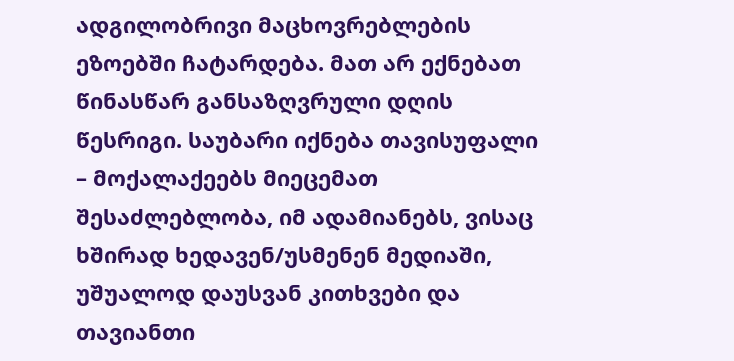ადგილობრივი მაცხოვრებლების ეზოებში ჩატარდება. მათ არ ექნებათ წინასწარ განსაზღვრული დღის წესრიგი. საუბარი იქნება თავისუფალი – მოქალაქეებს მიეცემათ შესაძლებლობა, იმ ადამიანებს, ვისაც ხშირად ხედავენ/უსმენენ მედიაში, უშუალოდ დაუსვან კითხვები და თავიანთი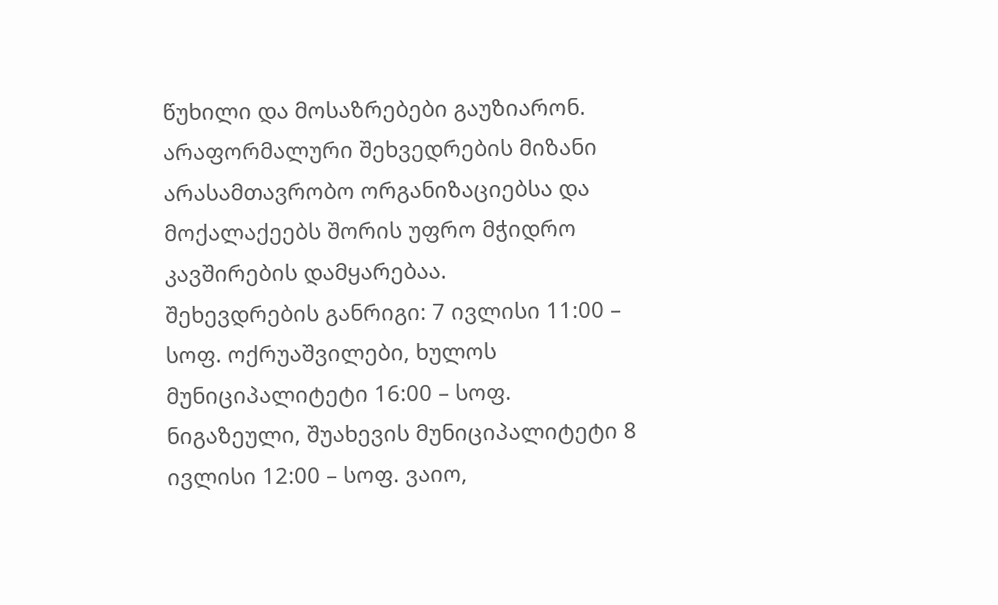წუხილი და მოსაზრებები გაუზიარონ.
არაფორმალური შეხვედრების მიზანი არასამთავრობო ორგანიზაციებსა და მოქალაქეებს შორის უფრო მჭიდრო კავშირების დამყარებაა.
შეხევდრების განრიგი: 7 ივლისი 11:00 – სოფ. ოქრუაშვილები, ხულოს მუნიციპალიტეტი 16:00 – სოფ. ნიგაზეული, შუახევის მუნიციპალიტეტი 8 ივლისი 12:00 – სოფ. ვაიო,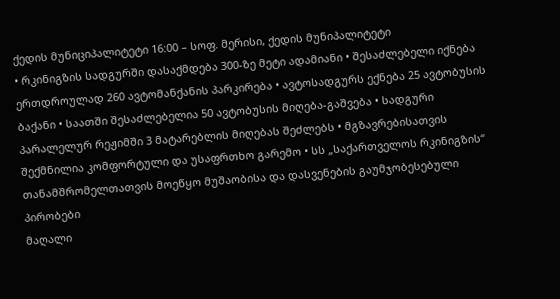ქედის მუნიციპალიტეტი 16:00 – სოფ. მერისი, ქედის მუნიპალიტეტი
• რკინიგზის სადგურში დასაქმდება 300-ზე მეტი ადამიანი • შესაძლებელი იქნება ერთდროულად 260 ავტომანქანის პარკირება • ავტოსადგურს ექნება 25 ავტობუსის ბაქანი • საათში შესაძლებელია 50 ავტობუსის მიღება-გაშვება • სადგური პარალელურ რეჟიმში 3 მატარებლის მიღებას შეძლებს • მგზავრებისათვის შექმნილია კომფორტული და უსაფრთხო გარემო • სს „საქართველოს რკინიგზის“ თანამშრომელთათვის მოეწყო მუშაობისა და დასვენების გაუმჯობესებული პირობები
მაღალი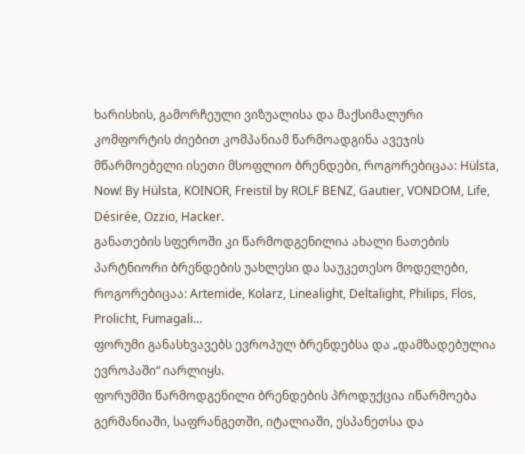ხარისხის, გამორჩეული ვიზუალისა და მაქსიმალური კომფორტის ძიებით კომპანიამ წარმოადგინა ავეჯის მწარმოებელი ისეთი მსოფლიო ბრენდები, როგორებიცაა: Hülsta, Now! By Hülsta, KOINOR, Freistil by ROLF BENZ, Gautier, VONDOM, Life, Désirée, Ozzio, Hacker.
განათების სფეროში კი წარმოდგენილია ახალი ნათების პარტნიორი ბრენდების უახლესი და საუკეთესო მოდელები, როგორებიცაა: Artemide, Kolarz, Linealight, Deltalight, Philips, Flos, Prolicht, Fumagali…
ფორუმი განასხვავებს ევროპულ ბრენდებსა და „დამზადებულია ევროპაში“ იარლიყს.
ფორუმში წარმოდგენილი ბრენდების პროდუქცია იწარმოება გერმანიაში, საფრანგეთში, იტალიაში, ესპანეთსა და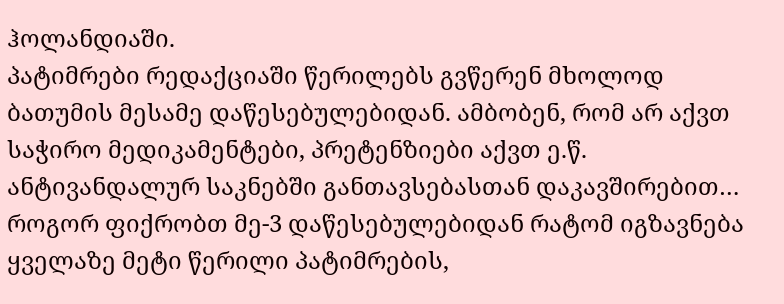ჰოლანდიაში.
პატიმრები რედაქციაში წერილებს გვწერენ მხოლოდ ბათუმის მესამე დაწესებულებიდან. ამბობენ, რომ არ აქვთ საჭირო მედიკამენტები, პრეტენზიები აქვთ ე.წ. ანტივანდალურ საკნებში განთავსებასთან დაკავშირებით… როგორ ფიქრობთ მე-3 დაწესებულებიდან რატომ იგზავნება ყველაზე მეტი წერილი პატიმრების,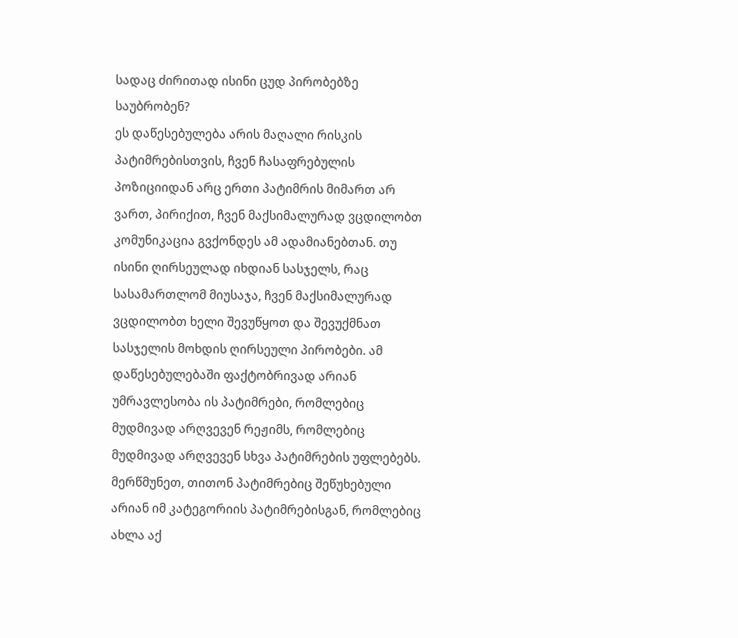სადაც ძირითად ისინი ცუდ პირობებზე საუბრობენ?
ეს დაწესებულება არის მაღალი რისკის პატიმრებისთვის, ჩვენ ჩასაფრებულის პოზიციიდან არც ერთი პატიმრის მიმართ არ ვართ, პირიქით, ჩვენ მაქსიმალურად ვცდილობთ კომუნიკაცია გვქონდეს ამ ადამიანებთან. თუ ისინი ღირსეულად იხდიან სასჯელს, რაც სასამართლომ მიუსაჯა, ჩვენ მაქსიმალურად ვცდილობთ ხელი შევუწყოთ და შევუქმნათ სასჯელის მოხდის ღირსეული პირობები. ამ დაწესებულებაში ფაქტობრივად არიან უმრავლესობა ის პატიმრები, რომლებიც მუდმივად არღვევენ რეჟიმს, რომლებიც მუდმივად არღვევენ სხვა პატიმრების უფლებებს. მერწმუნეთ, თითონ პატიმრებიც შეწუხებული არიან იმ კატეგორიის პატიმრებისგან, რომლებიც ახლა აქ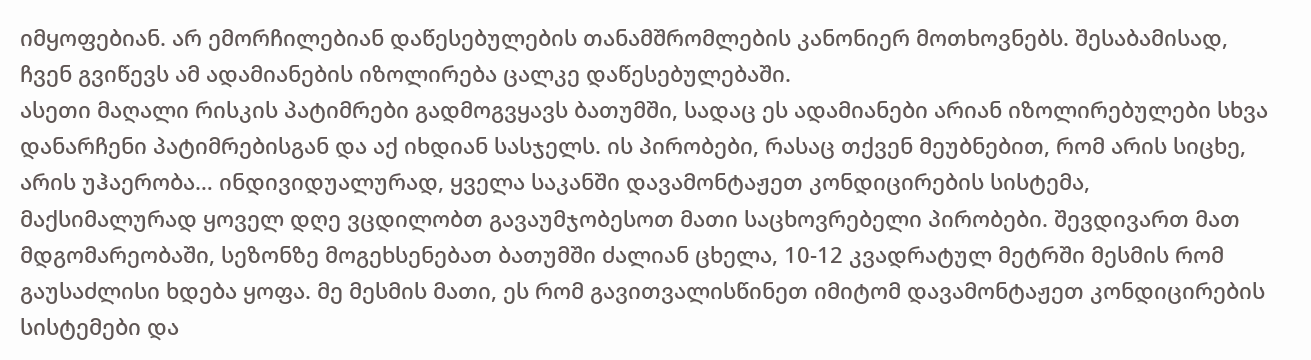იმყოფებიან. არ ემორჩილებიან დაწესებულების თანამშრომლების კანონიერ მოთხოვნებს. შესაბამისად, ჩვენ გვიწევს ამ ადამიანების იზოლირება ცალკე დაწესებულებაში.
ასეთი მაღალი რისკის პატიმრები გადმოგვყავს ბათუმში, სადაც ეს ადამიანები არიან იზოლირებულები სხვა დანარჩენი პატიმრებისგან და აქ იხდიან სასჯელს. ის პირობები, რასაც თქვენ მეუბნებით, რომ არის სიცხე, არის უჰაერობა… ინდივიდუალურად, ყველა საკანში დავამონტაჟეთ კონდიცირების სისტემა, მაქსიმალურად ყოველ დღე ვცდილობთ გავაუმჯობესოთ მათი საცხოვრებელი პირობები. შევდივართ მათ მდგომარეობაში, სეზონზე მოგეხსენებათ ბათუმში ძალიან ცხელა, 10-12 კვადრატულ მეტრში მესმის რომ გაუსაძლისი ხდება ყოფა. მე მესმის მათი, ეს რომ გავითვალისწინეთ იმიტომ დავამონტაჟეთ კონდიცირების სისტემები და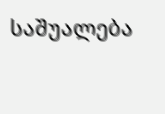საშუალება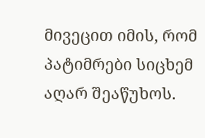მივეცით იმის, რომ პატიმრები სიცხემ აღარ შეაწუხოს.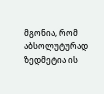მგონია, რომ აბსოლუტურად ზედმეტია ის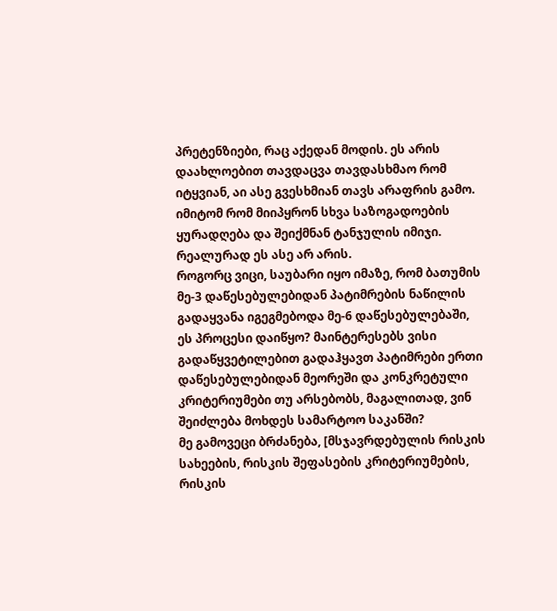პრეტენზიები, რაც აქედან მოდის. ეს არის დაახლოებით თავდაცვა თავდასხმაო რომ იტყვიან, აი ასე გვესხმიან თავს არაფრის გამო. იმიტომ რომ მიიპყრონ სხვა საზოგადოების ყურადღება და შეიქმნან ტანჯულის იმიჯი. რეალურად ეს ასე არ არის.
როგორც ვიცი, საუბარი იყო იმაზე, რომ ბათუმის მე-3 დაწესებულებიდან პატიმრების ნაწილის გადაყვანა იგეგმებოდა მე-6 დაწესებულებაში, ეს პროცესი დაიწყო? მაინტერესებს ვისი გადაწყვეტილებით გადაჰყავთ პატიმრები ერთი დაწესებულებიდან მეორეში და კონკრეტული კრიტერიუმები თუ არსებობს, მაგალითად, ვინ შეიძლება მოხდეს სამარტოო საკანში?
მე გამოვეცი ბრძანება, [მსჯავრდებულის რისკის სახეების, რისკის შეფასების კრიტერიუმების, რისკის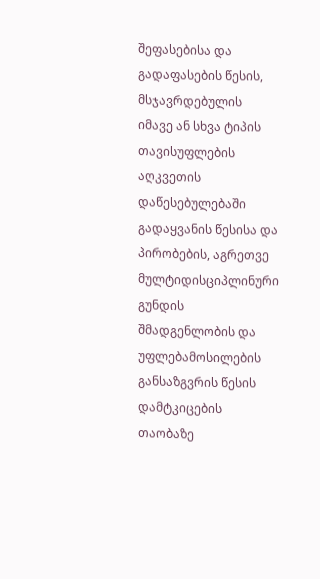შეფასებისა და გადაფასების წესის, მსჯავრდებულის იმავე ან სხვა ტიპის თავისუფლების აღკვეთის დაწესებულებაში გადაყვანის წესისა და პირობების, აგრეთვე მულტიდისციპლინური გუნდის შმადგენლობის და უფლებამოსილების განსაზგვრის წესის დამტკიცების თაობაზე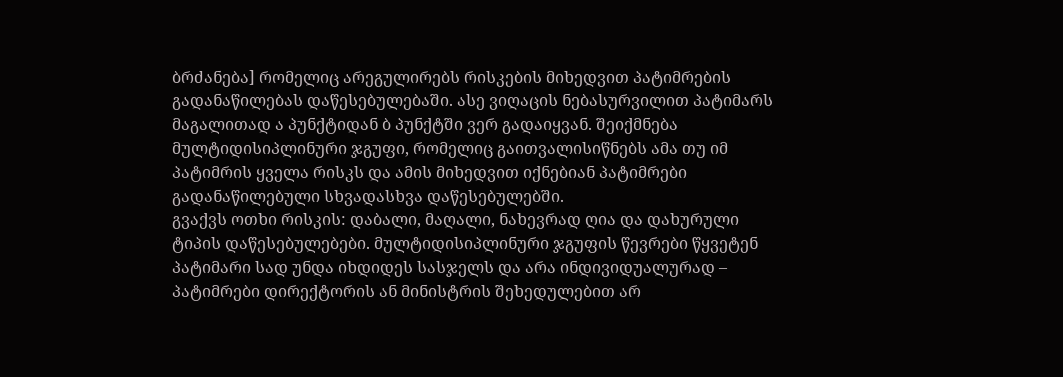ბრძანება] რომელიც არეგულირებს რისკების მიხედვით პატიმრების გადანაწილებას დაწესებულებაში. ასე ვიღაცის ნებასურვილით პატიმარს მაგალითად ა პუნქტიდან ბ პუნქტში ვერ გადაიყვან. შეიქმნება მულტიდისიპლინური ჯგუფი, რომელიც გაითვალისიწნებს ამა თუ იმ პატიმრის ყველა რისკს და ამის მიხედვით იქნებიან პატიმრები გადანაწილებული სხვადასხვა დაწესებულებში.
გვაქვს ოთხი რისკის: დაბალი, მაღალი, ნახევრად ღია და დახურული ტიპის დაწესებულებები. მულტიდისიპლინური ჯგუფის წევრები წყვეტენ პატიმარი სად უნდა იხდიდეს სასჯელს და არა ინდივიდუალურად – პატიმრები დირექტორის ან მინისტრის შეხედულებით არ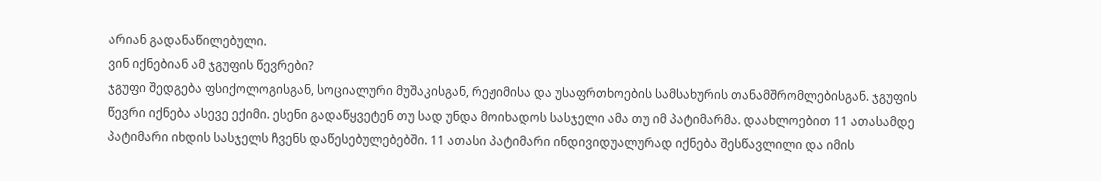არიან გადანაწილებული.
ვინ იქნებიან ამ ჯგუფის წევრები?
ჯგუფი შედგება ფსიქოლოგისგან, სოციალური მუშაკისგან, რეჟიმისა და უსაფრთხოების სამსახურის თანამშრომლებისგან. ჯგუფის წევრი იქნება ასევე ექიმი. ესენი გადაწყვეტენ თუ სად უნდა მოიხადოს სასჯელი ამა თუ იმ პატიმარმა. დაახლოებით 11 ათასამდე პატიმარი იხდის სასჯელს ჩვენს დაწესებულებებში. 11 ათასი პატიმარი ინდივიდუალურად იქნება შესწავლილი და იმის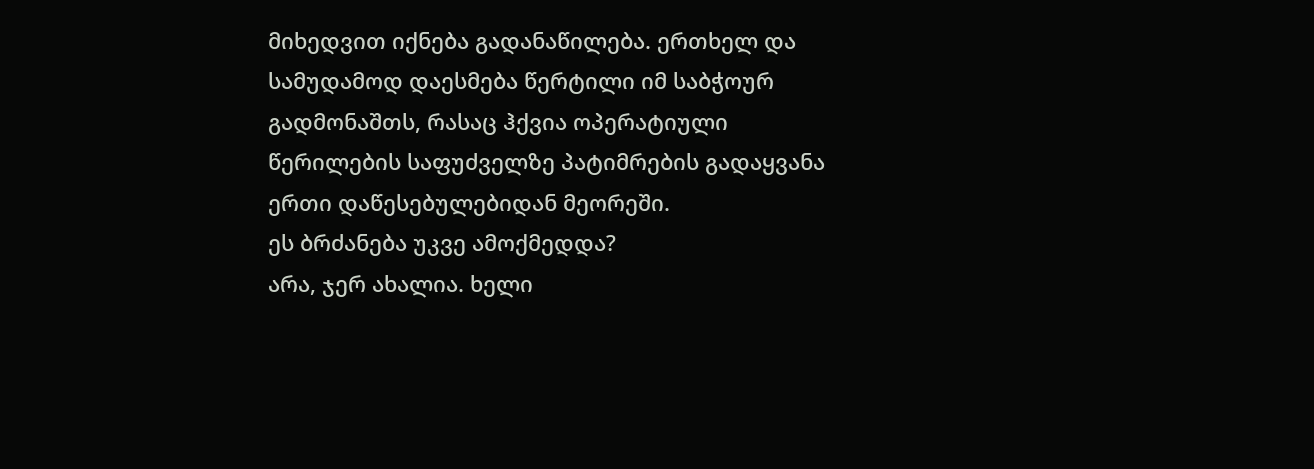მიხედვით იქნება გადანაწილება. ერთხელ და სამუდამოდ დაესმება წერტილი იმ საბჭოურ გადმონაშთს, რასაც ჰქვია ოპერატიული წერილების საფუძველზე პატიმრების გადაყვანა ერთი დაწესებულებიდან მეორეში.
ეს ბრძანება უკვე ამოქმედდა?
არა, ჯერ ახალია. ხელი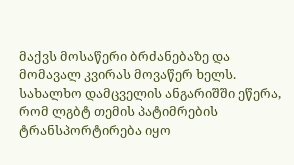მაქვს მოსაწერი ბრძანებაზე და მომავალ კვირას მოვაწერ ხელს.
სახალხო დამცველის ანგარიშში ეწერა, რომ ლგბტ თემის პატიმრების ტრანსპორტირება იყო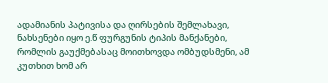ადამიანის პატივისა და ღირსების შემლახავი, ნახსენები იყო ე.წ ფურგუნის ტიპის მანქანები, რომლის გაუქმებასაც მოითხოვდა ომბუდსმენი, ამ კუთხით ხომ არ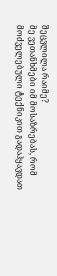შეცვლილა რაიმე?
მე ვეთანხმები იმ მოსაზრებას, რომ მოძველებული ტექნიკით გადაჰყავდათ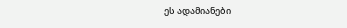ეს ადამიანები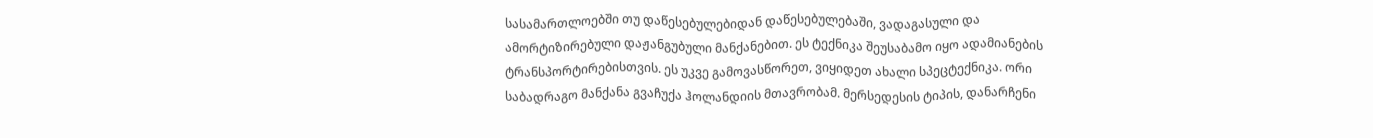სასამართლოებში თუ დაწესებულებიდან დაწესებულებაში, ვადაგასული და ამორტიზირებული დაჟანგუბული მანქანებით. ეს ტექნიკა შეუსაბამო იყო ადამიანების ტრანსპორტირებისთვის. ეს უკვე გამოვასწორეთ, ვიყიდეთ ახალი სპეცტექნიკა. ორი საბადრაგო მანქანა გვაჩუქა ჰოლანდიის მთავრობამ. მერსედესის ტიპის, დანარჩენი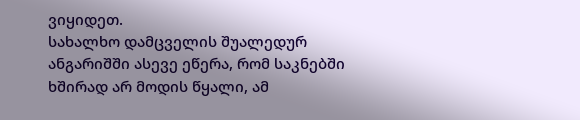ვიყიდეთ.
სახალხო დამცველის შუალედურ ანგარიშში ასევე ეწერა, რომ საკნებში ხშირად არ მოდის წყალი, ამ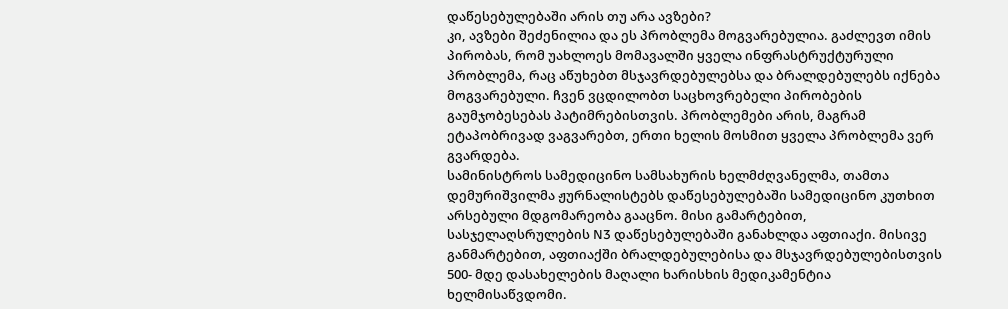დაწესებულებაში არის თუ არა ავზები?
კი, ავზები შეძენილია და ეს პრობლემა მოგვარებულია. გაძლევთ იმის პირობას, რომ უახლოეს მომავალში ყველა ინფრასტრუქტურული პრობლემა, რაც აწუხებთ მსჯავრდებულებსა და ბრალდებულებს იქნება მოგვარებული. ჩვენ ვცდილობთ საცხოვრებელი პირობების გაუმჯობესებას პატიმრებისთვის. პრობლემები არის, მაგრამ ეტაპობრივად ვაგვარებთ, ერთი ხელის მოსმით ყველა პრობლემა ვერ გვარდება.
სამინისტროს სამედიცინო სამსახურის ხელმძღვანელმა, თამთა დემურიშვილმა ჟურნალისტებს დაწესებულებაში სამედიცინო კუთხით არსებული მდგომარეობა გააცნო. მისი გამარტებით, სასჯელაღსრულების N3 დაწესებულებაში განახლდა აფთიაქი. მისივე განმარტებით, აფთიაქში ბრალდებულებისა და მსჯავრდებულებისთვის 500- მდე დასახელების მაღალი ხარისხის მედიკამენტია ხელმისაწვდომი.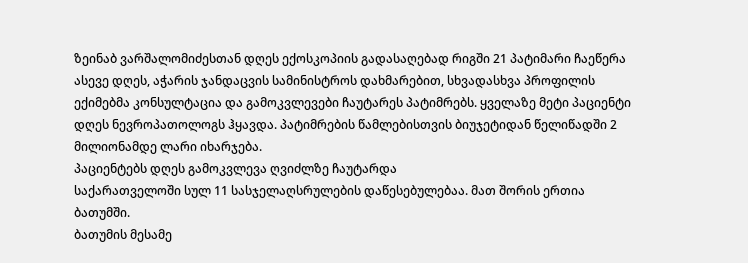ზეინაბ ვარშალომიძესთან დღეს ექოსკოპიის გადასაღებად რიგში 21 პატიმარი ჩაეწერა
ასევე დღეს, აჭარის ჯანდაცვის სამინისტროს დახმარებით, სხვადასხვა პროფილის ექიმებმა კონსულტაცია და გამოკვლევები ჩაუტარეს პატიმრებს. ყველაზე მეტი პაციენტი დღეს ნევროპათოლოგს ჰყავდა. პატიმრების წამლებისთვის ბიუჯეტიდან წელიწადში 2 მილიონამდე ლარი იხარჯება.
პაციენტებს დღეს გამოკვლევა ღვიძლზე ჩაუტარდა
საქარათველოში სულ 11 სასჯელაღსრულების დაწესებულებაა. მათ შორის ერთია ბათუმში.
ბათუმის მესამე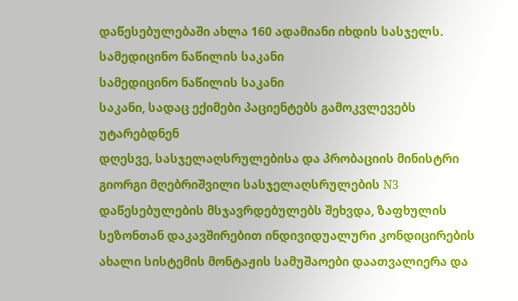დაწესებულებაში ახლა 160 ადამიანი იხდის სასჯელს.
სამედიცინო ნაწილის საკანი
სამედიცინო ნაწილის საკანი
საკანი, სადაც ექიმები პაციენტებს გამოკვლევებს უტარებდნენ
დღესვე, სასჯელაღსრულებისა და პრობაციის მინისტრი გიორგი მღებრიშვილი სასჯელაღსრულების N3 დაწესებულების მსჯავრდებულებს შეხვდა, ზაფხულის სეზონთან დაკავშირებით ინდივიდუალური კონდიცირების ახალი სისტემის მონტაჟის სამუშაოები დაათვალიერა და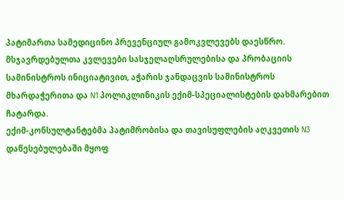პატიმართა სამედიცინო პრევენციულ გამოკვლევებს დაესწრო.
მსჯავრდებულთა კვლევები სასჯელაღსრულებისა და პრობაციის სამინისტროს ინიციატივით, აჭარის ჯანდაცვის სამინისტროს მხარდაჭერითა და N1 პოლიკლინიკის ექიმ-სპეციალისტების დახმარებით ჩატარდა.
ექიმ-კონსულტანტებმა პატიმრობისა და თავისუფლების აღკვეთის N3 დაწესებულებაში მყოფ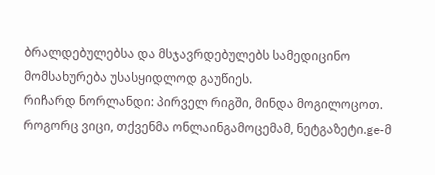ბრალდებულებსა და მსჯავრდებულებს სამედიცინო მომსახურება უსასყიდლოდ გაუწიეს.
რიჩარდ ნორლანდი: პირველ რიგში, მინდა მოგილოცოთ. როგორც ვიცი, თქვენმა ონლაინგამოცემამ, ნეტგაზეტი.ge-მ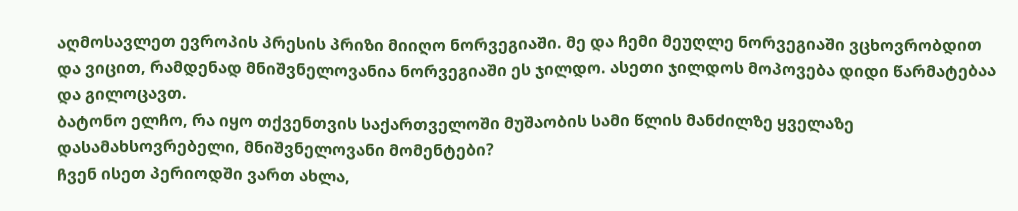აღმოსავლეთ ევროპის პრესის პრიზი მიიღო ნორვეგიაში. მე და ჩემი მეუღლე ნორვეგიაში ვცხოვრობდით და ვიცით, რამდენად მნიშვნელოვანია ნორვეგიაში ეს ჯილდო. ასეთი ჯილდოს მოპოვება დიდი წარმატებაა და გილოცავთ.
ბატონო ელჩო, რა იყო თქვენთვის საქართველოში მუშაობის სამი წლის მანძილზე ყველაზე დასამახსოვრებელი, მნიშვნელოვანი მომენტები?
ჩვენ ისეთ პერიოდში ვართ ახლა,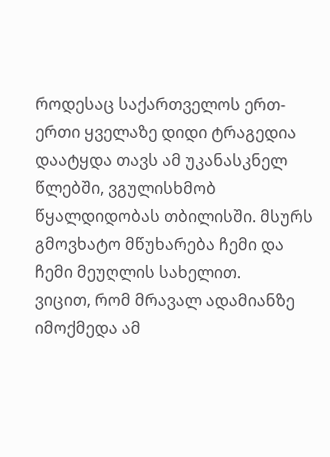როდესაც საქართველოს ერთ-ერთი ყველაზე დიდი ტრაგედია დაატყდა თავს ამ უკანასკნელ წლებში, ვგულისხმობ წყალდიდობას თბილისში. მსურს გმოვხატო მწუხარება ჩემი და ჩემი მეუღლის სახელით.
ვიცით, რომ მრავალ ადამიანზე იმოქმედა ამ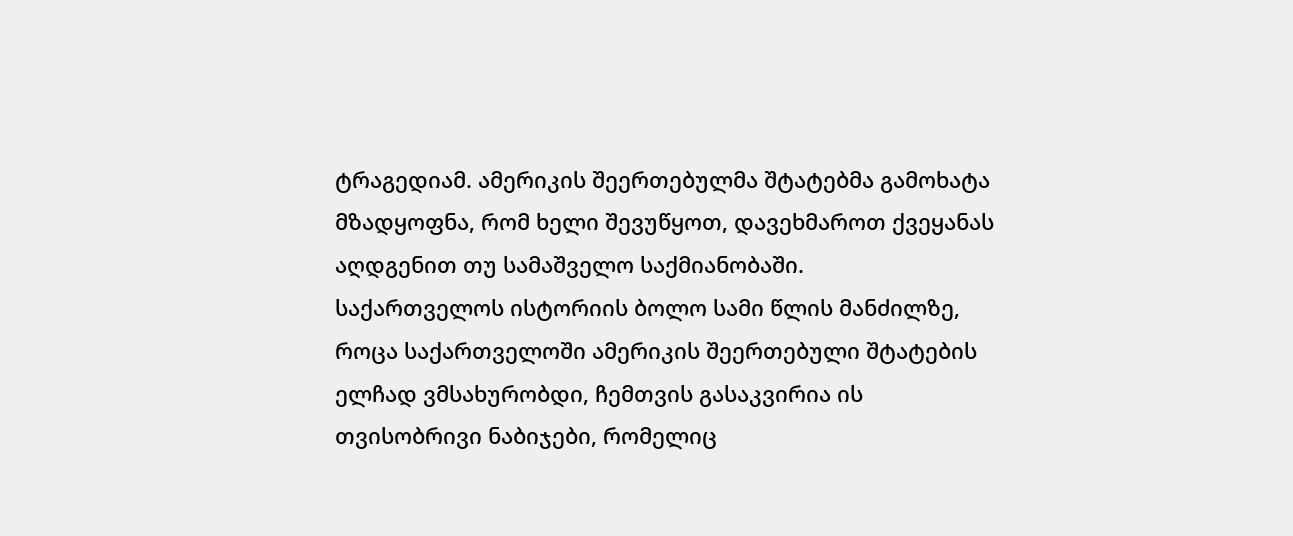ტრაგედიამ. ამერიკის შეერთებულმა შტატებმა გამოხატა მზადყოფნა, რომ ხელი შევუწყოთ, დავეხმაროთ ქვეყანას აღდგენით თუ სამაშველო საქმიანობაში.
საქართველოს ისტორიის ბოლო სამი წლის მანძილზე, როცა საქართველოში ამერიკის შეერთებული შტატების ელჩად ვმსახურობდი, ჩემთვის გასაკვირია ის თვისობრივი ნაბიჯები, რომელიც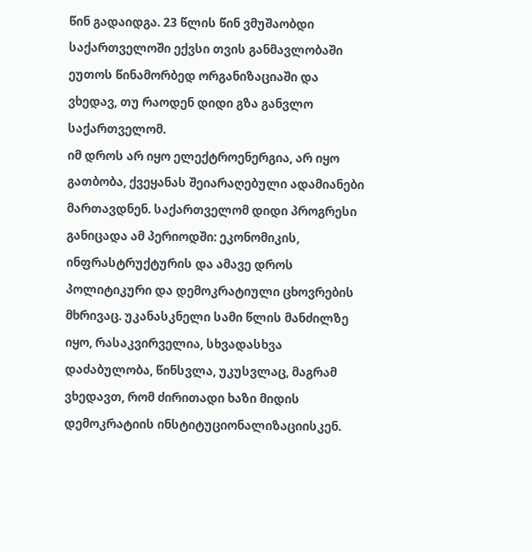წინ გადაიდგა. 23 წლის წინ ვმუშაობდი საქართველოში ექვსი თვის განმავლობაში ეუთოს წინამორბედ ორგანიზაციაში და ვხედავ, თუ რაოდენ დიდი გზა განვლო საქართველომ.
იმ დროს არ იყო ელექტროენერგია, არ იყო გათბობა, ქვეყანას შეიარაღებული ადამიანები მართავდნენ. საქართველომ დიდი პროგრესი განიცადა ამ პერიოდში: ეკონომიკის, ინფრასტრუქტურის და ამავე დროს პოლიტიკური და დემოკრატიული ცხოვრების მხრივაც. უკანასკნელი სამი წლის მანძილზე იყო, რასაკვირველია, სხვადასხვა დაძაბულობა, წინსვლა, უკუსვლაც, მაგრამ ვხედავთ, რომ ძირითადი ხაზი მიდის დემოკრატიის ინსტიტუციონალიზაციისკენ.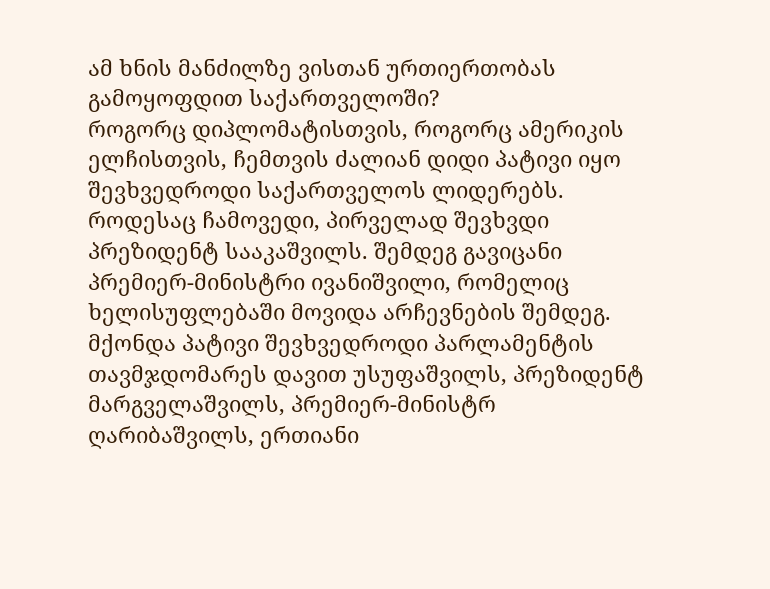ამ ხნის მანძილზე ვისთან ურთიერთობას გამოყოფდით საქართველოში?
როგორც დიპლომატისთვის, როგორც ამერიკის ელჩისთვის, ჩემთვის ძალიან დიდი პატივი იყო შევხვედროდი საქართველოს ლიდერებს. როდესაც ჩამოვედი, პირველად შევხვდი პრეზიდენტ სააკაშვილს. შემდეგ გავიცანი პრემიერ-მინისტრი ივანიშვილი, რომელიც ხელისუფლებაში მოვიდა არჩევნების შემდეგ.
მქონდა პატივი შევხვედროდი პარლამენტის თავმჯდომარეს დავით უსუფაშვილს, პრეზიდენტ მარგველაშვილს, პრემიერ-მინისტრ ღარიბაშვილს, ერთიანი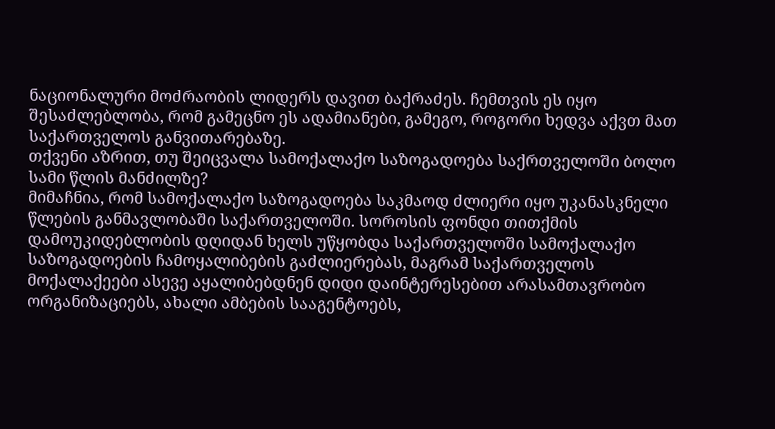ნაციონალური მოძრაობის ლიდერს დავით ბაქრაძეს. ჩემთვის ეს იყო შესაძლებლობა, რომ გამეცნო ეს ადამიანები, გამეგო, როგორი ხედვა აქვთ მათ საქართველოს განვითარებაზე.
თქვენი აზრით, თუ შეიცვალა სამოქალაქო საზოგადოება საქრთველოში ბოლო სამი წლის მანძილზე?
მიმაჩნია, რომ სამოქალაქო საზოგადოება საკმაოდ ძლიერი იყო უკანასკნელი წლების განმავლობაში საქართველოში. სოროსის ფონდი თითქმის დამოუკიდებლობის დღიდან ხელს უწყობდა საქართველოში სამოქალაქო საზოგადოების ჩამოყალიბების გაძლიერებას, მაგრამ საქართველოს მოქალაქეები ასევე აყალიბებდნენ დიდი დაინტერესებით არასამთავრობო ორგანიზაციებს, ახალი ამბების სააგენტოებს,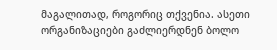მაგალითად, როგორიც თქვენია. ასეთი ორგანიზაციები გაძლიერდნენ ბოლო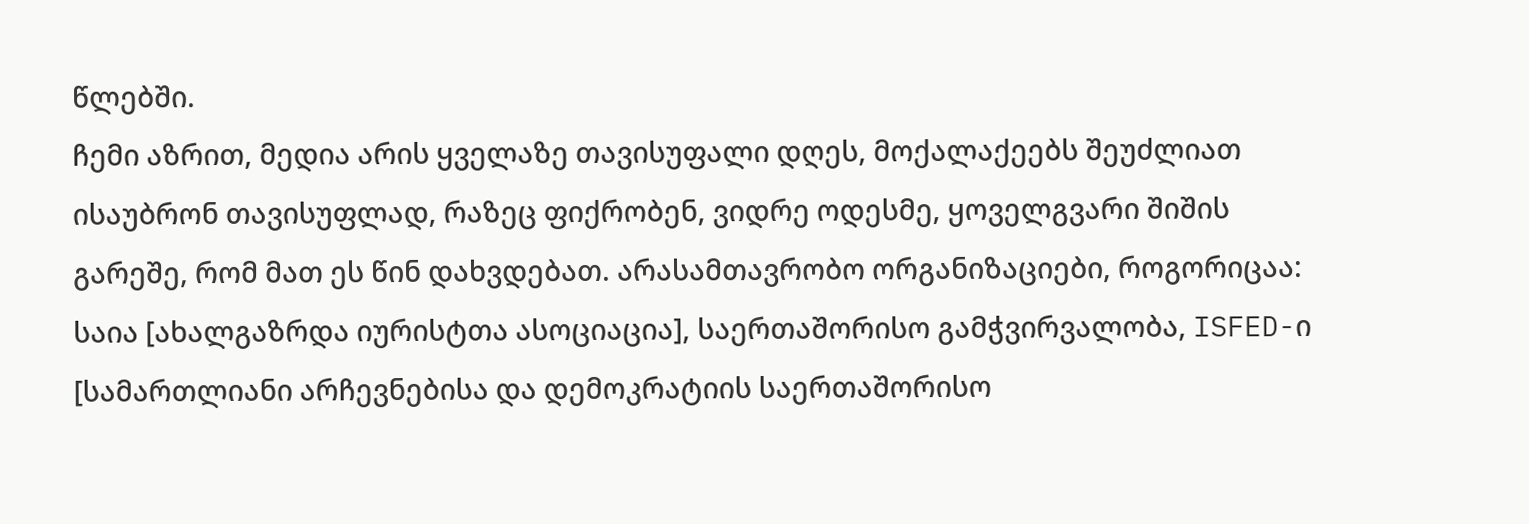წლებში.
ჩემი აზრით, მედია არის ყველაზე თავისუფალი დღეს, მოქალაქეებს შეუძლიათ ისაუბრონ თავისუფლად, რაზეც ფიქრობენ, ვიდრე ოდესმე, ყოველგვარი შიშის გარეშე, რომ მათ ეს წინ დახვდებათ. არასამთავრობო ორგანიზაციები, როგორიცაა: საია [ახალგაზრდა იურისტთა ასოციაცია], საერთაშორისო გამჭვირვალობა, ISFED-ი [სამართლიანი არჩევნებისა და დემოკრატიის საერთაშორისო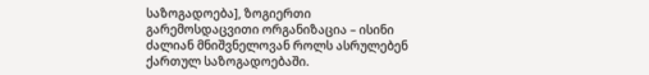საზოგადოება], ზოგიერთი გარემოსდაცვითი ორგანიზაცია – ისინი ძალიან მნიშვნელოვან როლს ასრულებენ ქართულ საზოგადოებაში.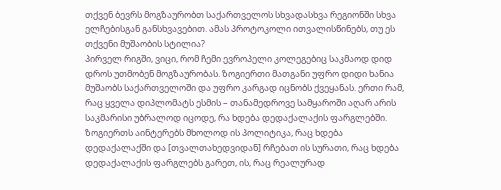თქვენ ბევრს მოგზაურობთ საქართველოს სხვადასხვა რეგიონში სხვა ელჩებისგან განსხვავებით. ამას პროტოკოლი ითვალისწინებს, თუ ეს თქვენი მუშაობის სტილია?
პირველ რიგში, ვიცი, რომ ჩემი ევროპელი კოლეგებიც საკმაოდ დიდ დროს უთმობენ მოგზაურობას. ზოგიერთი მათგანი უფრო დიდი ხანია მუშაობს საქართველოში და უფრო კარგად იცნობს ქვეყანას. ერთი რამ, რაც ყველა დიპლომატს ესმის – თანამედროვე სამყაროში აღარ არის საკმარისი უბრალოდ იცოდე, რა ხდება დედაქალაქის ფარგლებში.
ზოგიერთს აინტერებს მხოლოდ ის პოლიტიკა, რაც ხდება დედაქალაქში და [თვალთახედვიდან] რჩებათ ის სურათი, რაც ხდება დედაქალაქის ფარგლებს გარეთ, ის, რაც რეალურად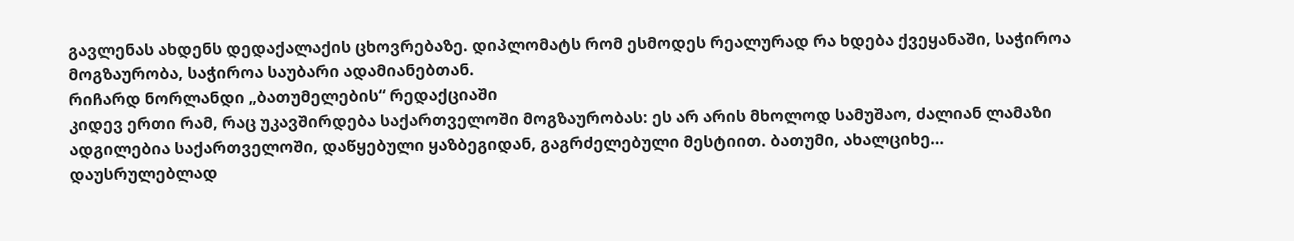გავლენას ახდენს დედაქალაქის ცხოვრებაზე. დიპლომატს რომ ესმოდეს რეალურად რა ხდება ქვეყანაში, საჭიროა მოგზაურობა, საჭიროა საუბარი ადამიანებთან.
რიჩარდ ნორლანდი „ბათუმელების“ რედაქციაში
კიდევ ერთი რამ, რაც უკავშირდება საქართველოში მოგზაურობას: ეს არ არის მხოლოდ სამუშაო, ძალიან ლამაზი ადგილებია საქართველოში, დაწყებული ყაზბეგიდან, გაგრძელებული მესტიით. ბათუმი, ახალციხე… დაუსრულებლად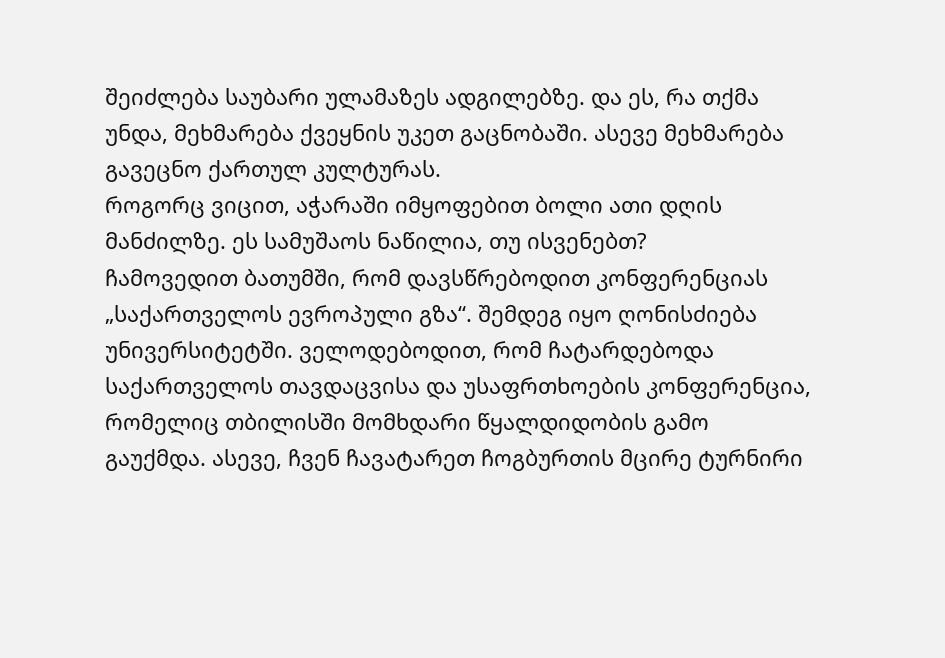შეიძლება საუბარი ულამაზეს ადგილებზე. და ეს, რა თქმა უნდა, მეხმარება ქვეყნის უკეთ გაცნობაში. ასევე მეხმარება გავეცნო ქართულ კულტურას.
როგორც ვიცით, აჭარაში იმყოფებით ბოლი ათი დღის მანძილზე. ეს სამუშაოს ნაწილია, თუ ისვენებთ?
ჩამოვედით ბათუმში, რომ დავსწრებოდით კონფერენციას „საქართველოს ევროპული გზა“. შემდეგ იყო ღონისძიება უნივერსიტეტში. ველოდებოდით, რომ ჩატარდებოდა საქართველოს თავდაცვისა და უსაფრთხოების კონფერენცია, რომელიც თბილისში მომხდარი წყალდიდობის გამო გაუქმდა. ასევე, ჩვენ ჩავატარეთ ჩოგბურთის მცირე ტურნირი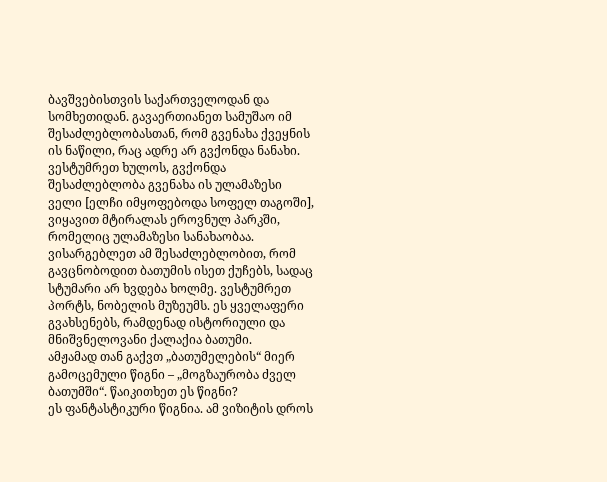ბავშვებისთვის საქართველოდან და სომხეთიდან. გავაერთიანეთ სამუშაო იმ შესაძლებლობასთან, რომ გვენახა ქვეყნის ის ნაწილი, რაც ადრე არ გვქონდა ნანახი.
ვესტუმრეთ ხულოს, გვქონდა შესაძლებლობა გვენახა ის ულამაზესი ველი [ელჩი იმყოფებოდა სოფელ თაგოში], ვიყავით მტირალას ეროვნულ პარკში, რომელიც ულამაზესი სანახაობაა. ვისარგებლეთ ამ შესაძლებლობით, რომ გავცნობოდით ბათუმის ისეთ ქუჩებს, სადაც სტუმარი არ ხვდება ხოლმე. ვესტუმრეთ პორტს, ნობელის მუზეუმს. ეს ყველაფერი გვახსენებს, რამდენად ისტორიული და მნიშვნელოვანი ქალაქია ბათუმი.
ამჟამად თან გაქვთ „ბათუმელების“ მიერ გამოცემული წიგნი – „მოგზაურობა ძველ ბათუმში“. წაიკითხეთ ეს წიგნი?
ეს ფანტასტიკური წიგნია. ამ ვიზიტის დროს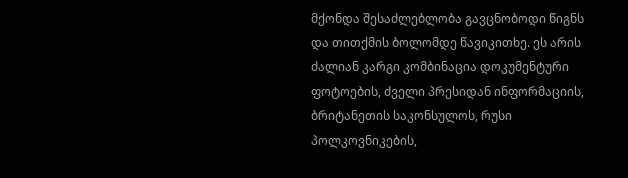მქონდა შესაძლებლობა გავცნობოდი წიგნს და თითქმის ბოლომდე წავიკითხე. ეს არის ძალიან კარგი კომბინაცია დოკუმენტური ფოტოების, ძველი პრესიდან ინფორმაციის, ბრიტანეთის საკონსულოს, რუსი პოლკოვნიკების,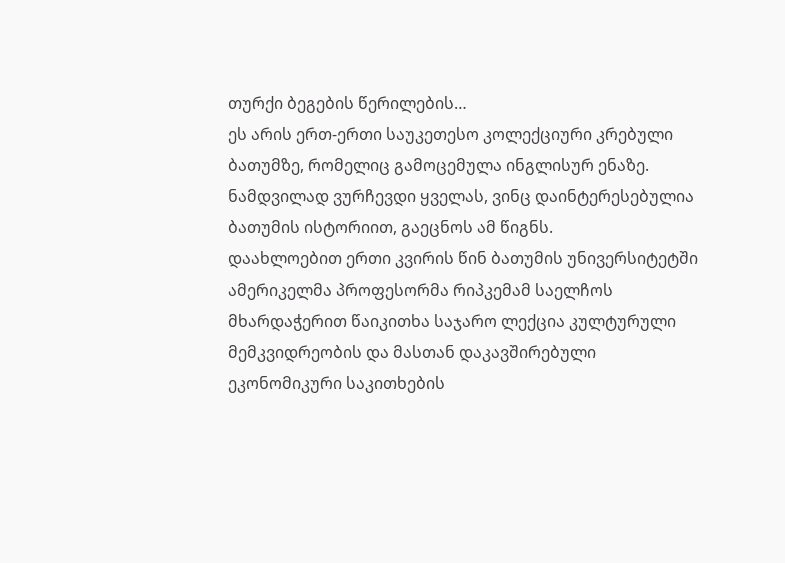თურქი ბეგების წერილების…
ეს არის ერთ-ერთი საუკეთესო კოლექციური კრებული ბათუმზე, რომელიც გამოცემულა ინგლისურ ენაზე. ნამდვილად ვურჩევდი ყველას, ვინც დაინტერესებულია ბათუმის ისტორიით, გაეცნოს ამ წიგნს.
დაახლოებით ერთი კვირის წინ ბათუმის უნივერსიტეტში ამერიკელმა პროფესორმა რიპკემამ საელჩოს მხარდაჭერით წაიკითხა საჯარო ლექცია კულტურული მემკვიდრეობის და მასთან დაკავშირებული ეკონომიკური საკითხების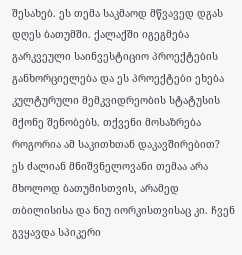შესახებ. ეს თემა საკმაოდ მწვავედ დგას დღეს ბათუმში. ქალაქში იგეგმება გარკვეული საინვესტიციო პროექტების განხორციელება და ეს პროექტები ეხება კულტურული მემკვიდრეობის სტატუსის მქონე შენობებს. თქვენი მოსაზრება როგორია ამ საკითხთან დაკავშირებით?
ეს ძალიან მნიშვნელოვანი თემაა არა მხოლოდ ბათუმისთვის, არამედ თბილისისა და ნიუ იორკისთვისაც კი. ჩვენ გვყავდა სპიკერი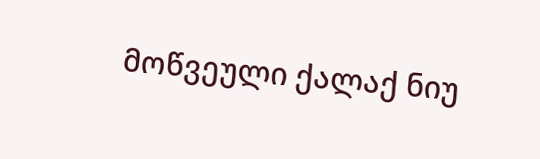მოწვეული ქალაქ ნიუ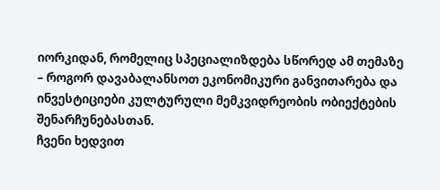იორკიდან, რომელიც სპეციალიზდება სწორედ ამ თემაზე – როგორ დავაბალანსოთ ეკონომიკური განვითარება და ინვესტიციები კულტურული მემკვიდრეობის ობიექტების შენარჩუნებასთან.
ჩვენი ხედვით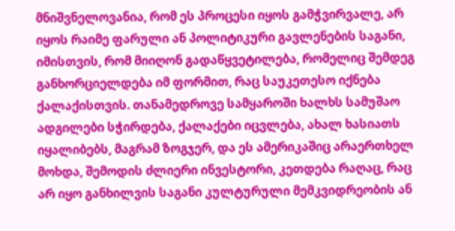მნიშვნელოვანია, რომ ეს პროცესი იყოს გამჭვირვალე, არ იყოს რაიმე ფარული ან პოლიტიკური გავლენების საგანი, იმისთვის, რომ მიიღონ გადაწყვეტილება, რომელიც შემდეგ განხორციელდება იმ ფორმით, რაც საუკეთესო იქნება ქალაქისთვის. თანამედროვე სამყაროში ხალხს სამუშაო ადგილები სჭირდება, ქალაქები იცვლება, ახალ ხასიათს იყალიბებს, მაგრამ ზოგჯერ, და ეს ამერიკაშიც არაერთხელ მოხდა, შემოდის ძლიერი ინვესტორი, კეთდება რაღაც, რაც არ იყო განხილვის საგანი კულტურული მემკვიდრეობის ან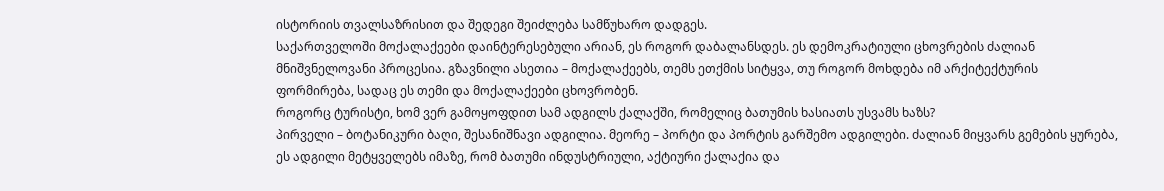ისტორიის თვალსაზრისით და შედეგი შეიძლება სამწუხარო დადგეს.
საქართველოში მოქალაქეები დაინტერესებული არიან, ეს როგორ დაბალანსდეს. ეს დემოკრატიული ცხოვრების ძალიან მნიშვნელოვანი პროცესია. გზავნილი ასეთია – მოქალაქეებს, თემს ეთქმის სიტყვა, თუ როგორ მოხდება იმ არქიტექტურის ფორმირება, სადაც ეს თემი და მოქალაქეები ცხოვრობენ.
როგორც ტურისტი, ხომ ვერ გამოყოფდით სამ ადგილს ქალაქში, რომელიც ბათუმის ხასიათს უსვამს ხაზს?
პირველი – ბოტანიკური ბაღი, შესანიშნავი ადგილია. მეორე – პორტი და პორტის გარშემო ადგილები. ძალიან მიყვარს გემების ყურება, ეს ადგილი მეტყველებს იმაზე, რომ ბათუმი ინდუსტრიული, აქტიური ქალაქია და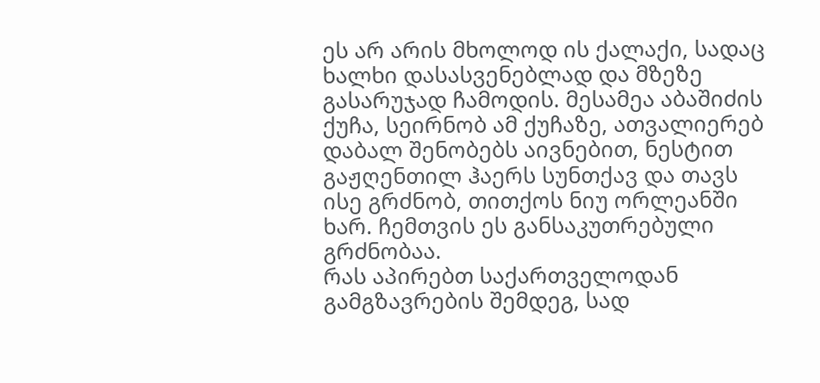ეს არ არის მხოლოდ ის ქალაქი, სადაც ხალხი დასასვენებლად და მზეზე გასარუჯად ჩამოდის. მესამეა აბაშიძის ქუჩა, სეირნობ ამ ქუჩაზე, ათვალიერებ დაბალ შენობებს აივნებით, ნესტით გაჟღენთილ ჰაერს სუნთქავ და თავს ისე გრძნობ, თითქოს ნიუ ორლეანში ხარ. ჩემთვის ეს განსაკუთრებული გრძნობაა.
რას აპირებთ საქართველოდან გამგზავრების შემდეგ, სად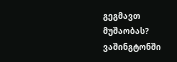გეგმავთ მუშაობას?
ვაშინგტონში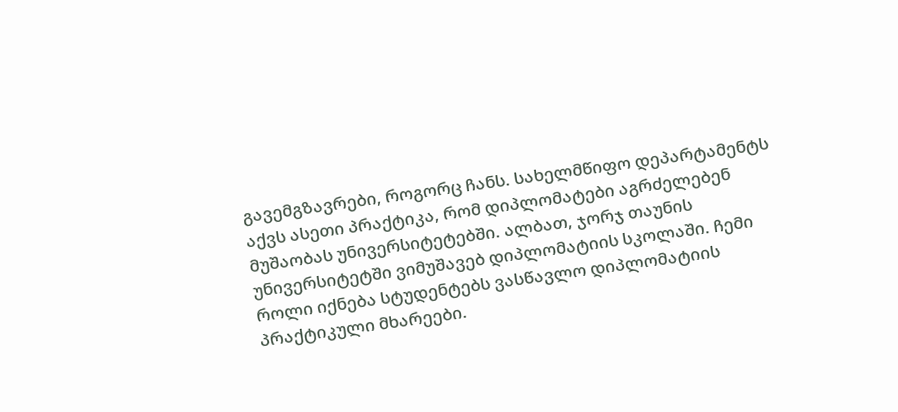გავემგზავრები, როგორც ჩანს. სახელმწიფო დეპარტამენტს აქვს ასეთი პრაქტიკა, რომ დიპლომატები აგრძელებენ მუშაობას უნივერსიტეტებში. ალბათ, ჯორჯ თაუნის უნივერსიტეტში ვიმუშავებ დიპლომატიის სკოლაში. ჩემი როლი იქნება სტუდენტებს ვასწავლო დიპლომატიის პრაქტიკული მხარეები.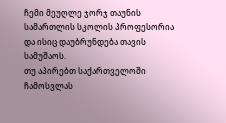ჩემი მეუღლე ჯორჯ თაუნის სამართლის სკოლის პროფესორია და ისიც დაუბრუნდება თავის სამუშაოს.
თუ აპირებთ საქართველოში ჩამოსვლას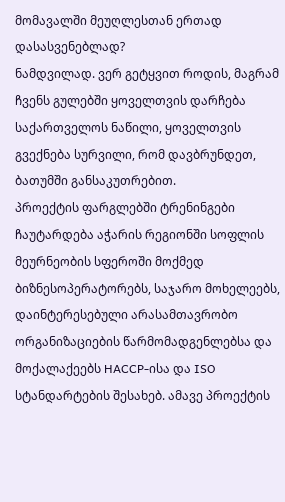მომავალში მეუღლესთან ერთად დასასვენებლად?
ნამდვილად. ვერ გეტყვით როდის, მაგრამ ჩვენს გულებში ყოველთვის დარჩება საქართველოს ნაწილი, ყოველთვის გვექნება სურვილი, რომ დავბრუნდეთ, ბათუმში განსაკუთრებით.
პროექტის ფარგლებში ტრენინგები ჩაუტარდება აჭარის რეგიონში სოფლის მეურნეობის სფეროში მოქმედ ბიზნესოპერატორებს, საჯარო მოხელეებს, დაინტერესებული არასამთავრობო ორგანიზაციების წარმომადგენლებსა და მოქალაქეებს HACCP-ისა და ISO სტანდარტების შესახებ. ამავე პროექტის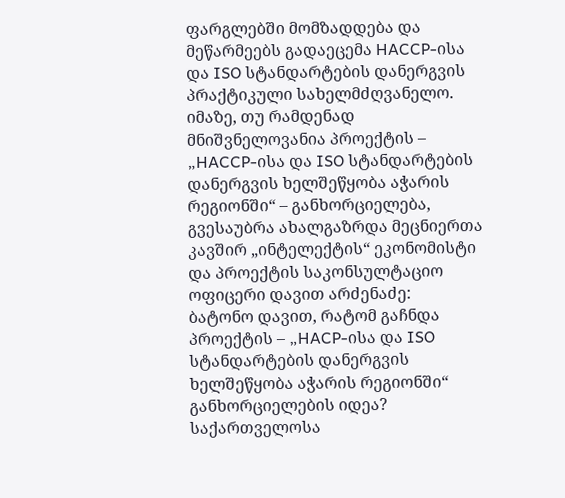ფარგლებში მომზადდება და მეწარმეებს გადაეცემა HACCP-ისა და ISO სტანდარტების დანერგვის პრაქტიკული სახელმძღვანელო.
იმაზე, თუ რამდენად მნიშვნელოვანია პროექტის – „HACCP-ისა და ISO სტანდარტების დანერგვის ხელშეწყობა აჭარის რეგიონში“ – განხორციელება, გვესაუბრა ახალგაზრდა მეცნიერთა კავშირ „ინტელექტის“ ეკონომისტი და პროექტის საკონსულტაციო ოფიცერი დავით არძენაძე:
ბატონო დავით, რატომ გაჩნდა პროექტის – „HACP-ისა და ISO სტანდარტების დანერგვის ხელშეწყობა აჭარის რეგიონში“ განხორციელების იდეა?
საქართველოსა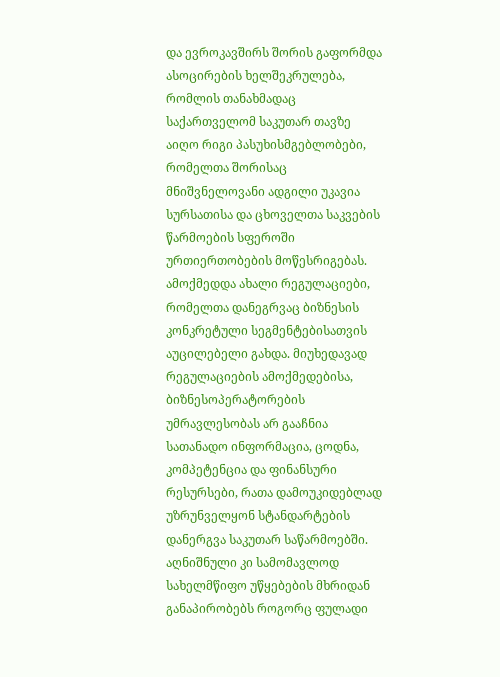და ევროკავშირს შორის გაფორმდა ასოცირების ხელშეკრულება, რომლის თანახმადაც საქართველომ საკუთარ თავზე აიღო რიგი პასუხისმგებლობები, რომელთა შორისაც მნიშვნელოვანი ადგილი უკავია სურსათისა და ცხოველთა საკვების წარმოების სფეროში ურთიერთობების მოწესრიგებას. ამოქმედდა ახალი რეგულაციები, რომელთა დანეგრვაც ბიზნესის კონკრეტული სეგმენტებისათვის აუცილებელი გახდა. მიუხედავად რეგულაციების ამოქმედებისა, ბიზნესოპერატორების უმრავლესობას არ გააჩნია სათანადო ინფორმაცია, ცოდნა, კომპეტენცია და ფინანსური რესურსები, რათა დამოუკიდებლად უზრუნველყონ სტანდარტების დანერგვა საკუთარ საწარმოებში. აღნიშნული კი სამომავლოდ სახელმწიფო უწყებების მხრიდან განაპირობებს როგორც ფულადი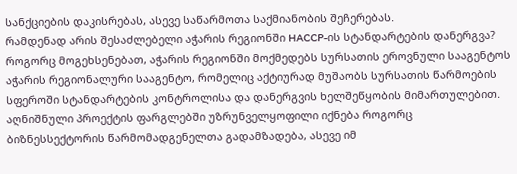სანქციების დაკისრებას, ასევე საწარმოთა საქმიანობის შეჩერებას.
რამდენად არის შესაძლებელი აჭარის რეგიონში HACCP-ის სტანდარტების დანერგვა?
როგორც მოგეხსენებათ, აჭარის რეგიონში მოქმედებს სურსათის ეროვნული სააგენტოს აჭარის რეგიონალური სააგენტო, რომელიც აქტიურად მუშაობს სურსათის წარმოების სფეროში სტანდარტების კონტროლისა და დანერგვის ხელშეწყობის მიმართულებით. აღნიშნული პროექტის ფარგლებში უზრუნველყოფილი იქნება როგორც ბიზნესსექტორის წარმომადგენელთა გადამზადება, ასევე იმ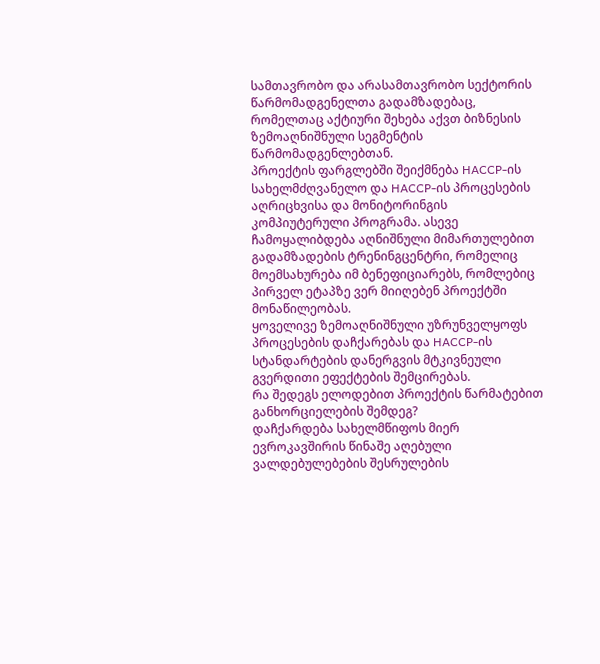სამთავრობო და არასამთავრობო სექტორის წარმომადგენელთა გადამზადებაც, რომელთაც აქტიური შეხება აქვთ ბიზნესის ზემოაღნიშნული სეგმენტის წარმომადგენლებთან.
პროექტის ფარგლებში შეიქმნება HACCP-ის სახელმძღვანელო და HACCP-ის პროცესების აღრიცხვისა და მონიტორინგის კომპიუტერული პროგრამა. ასევე ჩამოყალიბდება აღნიშნული მიმართულებით გადამზადების ტრენინგცენტრი, რომელიც მოემსახურება იმ ბენეფიციარებს, რომლებიც პირველ ეტაპზე ვერ მიიღებენ პროექტში მონაწილეობას.
ყოველივე ზემოაღნიშნული უზრუნველყოფს პროცესების დაჩქარებას და HACCP-ის სტანდარტების დანერგვის მტკივნეული გვერდითი ეფექტების შემცირებას.
რა შედეგს ელოდებით პროექტის წარმატებით განხორციელების შემდეგ?
დაჩქარდება სახელმწიფოს მიერ ევროკავშირის წინაშე აღებული ვალდებულებების შესრულების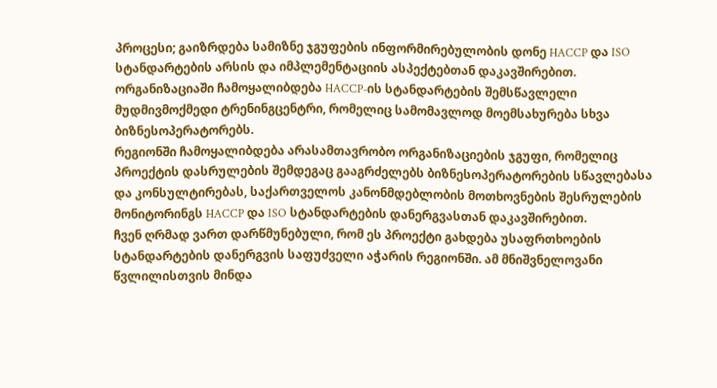პროცესი; გაიზრდება სამიზნე ჯგუფების ინფორმირებულობის დონე HACCP და ISO სტანდარტების არსის და იმპლემენტაციის ასპექტებთან დაკავშირებით. ორგანიზაციაში ჩამოყალიბდება HACCP-ის სტანდარტების შემსწავლელი მუდმივმოქმედი ტრენინგცენტრი, რომელიც სამომავლოდ მოემსახურება სხვა ბიზნესოპერატორებს.
რეგიონში ჩამოყალიბდება არასამთავრობო ორგანიზაციების ჯგუფი, რომელიც პროექტის დასრულების შემდეგაც გააგრძელებს ბიზნესოპერატორების სწავლებასა და კონსულტირებას, საქართველოს კანონმდებლობის მოთხოვნების შესრულების მონიტორინგს HACCP და ISO სტანდარტების დანერგვასთან დაკავშირებით.
ჩვენ ღრმად ვართ დარწმუნებული, რომ ეს პროექტი გახდება უსაფრთხოების სტანდარტების დანერგვის საფუძველი აჭარის რეგიონში. ამ მნიშვნელოვანი წვლილისთვის მინდა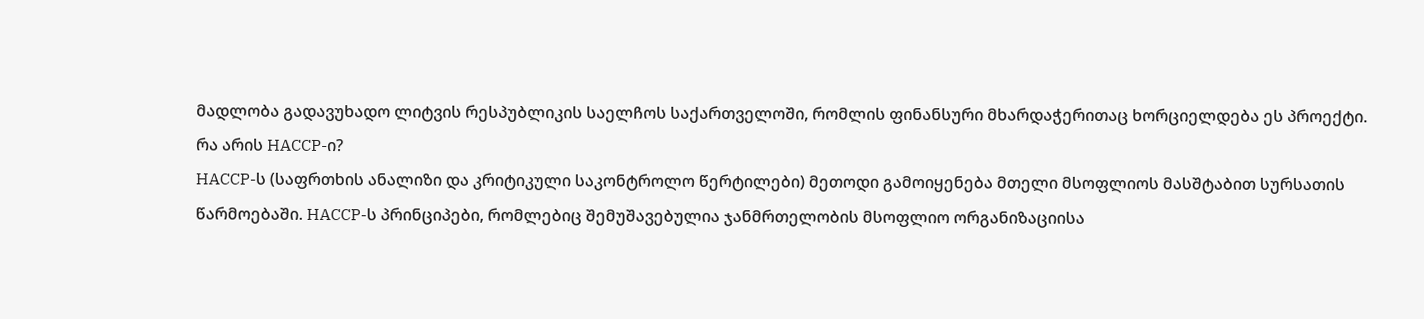მადლობა გადავუხადო ლიტვის რესპუბლიკის საელჩოს საქართველოში, რომლის ფინანსური მხარდაჭერითაც ხორციელდება ეს პროექტი.
რა არის HACCP-ი?
HACCP-ს (საფრთხის ანალიზი და კრიტიკული საკონტროლო წერტილები) მეთოდი გამოიყენება მთელი მსოფლიოს მასშტაბით სურსათის წარმოებაში. HACCP-ს პრინციპები, რომლებიც შემუშავებულია ჯანმრთელობის მსოფლიო ორგანიზაციისა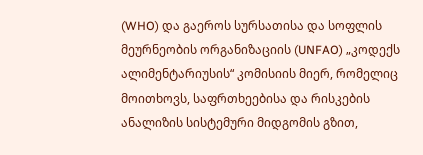(WHO) და გაეროს სურსათისა და სოფლის მეურნეობის ორგანიზაციის (UNFAO) „კოდექს ალიმენტარიუსის“ კომისიის მიერ, რომელიც მოითხოვს, საფრთხეებისა და რისკების ანალიზის სისტემური მიდგომის გზით,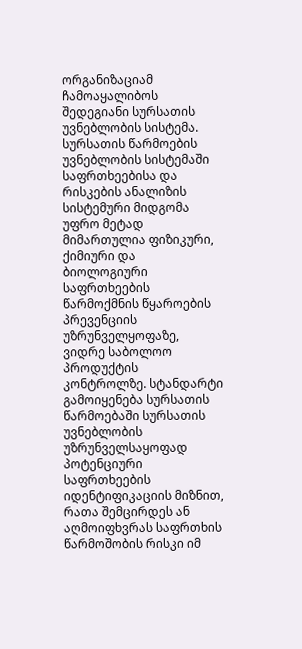ორგანიზაციამ ჩამოაყალიბოს შედეგიანი სურსათის უვნებლობის სისტემა.
სურსათის წარმოების უვნებლობის სისტემაში საფრთხეებისა და რისკების ანალიზის სისტემური მიდგომა უფრო მეტად მიმართულია ფიზიკური, ქიმიური და ბიოლოგიური საფრთხეების წარმოქმნის წყაროების პრევენციის უზრუნველყოფაზე, ვიდრე საბოლოო პროდუქტის კონტროლზე. სტანდარტი გამოიყენება სურსათის წარმოებაში სურსათის უვნებლობის უზრუნველსაყოფად პოტენციური საფრთხეების იდენტიფიკაციის მიზნით, რათა შემცირდეს ან აღმოიფხვრას საფრთხის წარმოშობის რისკი იმ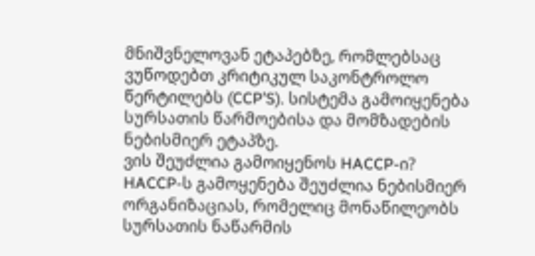მნიშვნელოვან ეტაპებზე, რომლებსაც ვუწოდებთ კრიტიკულ საკონტროლო წერტილებს (CCP’S). სისტემა გამოიყენება სურსათის წარმოებისა და მომზადების ნებისმიერ ეტაპზე.
ვის შეუძლია გამოიყენოს HACCP-ი?
HACCP-ს გამოყენება შეუძლია ნებისმიერ ორგანიზაციას, რომელიც მონაწილეობს სურსათის ნაწარმის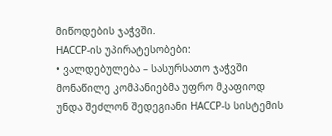მიწოდების ჯაჭვში.
HACCP-ის უპირატესობები:
• ვალდებულება – სასურსათო ჯაჭვში მონაწილე კომპანიებმა უფრო მკაფიოდ უნდა შეძლონ შედეგიანი HACCP-ს სისტემის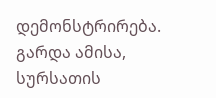დემონსტრირება. გარდა ამისა, სურსათის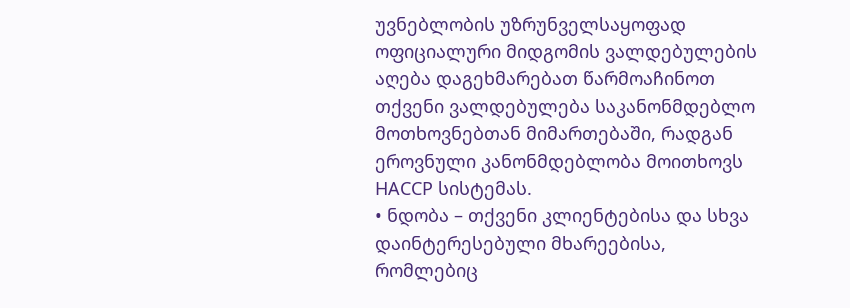უვნებლობის უზრუნველსაყოფად ოფიციალური მიდგომის ვალდებულების აღება დაგეხმარებათ წარმოაჩინოთ თქვენი ვალდებულება საკანონმდებლო მოთხოვნებთან მიმართებაში, რადგან ეროვნული კანონმდებლობა მოითხოვს HACCP სისტემას.
• ნდობა – თქვენი კლიენტებისა და სხვა დაინტერესებული მხარეებისა, რომლებიც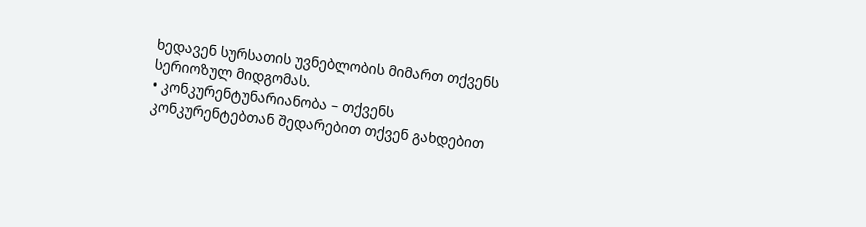ხედავენ სურსათის უვნებლობის მიმართ თქვენს სერიოზულ მიდგომას.
• კონკურენტუნარიანობა – თქვენს კონკურენტებთან შედარებით თქვენ გახდებით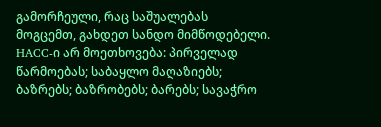გამორჩეული, რაც საშუალებას მოგცემთ, გახდეთ სანდო მიმწოდებელი.
HACC-ი არ მოეთხოვება: პირველად წარმოებას; საბაყლო მაღაზიებს; ბაზრებს; ბაზრობებს; ბარებს; სავაჭრო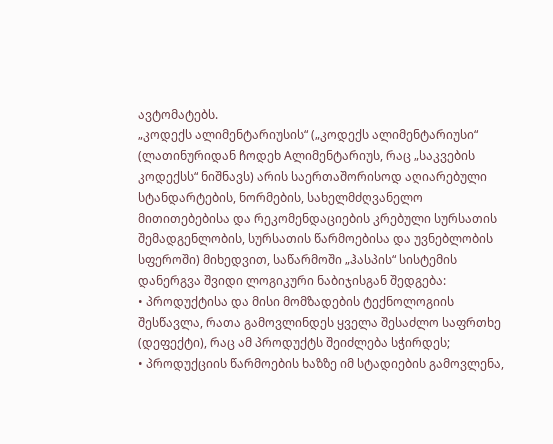ავტომატებს.
„კოდექს ალიმენტარიუსის“ („კოდექს ალიმენტარიუსი“ (ლათინურიდან ჩოდეხ Aლიმენტარიუს, რაც „საკვების კოდექსს“ ნიშნავს) არის საერთაშორისოდ აღიარებული სტანდარტების, ნორმების, სახელმძღვანელო მითითებებისა და რეკომენდაციების კრებული სურსათის შემადგენლობის, სურსათის წარმოებისა და უვნებლობის სფეროში) მიხედვით, საწარმოში „ჰასპის“ სისტემის დანერგვა შვიდი ლოგიკური ნაბიჯისგან შედგება:
• პროდუქტისა და მისი მომზადების ტექნოლოგიის შესწავლა, რათა გამოვლინდეს ყველა შესაძლო საფრთხე (დეფექტი), რაც ამ პროდუქტს შეიძლება სჭირდეს;
• პროდუქციის წარმოების ხაზზე იმ სტადიების გამოვლენა,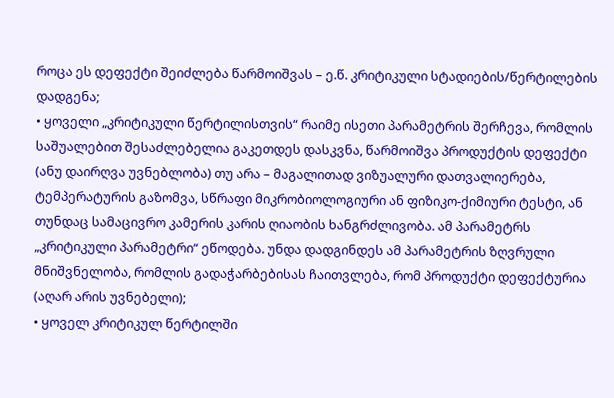როცა ეს დეფექტი შეიძლება წარმოიშვას – ე.წ. კრიტიკული სტადიების/წერტილების დადგენა;
• ყოველი „კრიტიკული წერტილისთვის“ რაიმე ისეთი პარამეტრის შერჩევა, რომლის საშუალებით შესაძლებელია გაკეთდეს დასკვნა, წარმოიშვა პროდუქტის დეფექტი (ანუ დაირღვა უვნებლობა) თუ არა – მაგალითად ვიზუალური დათვალიერება, ტემპერატურის გაზომვა, სწრაფი მიკრობიოლოგიური ან ფიზიკო-ქიმიური ტესტი, ან თუნდაც სამაცივრო კამერის კარის ღიაობის ხანგრძლივობა. ამ პარამეტრს „კრიტიკული პარამეტრი“ ეწოდება. უნდა დადგინდეს ამ პარამეტრის ზღვრული მნიშვნელობა, რომლის გადაჭარბებისას ჩაითვლება, რომ პროდუქტი დეფექტურია (აღარ არის უვნებელი);
• ყოველ კრიტიკულ წერტილში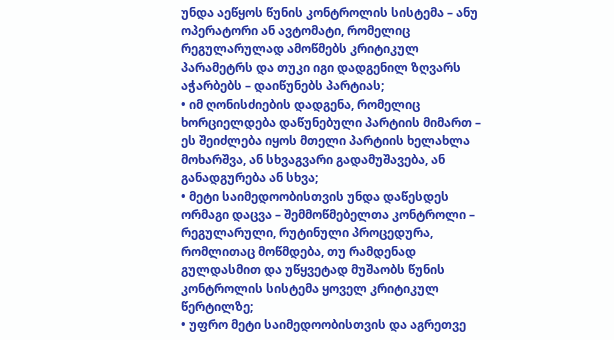უნდა აეწყოს წუნის კონტროლის სისტემა – ანუ ოპერატორი ან ავტომატი, რომელიც რეგულარულად ამოწმებს კრიტიკულ პარამეტრს და თუკი იგი დადგენილ ზღვარს აჭარბებს – დაიწუნებს პარტიას;
• იმ ღონისძიების დადგენა, რომელიც ხორციელდება დაწუნებული პარტიის მიმართ – ეს შეიძლება იყოს მთელი პარტიის ხელახლა მოხარშვა, ან სხვაგვარი გადამუშავება, ან განადგურება ან სხვა;
• მეტი საიმედოობისთვის უნდა დაწესდეს ორმაგი დაცვა – შემმოწმებელთა კონტროლი – რეგულარული, რუტინული პროცედურა, რომლითაც მოწმდება, თუ რამდენად გულდასმით და უწყვეტად მუშაობს წუნის კონტროლის სისტემა ყოველ კრიტიკულ წერტილზე;
• უფრო მეტი საიმედოობისთვის და აგრეთვე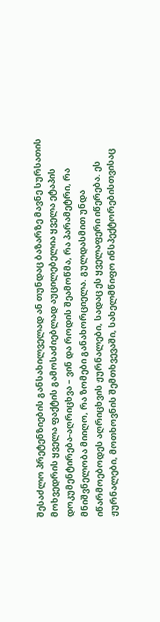შესაძლო პრეტენზიების განსახილველად ან თუნდაც ბაზარზე მავნე სურსათის მოხვედრის ყველა ფაქტის გამოსაძიებლად აუცილებელია ყველა ეტაპის დოკუმენტირება-აღრიცხვა – ვინ და როდის შეამოწმა, რა პარამეტრი, რა მნიშვნელობა მიიღო, რა ზომები განახორციელა. გულდასმით უნდა იწარმოებოდეს აღრიცხვის ჟურნალები, სადაც ეს ყველაფერი იწერება. ეს ჟურნალები, მოთხოვნის შემთხვევაში, სახელმწიფო ინსპექტორებისთვისაც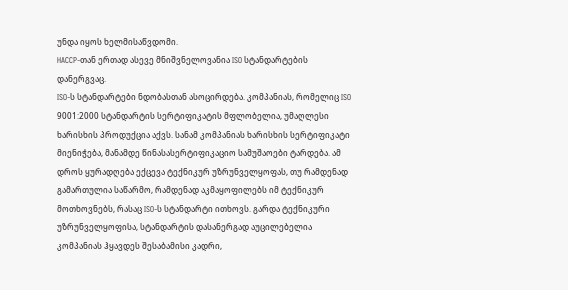უნდა იყოს ხელმისაწვდომი.
HACCP-თან ერთად ასევე მნიშვნელოვანია ISO სტანდარტების დანერგვაც.
ISO-ს სტანდარტები ნდობასთან ასოცირდება. კომპანიას, რომელიც ISO 9001:2000 სტანდარტის სერტიფიკატის მფლობელია, უმაღლესი ხარისხის პროდუქცია აქვს. სანამ კომპანიას ხარისხის სერტიფიკატი მიენიჭება, მანამდე წინასასერტიფიკაციო სამუშაოები ტარდება. ამ დროს ყურადღება ექცევა ტექნიკურ უზრუნველყოფას, თუ რამდენად გამართულია საწარმო, რამდენად აკმაყოფილებს იმ ტექნიკურ მოთხოვნებს, რასაც ISO-ს სტანდარტი ითხოვს. გარდა ტექნიკური უზრუნველყოფისა, სტანდარტის დასანერგად აუცილებელია კომპანიას ჰყავდეს შესაბამისი კადრი,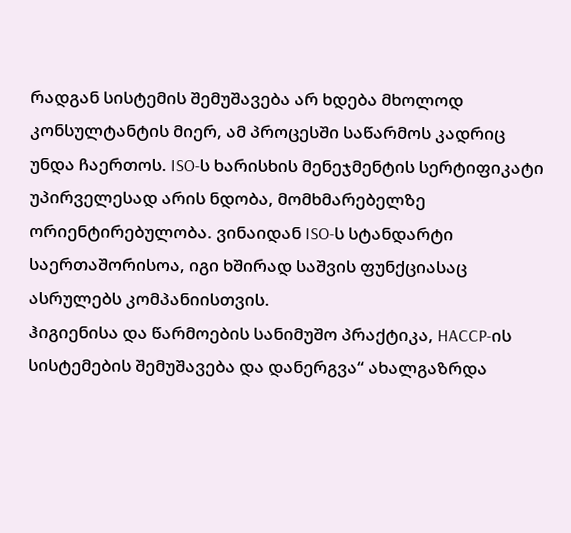რადგან სისტემის შემუშავება არ ხდება მხოლოდ კონსულტანტის მიერ, ამ პროცესში საწარმოს კადრიც უნდა ჩაერთოს. ISO-ს ხარისხის მენეჯმენტის სერტიფიკატი უპირველესად არის ნდობა, მომხმარებელზე ორიენტირებულობა. ვინაიდან ISO-ს სტანდარტი საერთაშორისოა, იგი ხშირად საშვის ფუნქციასაც ასრულებს კომპანიისთვის.
ჰიგიენისა და წარმოების სანიმუშო პრაქტიკა, HACCP-ის სისტემების შემუშავება და დანერგვა“ ახალგაზრდა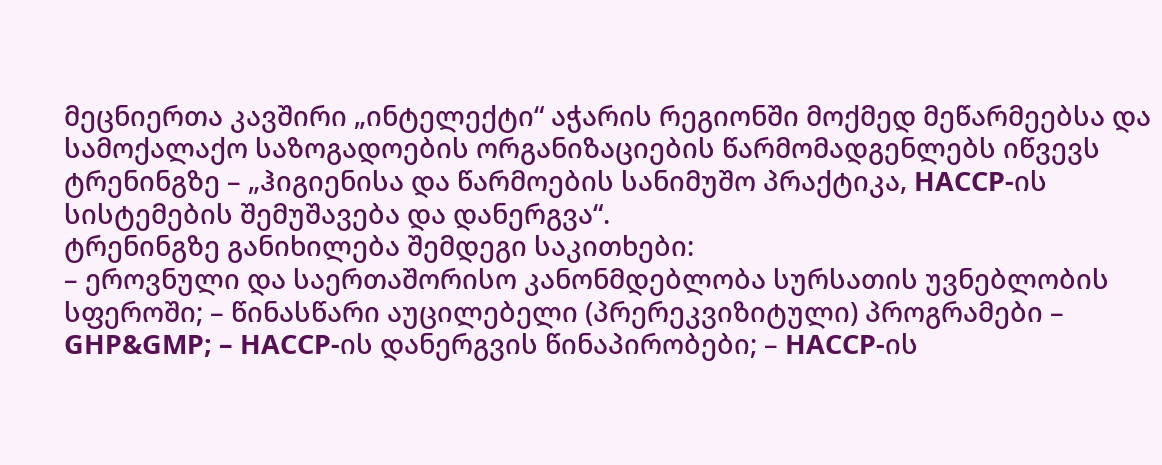მეცნიერთა კავშირი „ინტელექტი“ აჭარის რეგიონში მოქმედ მეწარმეებსა და სამოქალაქო საზოგადოების ორგანიზაციების წარმომადგენლებს იწვევს ტრენინგზე – „ჰიგიენისა და წარმოების სანიმუშო პრაქტიკა, HACCP-ის სისტემების შემუშავება და დანერგვა“.
ტრენინგზე განიხილება შემდეგი საკითხები:
– ეროვნული და საერთაშორისო კანონმდებლობა სურსათის უვნებლობის სფეროში; – წინასწარი აუცილებელი (პრერეკვიზიტული) პროგრამები – GHP&GMP; – HACCP-ის დანერგვის წინაპირობები; – HACCP-ის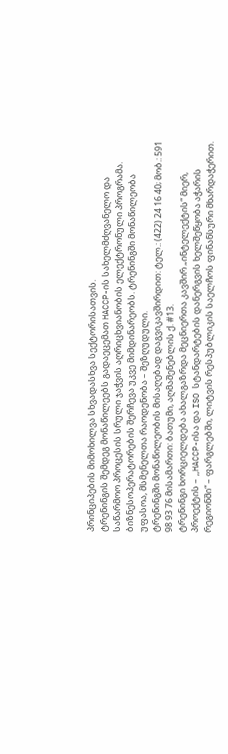პრინციპების მიმოხილვა სხვადასხვა სექტორისათვის.
ტრენინგის შემდეგ მონაწილეებს გადაეცემათ HACCP-ის სახელმძღვანელო და საწარმოო პროცესის სრული ჯაჭვის აღრიცხვიანობის ელექტრონული პროგრამა.
ბიზნესოპერატორების შერჩევა უკვე მიმდინარეობს. ტრენინგში მონაწილეობა უფასოა, მსმენელთა რაოდენობა – შეზღუდული.
ტრენინგში მონაწილეობის მისაღებად დაგვიკავშირდით: ტელ.: (422) 24 16 40; მობ.: 591 98 93 76 მისამართი: ბათუმი, აღმაშენებლის ქ. #13.
ტრენინგი ხორციელდება ახალგაზრდა მეცნიერთა კავშირ „ინტელექტის“ მიერ, პროექტის – „HACCP-ისა და ISO სტანდარტების დანერგვის ხელშეწყობა აჭარის რეგიონში“ – ფარგლებში, ლიტვის რესპუბლიკის საელჩოს ფინანსური მხარდაჭერით.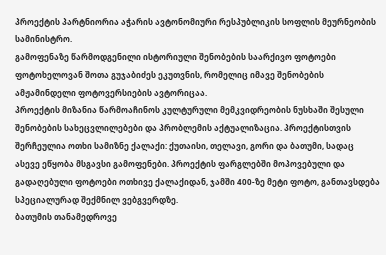პროექტის პარტნიორია აჭარის ავტონომიური რესპუბლიკის სოფლის მეურნეობის სამინისტრო.
გამოფენაზე წარმოდგენილი ისტორიული შენობების საარქივო ფოტოები ფოტოხელოვან შოთა გუჯაბიძეს ეკუთვნის, რომელიც იმავე შენობების ამჟამინდელი ფოტოვერსიების ავტორიცაა.
პროექტის მიზანია წარმოაჩინოს კულტურული მემკვიდრეობის ნუსხაში შესული შენობების სახეცვლილებები და პრობლემის აქტუალიზაცია. პროექტისთვის შერჩეულია ოთხი სამიზნე ქალაქი: ქუთაისი, თელავი, გორი და ბათუმი, სადაც ასევე ეწყობა მსგავსი გამოფენები. პროექტის ფარგლებში მოპოვებული და გადაღებული ფოტოები ოთხივე ქალაქიდან, ჯამში 400-ზე მეტი ფოტო, განთავსდება სპეციალურად შექმნილ ვებგვერდზე.
ბათუმის თანამედროვე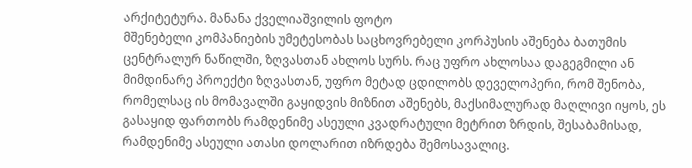არქიტეტურა. მანანა ქველიაშვილის ფოტო
მშენებელი კომპანიების უმეტესობას საცხოვრებელი კორპუსის აშენება ბათუმის ცენტრალურ ნაწილში, ზღვასთან ახლოს სურს. რაც უფრო ახლოსაა დაგეგმილი ან მიმდინარე პროექტი ზღვასთან, უფრო მეტად ცდილობს დეველოპერი, რომ შენობა, რომელსაც ის მომავალში გაყიდვის მიზნით აშენებს, მაქსიმალურად მაღლივი იყოს, ეს გასაყიდ ფართობს რამდენიმე ასეული კვადრატული მეტრით ზრდის, შესაბამისად, რამდენიმე ასეული ათასი დოლარით იზრდება შემოსავალიც.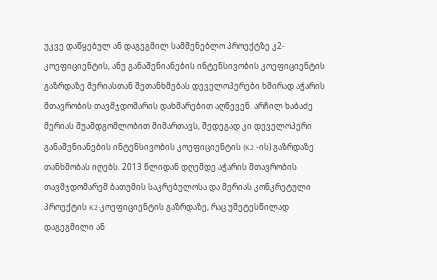უკვე დაწყებულ ან დაგეგმილ სამშენებლო პროექტზე კ2-კოეფიციენტის, ანუ განაშენიანების ინტენსივობის კოეფიციენტის გაზრდაზე მერიასთან შეთანხმებას დეველოპერები ხშირად აჭარის მთავრობის თავმჯდომარის დახმარებით აღწევენ. არჩილ ხაბაძე მერიას შუამდგომლობით მიმართავს, შედეგად კი დეველოპერი განაშენიანების ინტენსივობის კოეფიციენტის (K2 -ის) გაზრდაზე თანხმობას იღებს. 2013 წლიდან დღემდე აჭარის მთავრობის თავმჯდომარემ ბათუმის საკრებულოსა და მერიას კონკრეტული პროექტის K2-კოეფიციენტის გაზრდაზე, რაც უმეტესწილად დაგეგმილი ან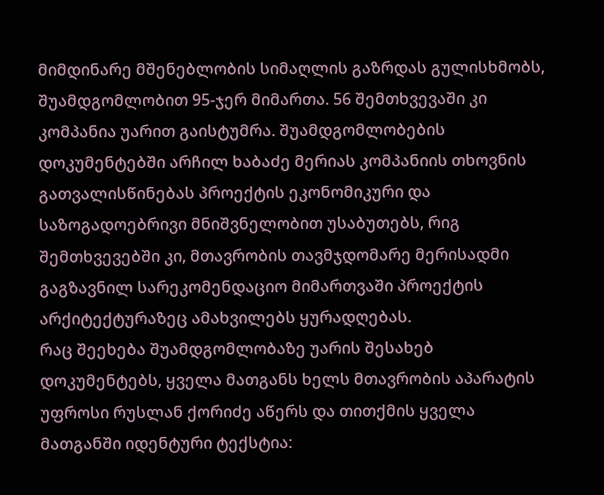მიმდინარე მშენებლობის სიმაღლის გაზრდას გულისხმობს, შუამდგომლობით 95-ჯერ მიმართა. 56 შემთხვევაში კი კომპანია უარით გაისტუმრა. შუამდგომლობების დოკუმენტებში არჩილ ხაბაძე მერიას კომპანიის თხოვნის გათვალისწინებას პროექტის ეკონომიკური და საზოგადოებრივი მნიშვნელობით უსაბუთებს, რიგ შემთხვევებში კი, მთავრობის თავმჯდომარე მერისადმი გაგზავნილ სარეკომენდაციო მიმართვაში პროექტის არქიტექტურაზეც ამახვილებს ყურადღებას.
რაც შეეხება შუამდგომლობაზე უარის შესახებ დოკუმენტებს, ყველა მათგანს ხელს მთავრობის აპარატის უფროსი რუსლან ქორიძე აწერს და თითქმის ყველა მათგანში იდენტური ტექსტია: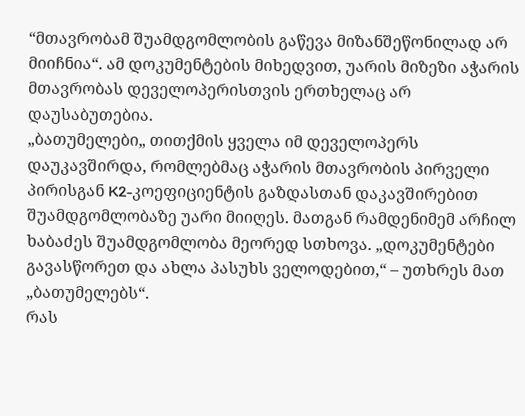“მთავრობამ შუამდგომლობის გაწევა მიზანშეწონილად არ მიიჩნია“. ამ დოკუმენტების მიხედვით, უარის მიზეზი აჭარის მთავრობას დეველოპერისთვის ერთხელაც არ დაუსაბუთებია.
„ბათუმელები„ თითქმის ყველა იმ დეველოპერს დაუკავშირდა, რომლებმაც აჭარის მთავრობის პირველი პირისგან K2-კოეფიციენტის გაზდასთან დაკავშირებით შუამდგომლობაზე უარი მიიღეს. მათგან რამდენიმემ არჩილ ხაბაძეს შუამდგომლობა მეორედ სთხოვა. „დოკუმენტები გავასწორეთ და ახლა პასუხს ველოდებით,“ – უთხრეს მათ „ბათუმელებს“.
რას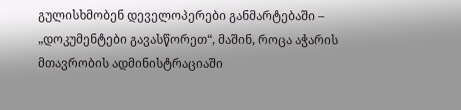გულისხმობენ დეველოპერები განმარტებაში – „დოკუმენტები გავასწორეთ“, მაშინ, როცა აჭარის მთავრობის ადმინისტრაციაში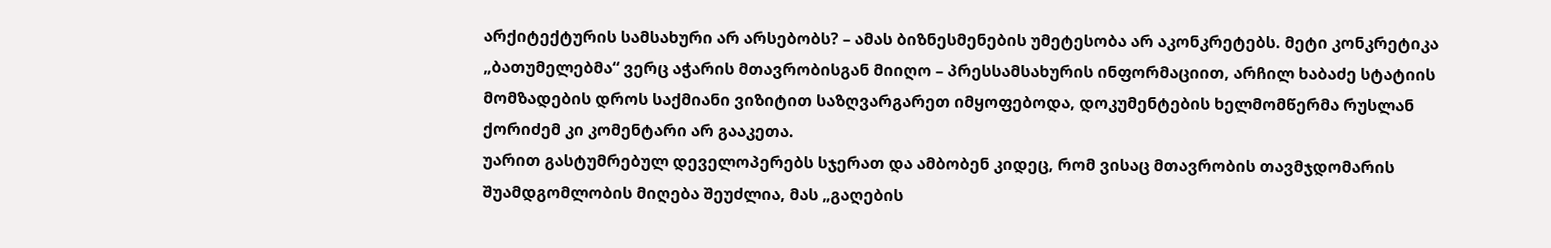არქიტექტურის სამსახური არ არსებობს? – ამას ბიზნესმენების უმეტესობა არ აკონკრეტებს. მეტი კონკრეტიკა „ბათუმელებმა“ ვერც აჭარის მთავრობისგან მიიღო – პრესსამსახურის ინფორმაციით, არჩილ ხაბაძე სტატიის მომზადების დროს საქმიანი ვიზიტით საზღვარგარეთ იმყოფებოდა, დოკუმენტების ხელმომწერმა რუსლან ქორიძემ კი კომენტარი არ გააკეთა.
უარით გასტუმრებულ დეველოპერებს სჯერათ და ამბობენ კიდეც, რომ ვისაც მთავრობის თავმჯდომარის შუამდგომლობის მიღება შეუძლია, მას „გაღების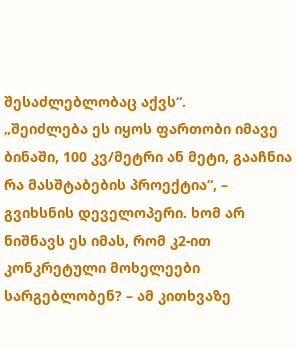შესაძლებლობაც აქვს“.
„შეიძლება ეს იყოს ფართობი იმავე ბინაში, 100 კვ/მეტრი ან მეტი, გააჩნია რა მასშტაბების პროექტია“, – გვიხსნის დეველოპერი. ხომ არ ნიშნავს ეს იმას, რომ კ2-ით კონკრეტული მოხელეები სარგებლობენ? – ამ კითხვაზე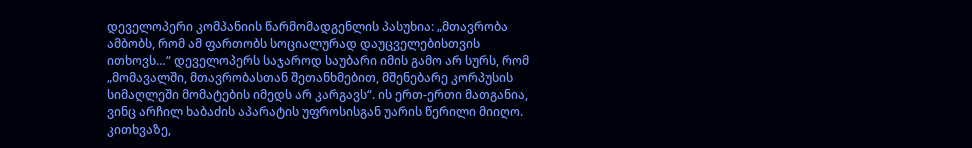დეველოპერი კომპანიის წარმომადგენლის პასუხია: „მთავრობა ამბობს, რომ ამ ფართობს სოციალურად დაუცველებისთვის ითხოვს…“ დეველოპერს საჯაროდ საუბარი იმის გამო არ სურს, რომ „მომავალში, მთავრობასთან შეთანხმებით, მშენებარე კორპუსის სიმაღლეში მომატების იმედს არ კარგავს“. ის ერთ-ერთი მათგანია, ვინც არჩილ ხაბაძის აპარატის უფროსისგან უარის წერილი მიიღო. კითხვაზე,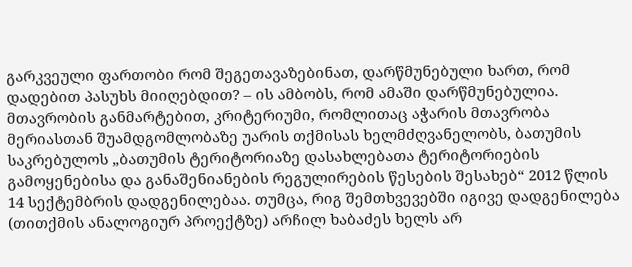გარკვეული ფართობი რომ შეგეთავაზებინათ, დარწმუნებული ხართ, რომ დადებით პასუხს მიიღებდით? – ის ამბობს, რომ ამაში დარწმუნებულია.
მთავრობის განმარტებით, კრიტერიუმი, რომლითაც აჭარის მთავრობა მერიასთან შუამდგომლობაზე უარის თქმისას ხელმძღვანელობს, ბათუმის საკრებულოს „ბათუმის ტერიტორიაზე დასახლებათა ტერიტორიების გამოყენებისა და განაშენიანების რეგულირების წესების შესახებ“ 2012 წლის 14 სექტემბრის დადგენილებაა. თუმცა, რიგ შემთხვევებში იგივე დადგენილება (თითქმის ანალოგიურ პროექტზე) არჩილ ხაბაძეს ხელს არ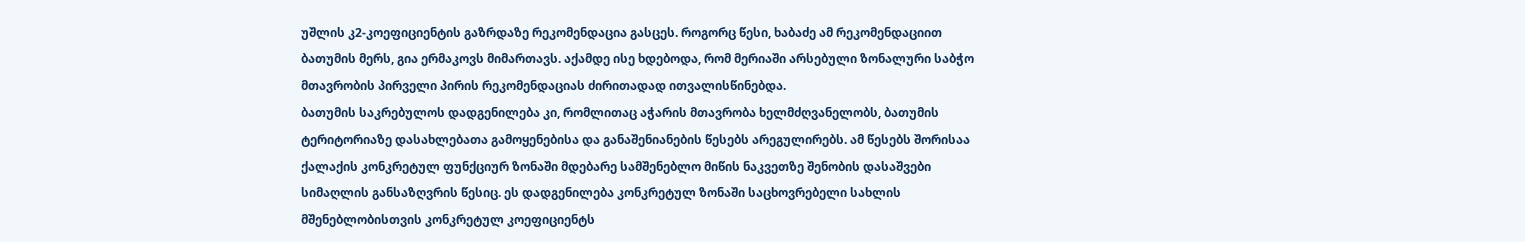უშლის კ2-კოეფიციენტის გაზრდაზე რეკომენდაცია გასცეს. როგორც წესი, ხაბაძე ამ რეკომენდაციით ბათუმის მერს, გია ერმაკოვს მიმართავს. აქამდე ისე ხდებოდა, რომ მერიაში არსებული ზონალური საბჭო მთავრობის პირველი პირის რეკომენდაციას ძირითადად ითვალისწინებდა.
ბათუმის საკრებულოს დადგენილება კი, რომლითაც აჭარის მთავრობა ხელმძღვანელობს, ბათუმის ტერიტორიაზე დასახლებათა გამოყენებისა და განაშენიანების წესებს არეგულირებს. ამ წესებს შორისაა ქალაქის კონკრეტულ ფუნქციურ ზონაში მდებარე სამშენებლო მიწის ნაკვეთზე შენობის დასაშვები სიმაღლის განსაზღვრის წესიც. ეს დადგენილება კონკრეტულ ზონაში საცხოვრებელი სახლის მშენებლობისთვის კონკრეტულ კოეფიციენტს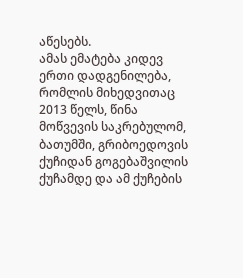აწესებს.
ამას ემატება კიდევ ერთი დადგენილება, რომლის მიხედვითაც 2013 წელს, წინა მოწვევის საკრებულომ, ბათუმში, გრიბოედოვის ქუჩიდან გოგებაშვილის ქუჩამდე და ამ ქუჩების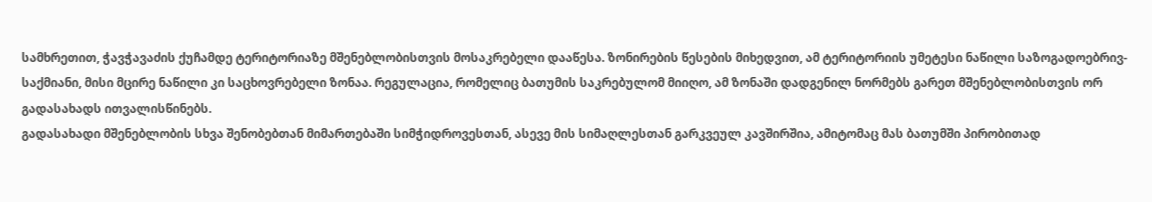სამხრეთით, ჭავჭავაძის ქუჩამდე ტერიტორიაზე მშენებლობისთვის მოსაკრებელი დააწესა. ზონირების წესების მიხედვით, ამ ტერიტორიის უმეტესი ნაწილი საზოგადოებრივ-საქმიანი, მისი მცირე ნაწილი კი საცხოვრებელი ზონაა. რეგულაცია, რომელიც ბათუმის საკრებულომ მიიღო, ამ ზონაში დადგენილ ნორმებს გარეთ მშენებლობისთვის ორ გადასახადს ითვალისწინებს.
გადასახადი მშენებლობის სხვა შენობებთან მიმართებაში სიმჭიდროვესთან, ასევე მის სიმაღლესთან გარკვეულ კავშირშია, ამიტომაც მას ბათუმში პირობითად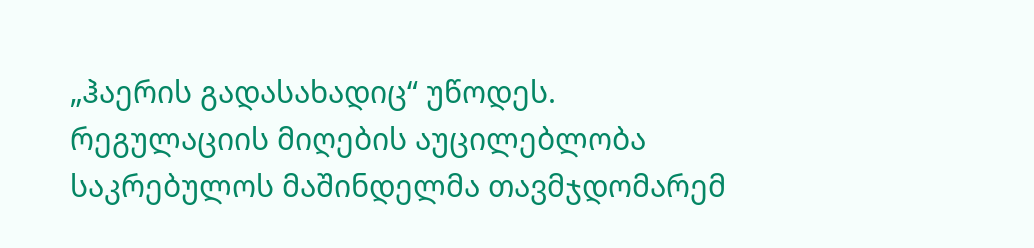„ჰაერის გადასახადიც“ უწოდეს. რეგულაციის მიღების აუცილებლობა საკრებულოს მაშინდელმა თავმჯდომარემ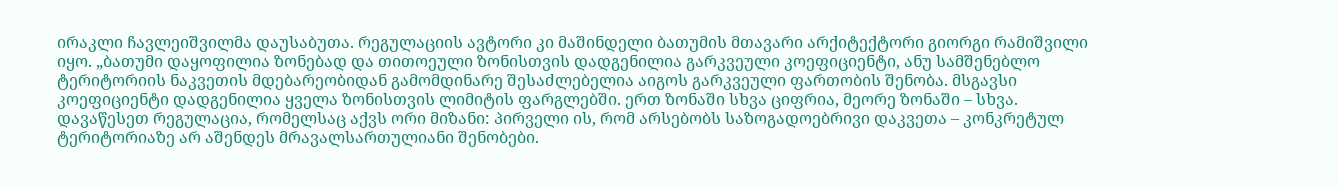ირაკლი ჩავლეიშვილმა დაუსაბუთა. რეგულაციის ავტორი კი მაშინდელი ბათუმის მთავარი არქიტექტორი გიორგი რამიშვილი იყო. „ბათუმი დაყოფილია ზონებად და თითოეული ზონისთვის დადგენილია გარკვეული კოეფიციენტი, ანუ სამშენებლო ტერიტორიის ნაკვეთის მდებარეობიდან გამომდინარე შესაძლებელია აიგოს გარკვეული ფართობის შენობა. მსგავსი კოეფიციენტი დადგენილია ყველა ზონისთვის ლიმიტის ფარგლებში. ერთ ზონაში სხვა ციფრია, მეორე ზონაში – სხვა. დავაწესეთ რეგულაცია, რომელსაც აქვს ორი მიზანი: პირველი ის, რომ არსებობს საზოგადოებრივი დაკვეთა – კონკრეტულ ტერიტორიაზე არ აშენდეს მრავალსართულიანი შენობები.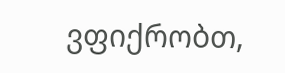ვფიქრობთ,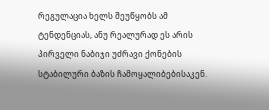რეგულაცია ხელს შეუწყობს ამ ტენდენციას, ანუ რეალურად ეს არის პირველი ნაბიჯი უძრავი ქონების სტაბილური ბაზის ჩამოყალიბებისაკენ.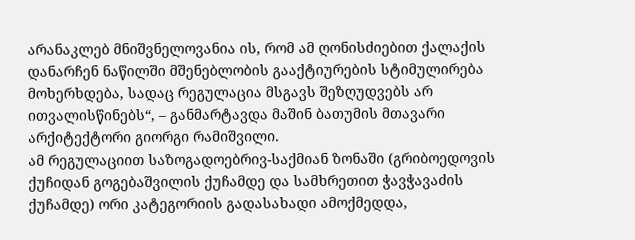არანაკლებ მნიშვნელოვანია ის, რომ ამ ღონისძიებით ქალაქის დანარჩენ ნაწილში მშენებლობის გააქტიურების სტიმულირება მოხერხდება, სადაც რეგულაცია მსგავს შეზღუდვებს არ ითვალისწინებს“, – განმარტავდა მაშინ ბათუმის მთავარი არქიტექტორი გიორგი რამიშვილი.
ამ რეგულაციით საზოგადოებრივ-საქმიან ზონაში (გრიბოედოვის ქუჩიდან გოგებაშვილის ქუჩამდე და სამხრეთით ჭავჭავაძის ქუჩამდე) ორი კატეგორიის გადასახადი ამოქმედდა,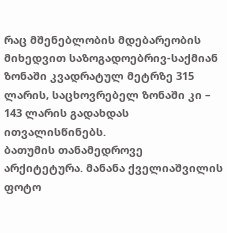რაც მშენებლობის მდებარეობის მიხედვით საზოგადოებრივ-საქმიან ზონაში კვადრატულ მეტრზე 315 ლარის, საცხოვრებელ ზონაში კი – 143 ლარის გადახდას ითვალისწინებს.
ბათუმის თანამედროვე არქიტეტურა. მანანა ქველიაშვილის ფოტო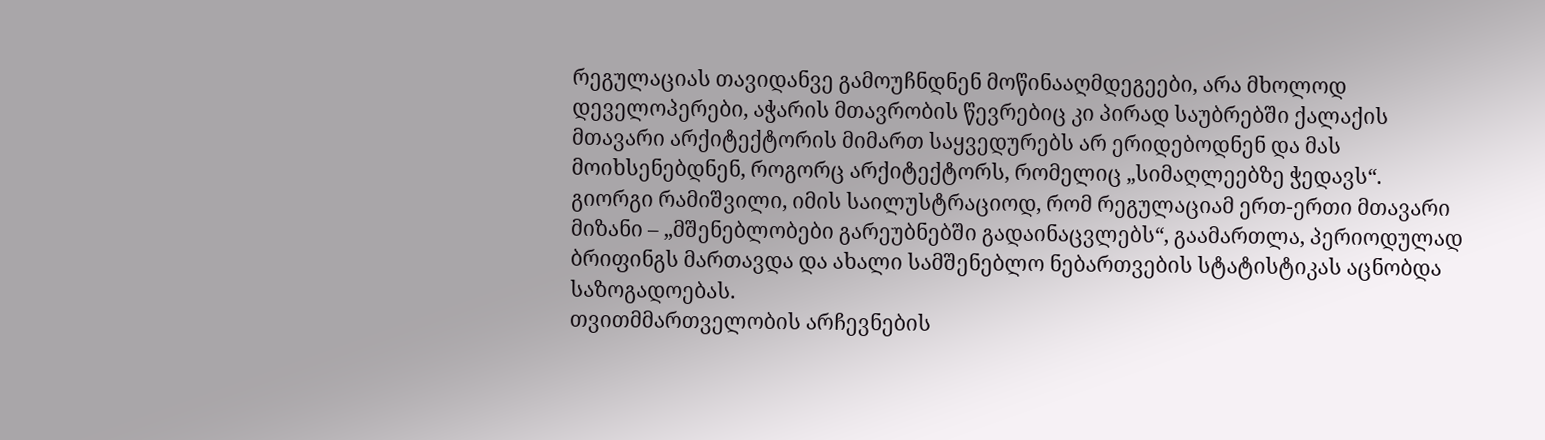რეგულაციას თავიდანვე გამოუჩნდნენ მოწინააღმდეგეები, არა მხოლოდ დეველოპერები, აჭარის მთავრობის წევრებიც კი პირად საუბრებში ქალაქის მთავარი არქიტექტორის მიმართ საყვედურებს არ ერიდებოდნენ და მას მოიხსენებდნენ, როგორც არქიტექტორს, რომელიც „სიმაღლეებზე ჭედავს“. გიორგი რამიშვილი, იმის საილუსტრაციოდ, რომ რეგულაციამ ერთ-ერთი მთავარი მიზანი – „მშენებლობები გარეუბნებში გადაინაცვლებს“, გაამართლა, პერიოდულად ბრიფინგს მართავდა და ახალი სამშენებლო ნებართვების სტატისტიკას აცნობდა საზოგადოებას.
თვითმმართველობის არჩევნების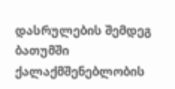დასრულების შემდეგ ბათუმში ქალაქმშენებლობის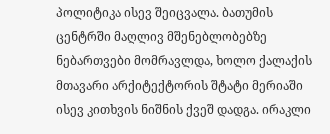პოლიტიკა ისევ შეიცვალა. ბათუმის ცენტრში მაღლივ მშენებლობებზე ნებართვები მომრავლდა, ხოლო ქალაქის მთავარი არქიტექტორის შტატი მერიაში ისევ კითხვის ნიშნის ქვეშ დადგა. ირაკლი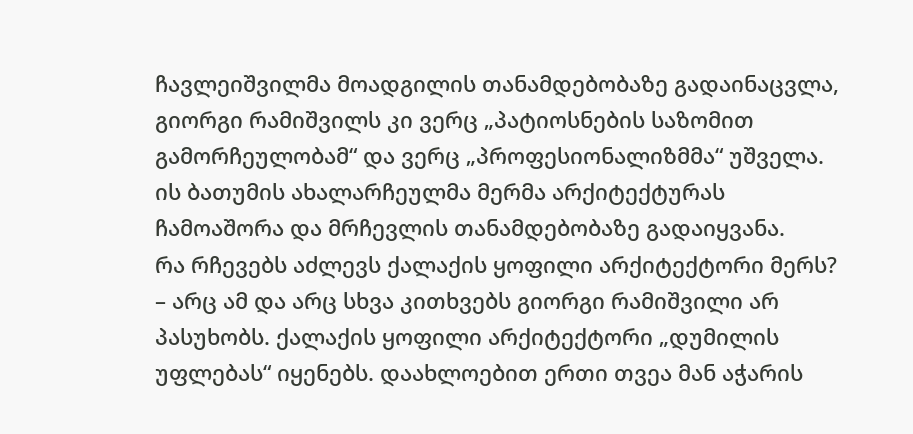ჩავლეიშვილმა მოადგილის თანამდებობაზე გადაინაცვლა, გიორგი რამიშვილს კი ვერც „პატიოსნების საზომით გამორჩეულობამ“ და ვერც „პროფესიონალიზმმა“ უშველა. ის ბათუმის ახალარჩეულმა მერმა არქიტექტურას ჩამოაშორა და მრჩევლის თანამდებობაზე გადაიყვანა.
რა რჩევებს აძლევს ქალაქის ყოფილი არქიტექტორი მერს? – არც ამ და არც სხვა კითხვებს გიორგი რამიშვილი არ პასუხობს. ქალაქის ყოფილი არქიტექტორი „დუმილის უფლებას“ იყენებს. დაახლოებით ერთი თვეა მან აჭარის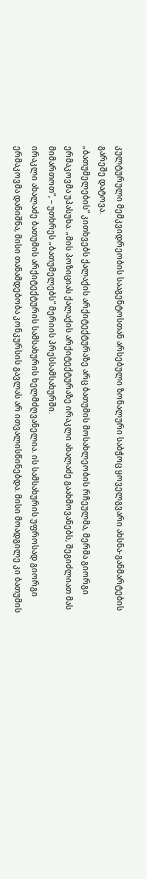კულტურული მემკვიდრეობის სააგენტოსთან არსებული ზონალური საბჭოც ყოველგვარი ახსნა-განმარტების გარეშე დატოვა.
„ბათუმელების“ კითხვებს ქალაქის არქიტექტურაზე არც ბათუმის მოსახლეობის რჩეულმა, მერმა გიორგი ერმაკოვმა უპასუხა. „მის პოზიციას ქალაქის არქიტექტურაზე ირაკლი ახალაძე გაახმოვანებს, შეგიძლიათ მას მიმართოთ“, – უთხრეს „ბათუმელებს“ მერიის პრესსამსახურში.
ირაკლი ახალაძე ბათუმის არქიტექტურის სამსახურის ხელმძღვანელია. ის სამსახურის უფროსად გიორგი ერმაკოვმა დანიშნა, მისი თანამდებობა კონკურსის გავლას არ ითვალისწინებდა. მისი მოადგილე კი ბათუმის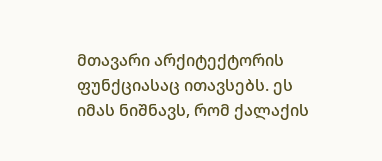მთავარი არქიტექტორის ფუნქციასაც ითავსებს. ეს იმას ნიშნავს, რომ ქალაქის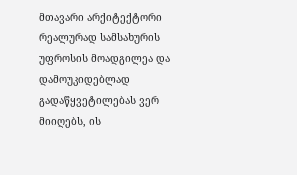მთავარი არქიტექტორი რეალურად სამსახურის უფროსის მოადგილეა და დამოუკიდებლად გადაწყვეტილებას ვერ მიიღებს, ის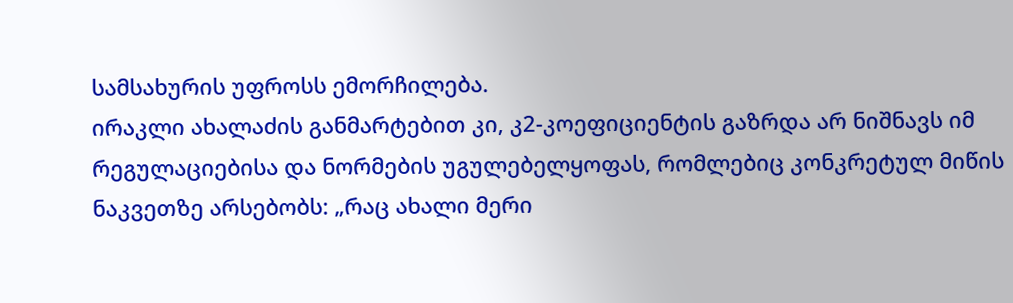სამსახურის უფროსს ემორჩილება.
ირაკლი ახალაძის განმარტებით კი, კ2-კოეფიციენტის გაზრდა არ ნიშნავს იმ რეგულაციებისა და ნორმების უგულებელყოფას, რომლებიც კონკრეტულ მიწის ნაკვეთზე არსებობს: „რაც ახალი მერი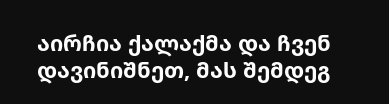აირჩია ქალაქმა და ჩვენ დავინიშნეთ, მას შემდეგ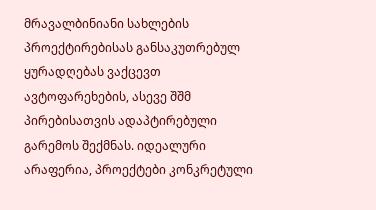მრავალბინიანი სახლების პროექტირებისას განსაკუთრებულ ყურადღებას ვაქცევთ ავტოფარეხების, ასევე შშმ პირებისათვის ადაპტირებული გარემოს შექმნას. იდეალური არაფერია, პროექტები კონკრეტული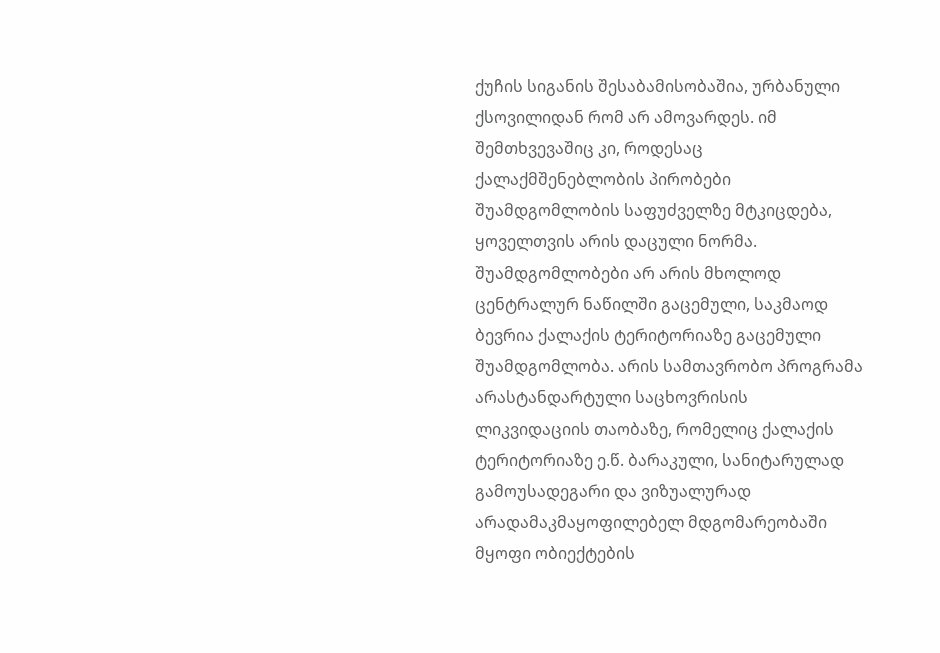ქუჩის სიგანის შესაბამისობაშია, ურბანული ქსოვილიდან რომ არ ამოვარდეს. იმ შემთხვევაშიც კი, როდესაც ქალაქმშენებლობის პირობები შუამდგომლობის საფუძველზე მტკიცდება, ყოველთვის არის დაცული ნორმა. შუამდგომლობები არ არის მხოლოდ ცენტრალურ ნაწილში გაცემული, საკმაოდ ბევრია ქალაქის ტერიტორიაზე გაცემული შუამდგომლობა. არის სამთავრობო პროგრამა არასტანდარტული საცხოვრისის ლიკვიდაციის თაობაზე, რომელიც ქალაქის ტერიტორიაზე ე.წ. ბარაკული, სანიტარულად გამოუსადეგარი და ვიზუალურად არადამაკმაყოფილებელ მდგომარეობაში მყოფი ობიექტების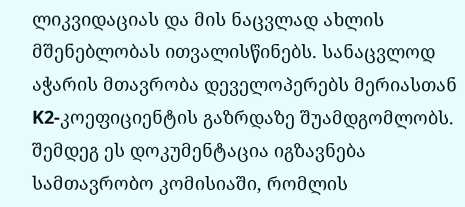ლიკვიდაციას და მის ნაცვლად ახლის მშენებლობას ითვალისწინებს. სანაცვლოდ აჭარის მთავრობა დეველოპერებს მერიასთან K2-კოეფიციენტის გაზრდაზე შუამდგომლობს. შემდეგ ეს დოკუმენტაცია იგზავნება სამთავრობო კომისიაში, რომლის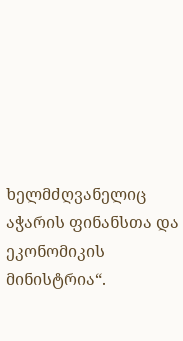ხელმძღვანელიც აჭარის ფინანსთა და ეკონომიკის მინისტრია“.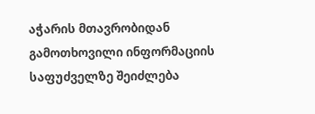აჭარის მთავრობიდან გამოთხოვილი ინფორმაციის საფუძველზე შეიძლება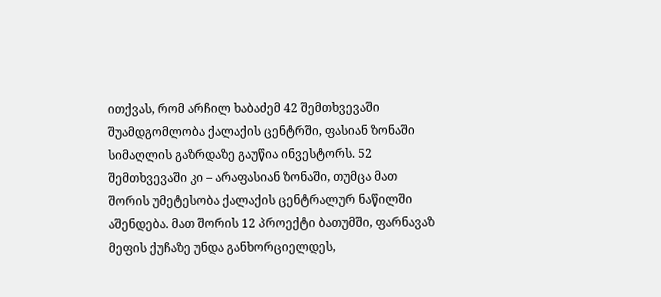ითქვას, რომ არჩილ ხაბაძემ 42 შემთხვევაში შუამდგომლობა ქალაქის ცენტრში, ფასიან ზონაში სიმაღლის გაზრდაზე გაუწია ინვესტორს. 52 შემთხვევაში კი – არაფასიან ზონაში, თუმცა მათ შორის უმეტესობა ქალაქის ცენტრალურ ნაწილში აშენდება. მათ შორის 12 პროექტი ბათუმში, ფარნავაზ მეფის ქუჩაზე უნდა განხორციელდეს,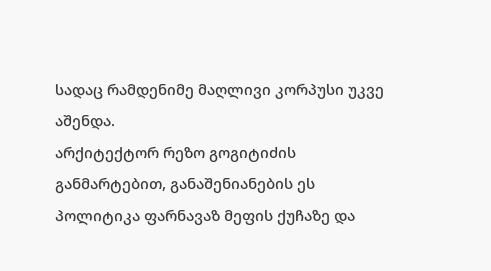სადაც რამდენიმე მაღლივი კორპუსი უკვე აშენდა.
არქიტექტორ რეზო გოგიტიძის განმარტებით, განაშენიანების ეს პოლიტიკა ფარნავაზ მეფის ქუჩაზე და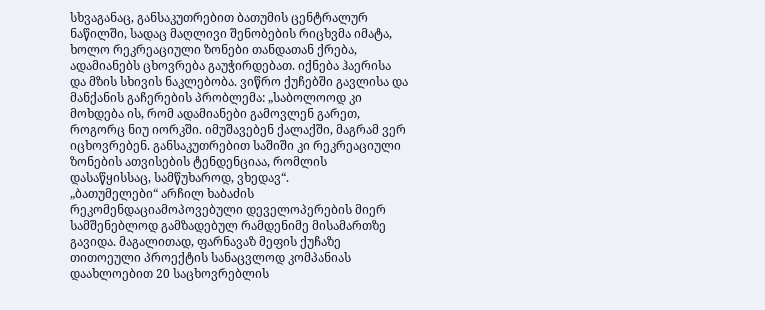სხვაგანაც, განსაკუთრებით ბათუმის ცენტრალურ ნაწილში, სადაც მაღლივი შენობების რიცხვმა იმატა, ხოლო რეკრეაციული ზონები თანდათან ქრება, ადამიანებს ცხოვრება გაუჭირდებათ. იქნება ჰაერისა და მზის სხივის ნაკლებობა. ვიწრო ქუჩებში გავლისა და მანქანის გაჩერების პრობლემა: „საბოლოოდ კი მოხდება ის, რომ ადამიანები გამოვლენ გარეთ, როგორც ნიუ იორკში. იმუშავებენ ქალაქში, მაგრამ ვერ იცხოვრებენ. განსაკუთრებით საშიში კი რეკრეაციული ზონების ათვისების ტენდენციაა, რომლის დასაწყისსაც, სამწუხაროდ, ვხედავ“.
„ბათუმელები“ არჩილ ხაბაძის რეკომენდაციამოპოვებული დეველოპერების მიერ სამშენებლოდ გამზადებულ რამდენიმე მისამართზე გავიდა. მაგალითად, ფარნავაზ მეფის ქუჩაზე თითოეული პროექტის სანაცვლოდ კომპანიას დაახლოებით 20 საცხოვრებლის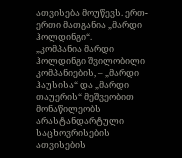ათვისება მოუწევს. ერთ-ერთი მათგანია „მარდი ჰოლდინგი“.
„კომპანია მარდი ჰოლდინგი შვილობილი კომპანიების, – „მარდი ჰაუსისა“ და „მარდი თაუერის“ მეშვეობით მონაწილეობს არასტანდარტული საცხოვრისების ათვისების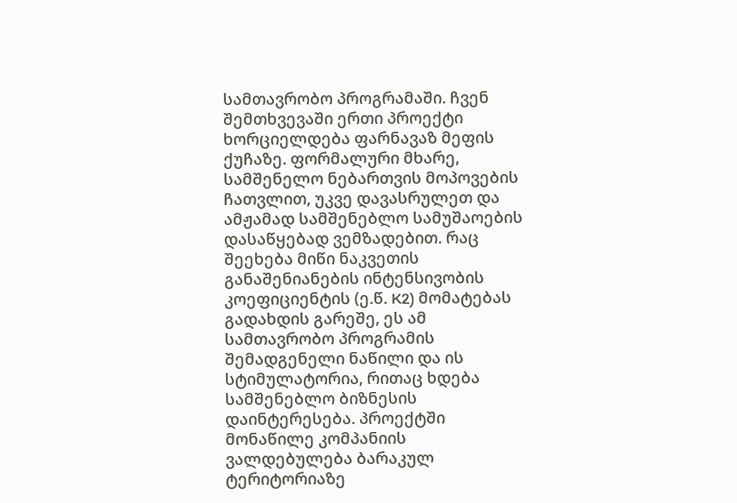სამთავრობო პროგრამაში. ჩვენ შემთხვევაში ერთი პროექტი ხორციელდება ფარნავაზ მეფის ქუჩაზე. ფორმალური მხარე, სამშენელო ნებართვის მოპოვების ჩათვლით, უკვე დავასრულეთ და ამჟამად სამშენებლო სამუშაოების დასაწყებად ვემზადებით. რაც შეეხება მიწი ნაკვეთის განაშენიანების ინტენსივობის კოეფიციენტის (ე.წ. K2) მომატებას გადახდის გარეშე, ეს ამ სამთავრობო პროგრამის შემადგენელი ნაწილი და ის სტიმულატორია, რითაც ხდება სამშენებლო ბიზნესის დაინტერესება. პროექტში მონაწილე კომპანიის ვალდებულება ბარაკულ ტერიტორიაზე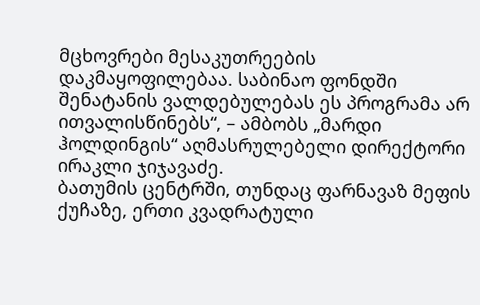მცხოვრები მესაკუთრეების დაკმაყოფილებაა. საბინაო ფონდში შენატანის ვალდებულებას ეს პროგრამა არ ითვალისწინებს“, – ამბობს „მარდი ჰოლდინგის“ აღმასრულებელი დირექტორი ირაკლი ჯიჯავაძე.
ბათუმის ცენტრში, თუნდაც ფარნავაზ მეფის ქუჩაზე, ერთი კვადრატული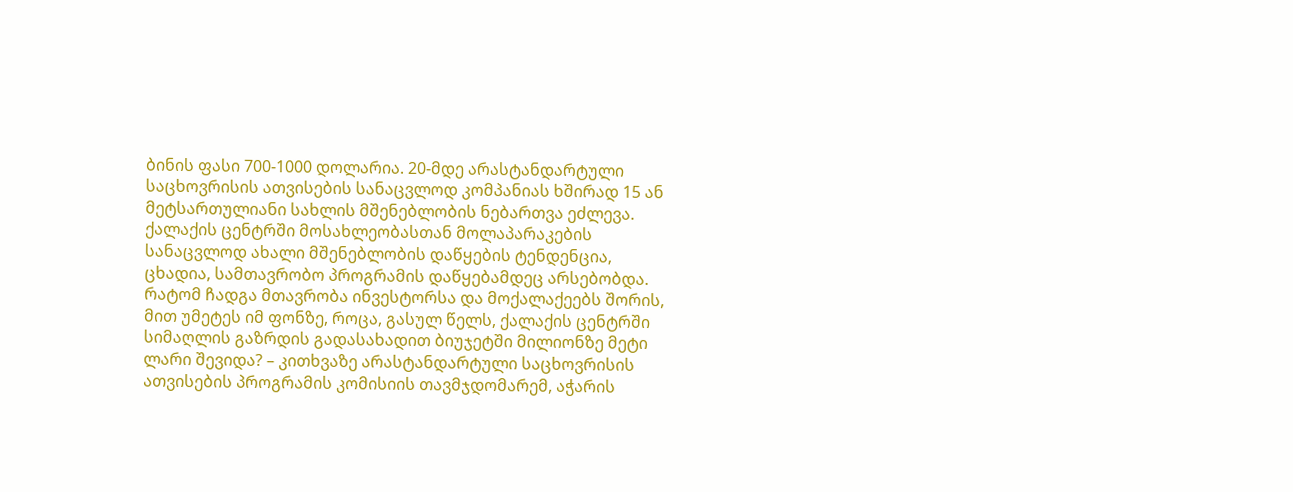ბინის ფასი 700-1000 დოლარია. 20-მდე არასტანდარტული საცხოვრისის ათვისების სანაცვლოდ კომპანიას ხშირად 15 ან მეტსართულიანი სახლის მშენებლობის ნებართვა ეძლევა. ქალაქის ცენტრში მოსახლეობასთან მოლაპარაკების სანაცვლოდ ახალი მშენებლობის დაწყების ტენდენცია, ცხადია, სამთავრობო პროგრამის დაწყებამდეც არსებობდა. რატომ ჩადგა მთავრობა ინვესტორსა და მოქალაქეებს შორის, მით უმეტეს იმ ფონზე, როცა, გასულ წელს, ქალაქის ცენტრში სიმაღლის გაზრდის გადასახადით ბიუჯეტში მილიონზე მეტი ლარი შევიდა? – კითხვაზე არასტანდარტული საცხოვრისის ათვისების პროგრამის კომისიის თავმჯდომარემ, აჭარის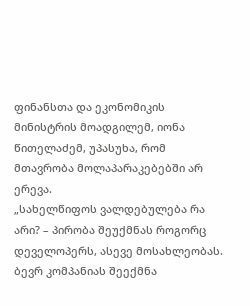ფინანსთა და ეკონომიკის მინისტრის მოადგილემ, იონა წითელაძემ, უპასუხა, რომ მთავრობა მოლაპარაკებებში არ ერევა.
„სახელწიფოს ვალდებულება რა არი? – პირობა შეუქმნას როგორც დეველოპერს, ასევე მოსახლეობას. ბევრ კომპანიას შეექმნა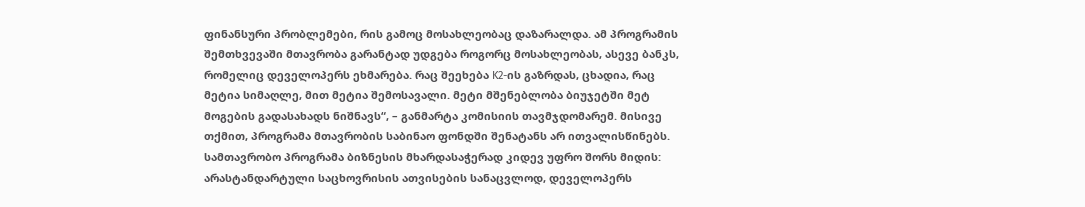ფინანსური პრობლემები, რის გამოც მოსახლეობაც დაზარალდა. ამ პროგრამის შემთხვევაში მთავრობა გარანტად უდგება როგორც მოსახლეობას, ასევე ბანკს, რომელიც დეველოპერს ეხმარება. რაც შეეხება K2-ის გაზრდას, ცხადია, რაც მეტია სიმაღლე, მით მეტია შემოსავალი. მეტი მშენებლობა ბიუჯეტში მეტ მოგების გადასახადს ნიშნავს“, – განმარტა კომისიის თავმჯდომარემ. მისივე თქმით, პროგრამა მთავრობის საბინაო ფონდში შენატანს არ ითვალისწინებს.
სამთავრობო პროგრამა ბიზნესის მხარდასაჭერად კიდევ უფრო შორს მიდის: არასტანდარტული საცხოვრისის ათვისების სანაცვლოდ, დეველოპერს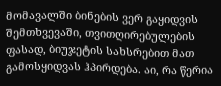მომავალში ბინების ვერ გაყიდვის შემთხვევაში, თვითღირებულების ფასად, ბიუჯეტის სახსრებით მათ გამოსყიდვას ჰპირდება. აი, რა წერია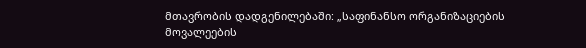მთავრობის დადგენილებაში: „საფინანსო ორგანიზაციების მოვალეების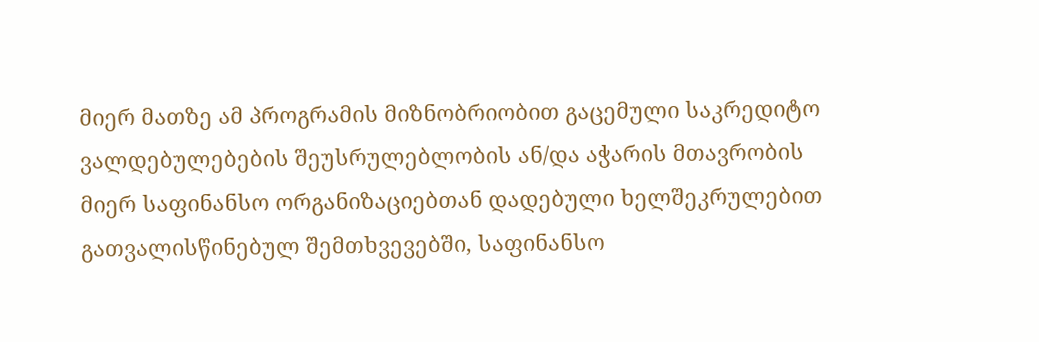მიერ მათზე ამ პროგრამის მიზნობრიობით გაცემული საკრედიტო ვალდებულებების შეუსრულებლობის ან/და აჭარის მთავრობის მიერ საფინანსო ორგანიზაციებთან დადებული ხელშეკრულებით გათვალისწინებულ შემთხვევებში, საფინანსო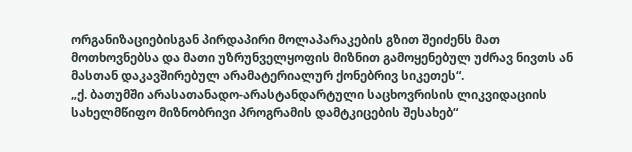ორგანიზაციებისგან პირდაპირი მოლაპარაკების გზით შეიძენს მათ მოთხოვნებსა და მათი უზრუნველყოფის მიზნით გამოყენებულ უძრავ ნივთს ან მასთან დაკავშირებულ არამატერიალურ ქონებრივ სიკეთეს“.
„ქ. ბათუმში არასათანადო-არასტანდარტული საცხოვრისის ლიკვიდაციის სახელმწიფო მიზნობრივი პროგრამის დამტკიცების შესახებ“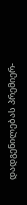დადგენილებას პრემიერ-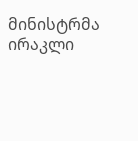მინისტრმა ირაკლი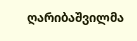ღარიბაშვილმა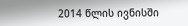2014 წლის ივნისში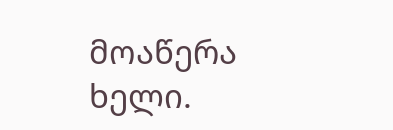მოაწერა ხელი.